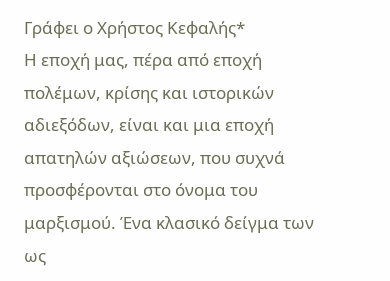Γράφει ο Χρήστος Κεφαλής*
Η εποχή μας, πέρα από εποχή πολέμων, κρίσης και ιστορικών αδιεξόδων, είναι και μια εποχή απατηλών αξιώσεων, που συχνά προσφέρονται στο όνομα του μαρξισμού. Ένα κλασικό δείγμα των ως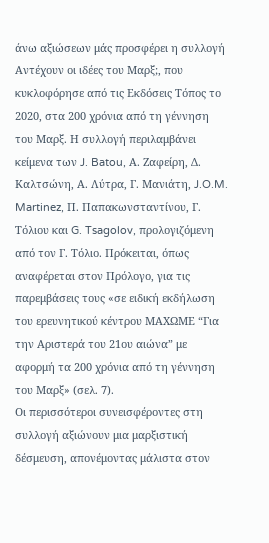άνω αξιώσεων μάς προσφέρει η συλλογή Αντέχουν οι ιδέες του Μαρξ;, που κυκλοφόρησε από τις Εκδόσεις Τόπος το 2020, στα 200 χρόνια από τη γέννηση του Μαρξ. Η συλλογή περιλαμβάνει κείμενα των J. Batou, Α. Ζαφείρη, Δ. Καλτσώνη, Α. Λύτρα, Γ. Μανιάτη, J.O.M. Martinez, Π. Παπακωνσταντίνου, Γ. Τόλιου και G. Tsagolov, προλογιζόμενη από τον Γ. Τόλιο. Πρόκειται, όπως αναφέρεται στον Πρόλογο, για τις παρεμβάσεις τους «σε ειδική εκδήλωση του ερευνητικού κέντρου ΜΑΧΩΜΕ “Για την Αριστερά του 21ου αιώνα” με αφορμή τα 200 χρόνια από τη γέννηση του Μαρξ» (σελ. 7).
Οι περισσότεροι συνεισφέροντες στη συλλογή αξιώνουν μια μαρξιστική δέσμευση, απονέμοντας μάλιστα στον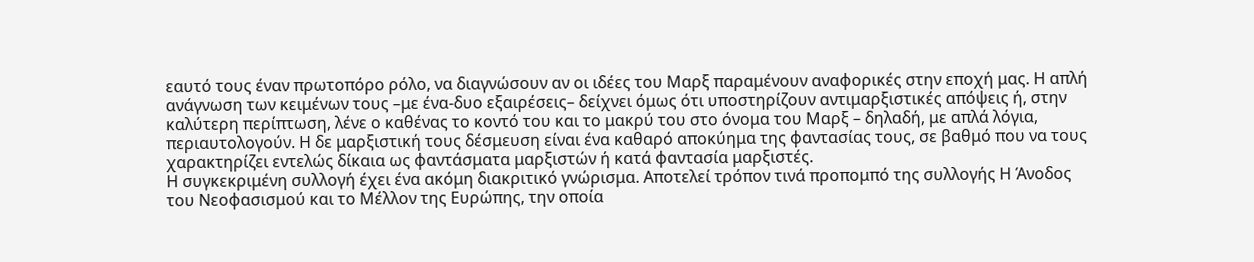εαυτό τους έναν πρωτοπόρο ρόλο, να διαγνώσουν αν οι ιδέες του Μαρξ παραμένουν αναφορικές στην εποχή μας. Η απλή ανάγνωση των κειμένων τους –με ένα-δυο εξαιρέσεις– δείχνει όμως ότι υποστηρίζουν αντιμαρξιστικές απόψεις ή, στην καλύτερη περίπτωση, λένε ο καθένας το κοντό του και το μακρύ του στο όνομα του Μαρξ – δηλαδή, με απλά λόγια, περιαυτολογούν. Η δε μαρξιστική τους δέσμευση είναι ένα καθαρό αποκύημα της φαντασίας τους, σε βαθμό που να τους χαρακτηρίζει εντελώς δίκαια ως φαντάσματα μαρξιστών ή κατά φαντασία μαρξιστές.
Η συγκεκριμένη συλλογή έχει ένα ακόμη διακριτικό γνώρισμα. Αποτελεί τρόπον τινά προπομπό της συλλογής Η Άνοδος του Νεοφασισμού και το Μέλλον της Ευρώπης, την οποία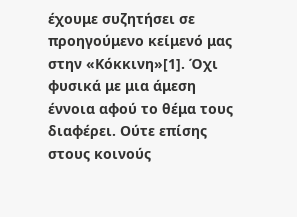έχουμε συζητήσει σε προηγούμενο κείμενό μας στην «Κόκκινη»[1]. Όχι φυσικά με μια άμεση έννοια αφού το θέμα τους διαφέρει. Ούτε επίσης στους κοινούς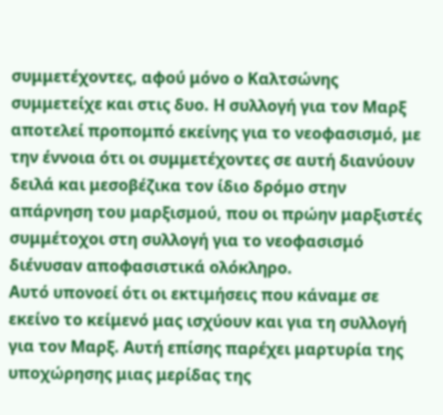συμμετέχοντες, αφού μόνο ο Καλτσώνης συμμετείχε και στις δυο. Η συλλογή για τον Μαρξ αποτελεί προπομπό εκείνης για το νεοφασισμό, με την έννοια ότι οι συμμετέχοντες σε αυτή διανύουν δειλά και μεσοβέζικα τον ίδιο δρόμο στην απάρνηση του μαρξισμού, που οι πρώην μαρξιστές συμμέτοχοι στη συλλογή για το νεοφασισμό διένυσαν αποφασιστικά ολόκληρο.
Αυτό υπονοεί ότι οι εκτιμήσεις που κάναμε σε εκείνο το κείμενό μας ισχύουν και για τη συλλογή για τον Μαρξ. Αυτή επίσης παρέχει μαρτυρία της υποχώρησης μιας μερίδας της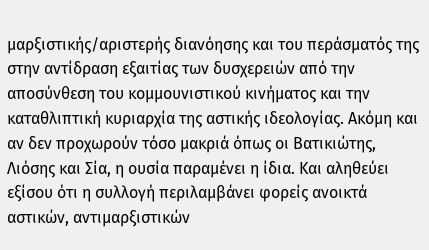μαρξιστικής/αριστερής διανόησης και του περάσματός της στην αντίδραση εξαιτίας των δυσχερειών από την αποσύνθεση του κομμουνιστικού κινήματος και την καταθλιπτική κυριαρχία της αστικής ιδεολογίας. Ακόμη και αν δεν προχωρούν τόσο μακριά όπως οι Βατικιώτης, Λιόσης και Σία, η ουσία παραμένει η ίδια. Και αληθεύει εξίσου ότι η συλλογή περιλαμβάνει φορείς ανοικτά αστικών, αντιμαρξιστικών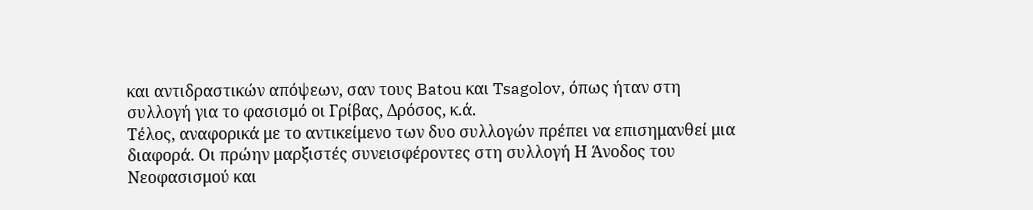και αντιδραστικών απόψεων, σαν τους Batou και Tsagolov, όπως ήταν στη συλλογή για το φασισμό οι Γρίβας, Δρόσος, κ.ά.
Τέλος, αναφορικά με το αντικείμενο των δυο συλλογών πρέπει να επισημανθεί μια διαφορά. Οι πρώην μαρξιστές συνεισφέροντες στη συλλογή Η Άνοδος του Νεοφασισμού και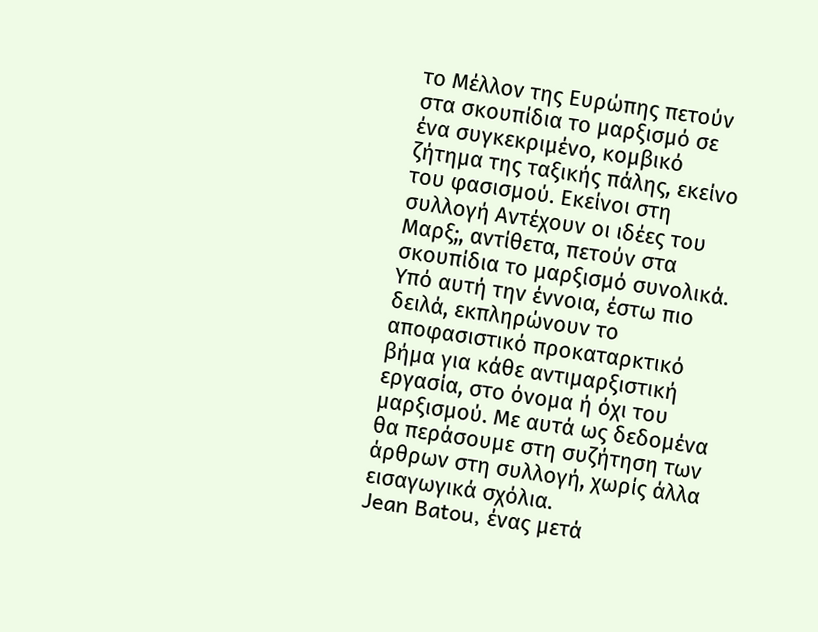το Μέλλον της Ευρώπης πετούν στα σκουπίδια το μαρξισμό σε ένα συγκεκριμένο, κομβικό ζήτημα της ταξικής πάλης, εκείνο του φασισμού. Εκείνοι στη συλλογή Αντέχουν οι ιδέες του Μαρξ;, αντίθετα, πετούν στα σκουπίδια το μαρξισμό συνολικά. Υπό αυτή την έννοια, έστω πιο δειλά, εκπληρώνουν το αποφασιστικό προκαταρκτικό βήμα για κάθε αντιμαρξιστική εργασία, στο όνομα ή όχι του μαρξισμού. Με αυτά ως δεδομένα θα περάσουμε στη συζήτηση των άρθρων στη συλλογή, χωρίς άλλα εισαγωγικά σχόλια.
Jean Batou, ένας μετά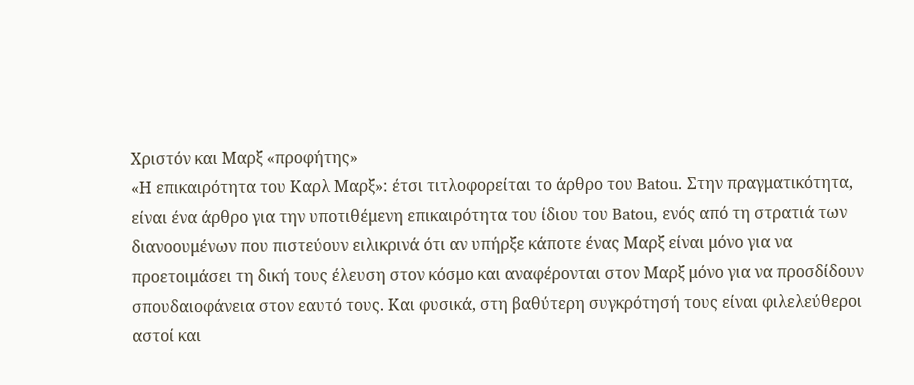Χριστόν και Μαρξ «προφήτης»
«Η επικαιρότητα του Καρλ Μαρξ»: έτσι τιτλοφορείται το άρθρο του Batou. Στην πραγματικότητα, είναι ένα άρθρο για την υποτιθέμενη επικαιρότητα του ίδιου του Batou, ενός από τη στρατιά των διανοουμένων που πιστεύουν ειλικρινά ότι αν υπήρξε κάποτε ένας Μαρξ είναι μόνο για να προετοιμάσει τη δική τους έλευση στον κόσμο και αναφέρονται στον Μαρξ μόνο για να προσδίδουν σπουδαιοφάνεια στον εαυτό τους. Και φυσικά, στη βαθύτερη συγκρότησή τους είναι φιλελεύθεροι αστοί και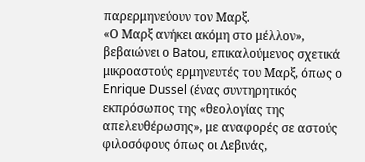παρερμηνεύουν τον Μαρξ.
«Ο Μαρξ ανήκει ακόμη στο μέλλον», βεβαιώνει ο Batou, επικαλούμενος σχετικά μικροαστούς ερμηνευτές του Μαρξ, όπως ο Enrique Dussel (ένας συντηρητικός εκπρόσωπος της «θεολογίας της απελευθέρωσης», με αναφορές σε αστούς φιλοσόφους όπως οι Λεβινάς,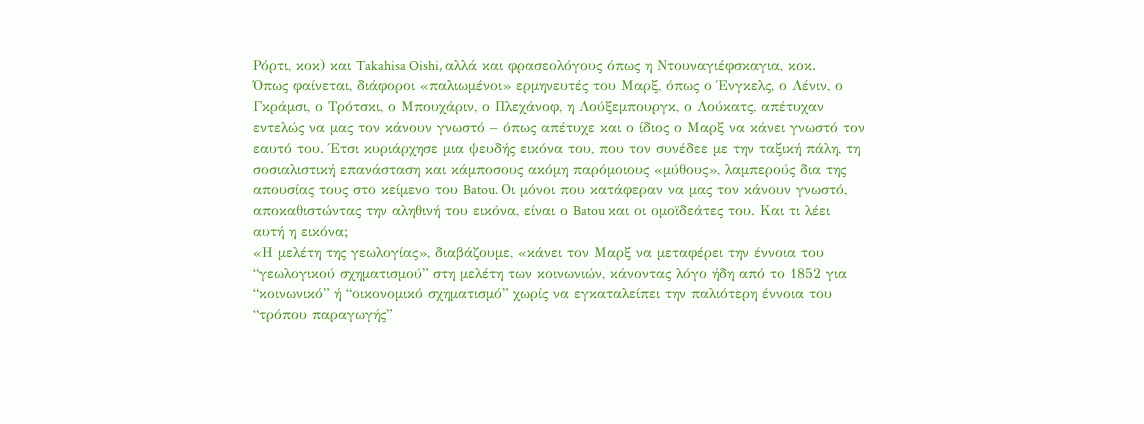Ρόρτι, κοκ) και Takahisa Oishi, αλλά και φρασεολόγους όπως η Ντουναγιέφσκαγια, κοκ.
Όπως φαίνεται, διάφοροι «παλιωμένοι» ερμηνευτές του Μαρξ, όπως ο Ένγκελς, ο Λένιν, ο Γκράμσι, ο Τρότσκι, ο Μπουχάριν, ο Πλεχάνοφ, η Λούξεμπουργκ, ο Λούκατς, απέτυχαν εντελώς να μας τον κάνουν γνωστό – όπως απέτυχε και ο ίδιος ο Μαρξ να κάνει γνωστό τον εαυτό του. Έτσι κυριάρχησε μια ψευδής εικόνα του, που τον συνέδεε με την ταξική πάλη, τη σοσιαλιστική επανάσταση και κάμποσους ακόμη παρόμοιους «μύθους», λαμπερούς δια της απουσίας τους στο κείμενο του Batou. Οι μόνοι που κατάφεραν να μας τον κάνουν γνωστό, αποκαθιστώντας την αληθινή του εικόνα, είναι ο Batou και οι ομοϊδεάτες του. Και τι λέει αυτή η εικόνα;
«Η μελέτη της γεωλογίας», διαβάζουμε, «κάνει τον Μαρξ να μεταφέρει την έννοια του “γεωλογικού σχηματισμού” στη μελέτη των κοινωνιών, κάνοντας λόγο ήδη από το 1852 για “κοινωνικό” ή “οικονομικό σχηματισμό” χωρίς να εγκαταλείπει την παλιότερη έννοια του “τρόπου παραγωγής”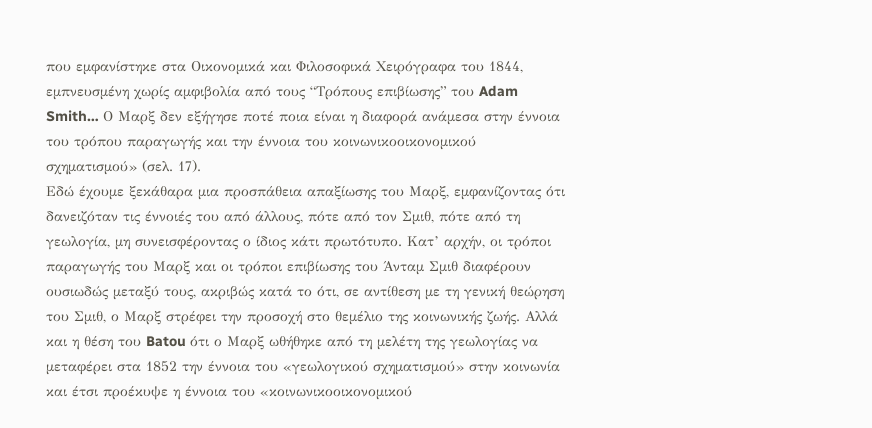που εμφανίστηκε στα Οικονομικά και Φιλοσοφικά Χειρόγραφα του 1844, εμπνευσμένη χωρίς αμφιβολία από τους “Τρόπους επιβίωσης” του Adam Smith… Ο Μαρξ δεν εξήγησε ποτέ ποια είναι η διαφορά ανάμεσα στην έννοια του τρόπου παραγωγής και την έννοια του κοινωνικοοικονομικού σχηματισμού» (σελ. 17).
Εδώ έχουμε ξεκάθαρα μια προσπάθεια απαξίωσης του Μαρξ, εμφανίζοντας ότι δανειζόταν τις έννοιές του από άλλους, πότε από τον Σμιθ, πότε από τη γεωλογία, μη συνεισφέροντας ο ίδιος κάτι πρωτότυπο. Κατ’ αρχήν, οι τρόποι παραγωγής του Μαρξ και οι τρόποι επιβίωσης του Άνταμ Σμιθ διαφέρουν ουσιωδώς μεταξύ τους, ακριβώς κατά το ότι, σε αντίθεση με τη γενική θεώρηση του Σμιθ, ο Μαρξ στρέφει την προσοχή στο θεμέλιο της κοινωνικής ζωής. Αλλά και η θέση του Batou ότι ο Μαρξ ωθήθηκε από τη μελέτη της γεωλογίας να μεταφέρει στα 1852 την έννοια του «γεωλογικού σχηματισμού» στην κοινωνία και έτσι προέκυψε η έννοια του «κοινωνικοοικονομικού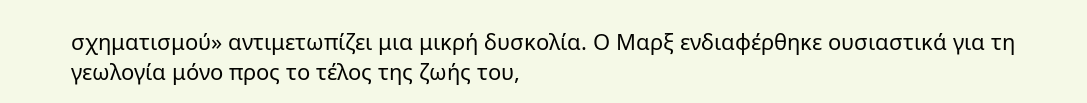σχηματισμού» αντιμετωπίζει μια μικρή δυσκολία. Ο Μαρξ ενδιαφέρθηκε ουσιαστικά για τη γεωλογία μόνο προς το τέλος της ζωής του,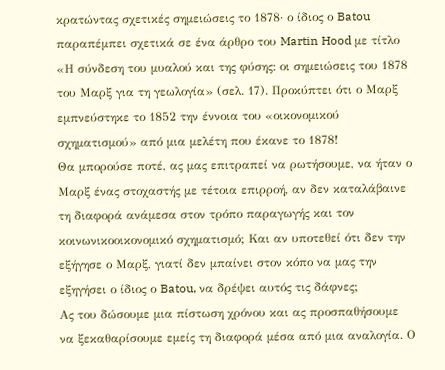κρατώντας σχετικές σημειώσεις το 1878· ο ίδιος ο Batou παραπέμπει σχετικά σε ένα άρθρο του Martin Hood με τίτλο «Η σύνδεση του μυαλού και της φύσης: οι σημειώσεις του 1878 του Μαρξ για τη γεωλογία» (σελ. 17). Προκύπτει ότι ο Μαρξ εμπνεύστηκε το 1852 την έννοια του «οικονομικού σχηματισμού» από μια μελέτη που έκανε το 1878!
Θα μπορούσε ποτέ, ας μας επιτραπεί να ρωτήσουμε, να ήταν ο Μαρξ ένας στοχαστής με τέτοια επιρροή, αν δεν καταλάβαινε τη διαφορά ανάμεσα στον τρόπο παραγωγής και τον κοινωνικοοικονομικό σχηματισμό; Και αν υποτεθεί ότι δεν την εξήγησε ο Μαρξ, γιατί δεν μπαίνει στον κόπο να μας την εξηγήσει ο ίδιος ο Batou, να δρέψει αυτός τις δάφνες;
Ας του δώσουμε μια πίστωση χρόνου και ας προσπαθήσουμε να ξεκαθαρίσουμε εμείς τη διαφορά μέσα από μια αναλογία. Ο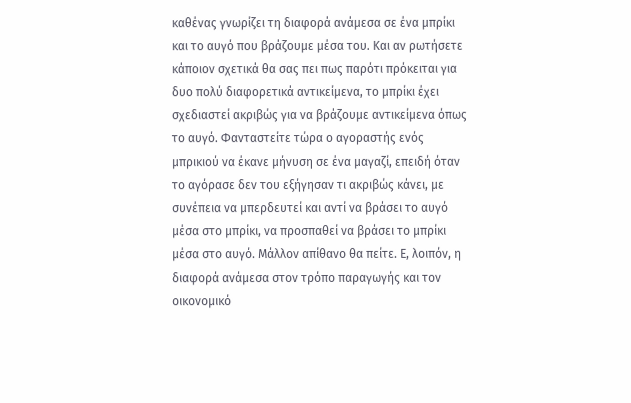καθένας γνωρίζει τη διαφορά ανάμεσα σε ένα μπρίκι και το αυγό που βράζουμε μέσα του. Και αν ρωτήσετε κάποιον σχετικά θα σας πει πως παρότι πρόκειται για δυο πολύ διαφορετικά αντικείμενα, το μπρίκι έχει σχεδιαστεί ακριβώς για να βράζουμε αντικείμενα όπως το αυγό. Φανταστείτε τώρα ο αγοραστής ενός μπρικιού να έκανε μήνυση σε ένα μαγαζί, επειδή όταν το αγόρασε δεν του εξήγησαν τι ακριβώς κάνει, με συνέπεια να μπερδευτεί και αντί να βράσει το αυγό μέσα στο μπρίκι, να προσπαθεί να βράσει το μπρίκι μέσα στο αυγό. Μάλλον απίθανο θα πείτε. Ε, λοιπόν, η διαφορά ανάμεσα στον τρόπο παραγωγής και τον οικονομικό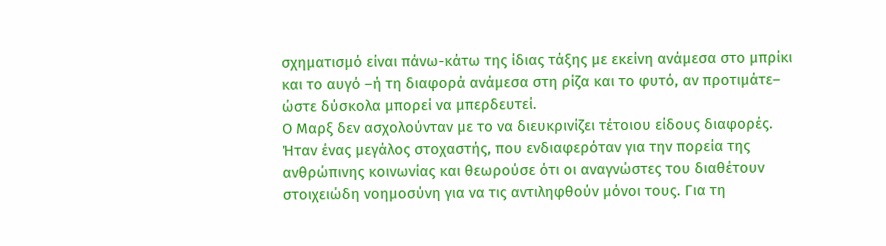σχηματισμό είναι πάνω-κάτω της ίδιας τάξης με εκείνη ανάμεσα στο μπρίκι και το αυγό –ή τη διαφορά ανάμεσα στη ρίζα και το φυτό, αν προτιμάτε– ώστε δύσκολα μπορεί να μπερδευτεί.
Ο Μαρξ δεν ασχολούνταν με το να διευκρινίζει τέτοιου είδους διαφορές. Ήταν ένας μεγάλος στοχαστής, που ενδιαφερόταν για την πορεία της ανθρώπινης κοινωνίας και θεωρούσε ότι οι αναγνώστες του διαθέτουν στοιχειώδη νοημοσύνη για να τις αντιληφθούν μόνοι τους. Για τη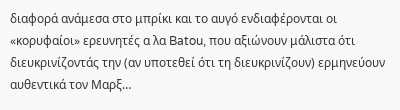διαφορά ανάμεσα στο μπρίκι και το αυγό ενδιαφέρονται οι «κορυφαίοι» ερευνητές α λα Batou, που αξιώνουν μάλιστα ότι διευκρινίζοντάς την (αν υποτεθεί ότι τη διευκρινίζουν) ερμηνεύουν αυθεντικά τον Μαρξ…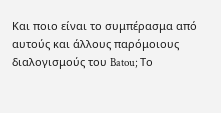Και ποιο είναι το συμπέρασμα από αυτούς και άλλους παρόμοιους διαλογισμούς του Batou; Το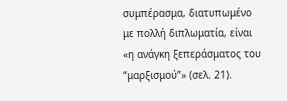συμπέρασμα, διατυπωμένο με πολλή διπλωματία, είναι «η ανάγκη ξεπεράσματος του “μαρξισμού”» (σελ. 21).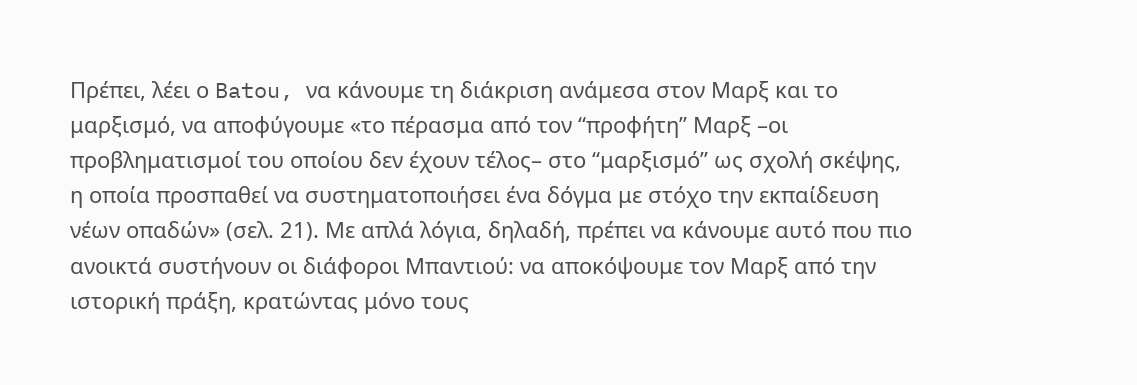Πρέπει, λέει ο Batou, να κάνουμε τη διάκριση ανάμεσα στον Μαρξ και το μαρξισμό, να αποφύγουμε «το πέρασμα από τον “προφήτη” Μαρξ –οι προβληματισμοί του οποίου δεν έχουν τέλος– στο “μαρξισμό” ως σχολή σκέψης, η οποία προσπαθεί να συστηματοποιήσει ένα δόγμα με στόχο την εκπαίδευση νέων οπαδών» (σελ. 21). Με απλά λόγια, δηλαδή, πρέπει να κάνουμε αυτό που πιο ανοικτά συστήνουν οι διάφοροι Μπαντιού: να αποκόψουμε τον Μαρξ από την ιστορική πράξη, κρατώντας μόνο τους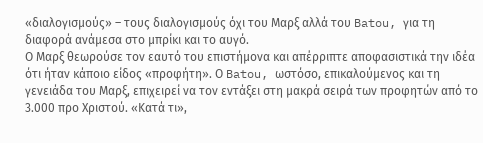«διαλογισμούς» – τους διαλογισμούς όχι του Μαρξ αλλά του Batou, για τη διαφορά ανάμεσα στο μπρίκι και το αυγό.
Ο Μαρξ θεωρούσε τον εαυτό του επιστήμονα και απέρριπτε αποφασιστικά την ιδέα ότι ήταν κάποιο είδος «προφήτη». Ο Batou, ωστόσο, επικαλούμενος και τη γενειάδα του Μαρξ, επιχειρεί να τον εντάξει στη μακρά σειρά των προφητών από το 3.000 προ Χριστού. «Κατά τι»,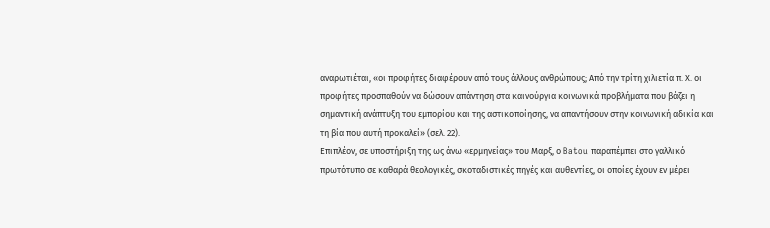αναρωτιέται, «οι προφήτες διαφέρουν από τους άλλους ανθρώπους; Από την τρίτη χιλιετία π. Χ. οι προφήτες προσπαθούν να δώσουν απάντηση στα καινούργια κοινωνικά προβλήματα που βάζει η σημαντική ανάπτυξη του εμπορίου και της αστικοποίησης, να απαντήσουν στην κοινωνική αδικία και τη βία που αυτή προκαλεί» (σελ. 22).
Επιπλέον, σε υποστήριξη της ως άνω «ερμηνείας» του Μαρξ, ο Batou παραπέμπει στο γαλλικό πρωτότυπο σε καθαρά θεολογικές, σκοταδιστικές πηγές και αυθεντίες, οι οποίες έχουν εν μέρει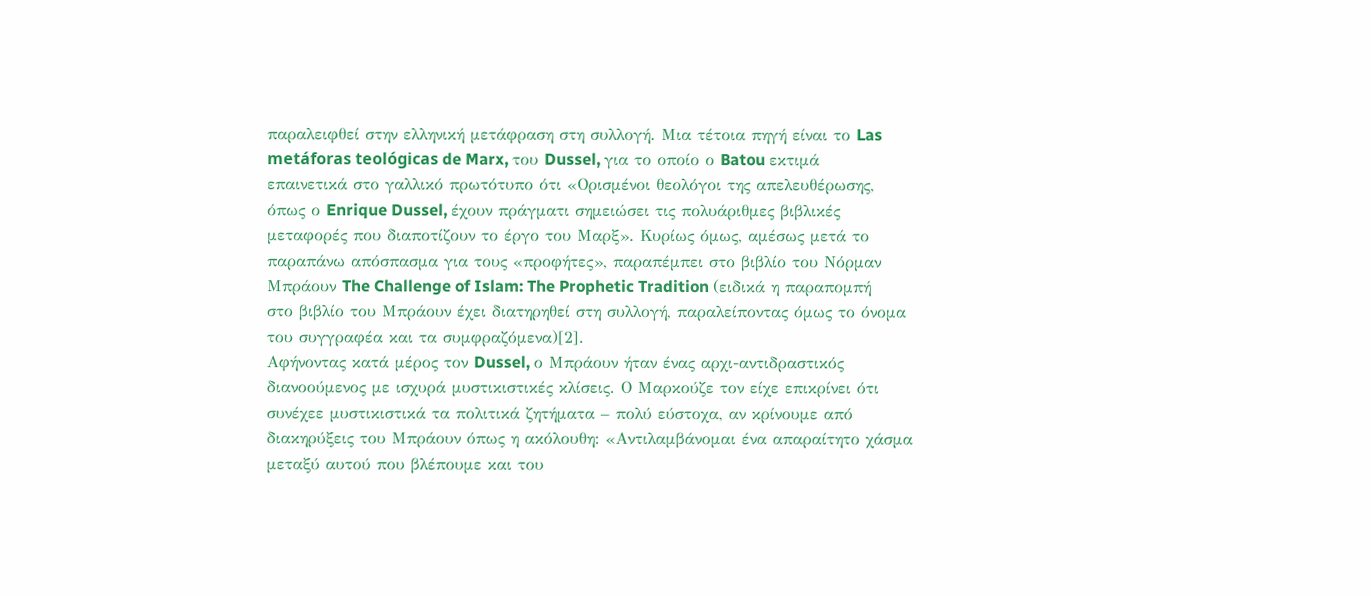παραλειφθεί στην ελληνική μετάφραση στη συλλογή. Μια τέτοια πηγή είναι το Las metáforas teológicas de Marx, του Dussel, για το οποίο ο Batou εκτιμά επαινετικά στο γαλλικό πρωτότυπο ότι «Ορισμένοι θεολόγοι της απελευθέρωσης, όπως ο Enrique Dussel, έχουν πράγματι σημειώσει τις πολυάριθμες βιβλικές μεταφορές που διαποτίζουν το έργο του Μαρξ». Κυρίως όμως, αμέσως μετά το παραπάνω απόσπασμα για τους «προφήτες», παραπέμπει στο βιβλίο του Νόρμαν Μπράουν The Challenge of Islam: The Prophetic Tradition (ειδικά η παραπομπή στο βιβλίο του Μπράουν έχει διατηρηθεί στη συλλογή, παραλείποντας όμως το όνομα του συγγραφέα και τα συμφραζόμενα)[2].
Αφήνοντας κατά μέρος τον Dussel, ο Μπράουν ήταν ένας αρχι-αντιδραστικός διανοούμενος με ισχυρά μυστικιστικές κλίσεις. Ο Μαρκούζε τον είχε επικρίνει ότι συνέχεε μυστικιστικά τα πολιτικά ζητήματα – πολύ εύστοχα, αν κρίνουμε από διακηρύξεις του Μπράουν όπως η ακόλουθη: «Αντιλαμβάνομαι ένα απαραίτητο χάσμα μεταξύ αυτού που βλέπουμε και του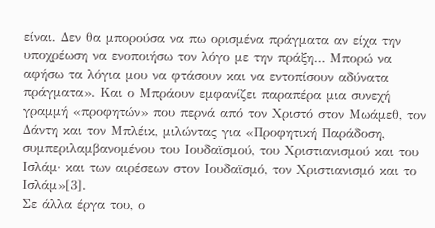είναι. Δεν θα μπορούσα να πω ορισμένα πράγματα αν είχα την υποχρέωση να ενοποιήσω τον λόγο με την πράξη… Μπορώ να αφήσω τα λόγια μου να φτάσουν και να εντοπίσουν αδύνατα πράγματα». Και ο Μπράουν εμφανίζει παραπέρα μια συνεχή γραμμή «προφητών» που περνά από τον Χριστό στον Μωάμεθ, τον Δάντη και τον Μπλέικ, μιλώντας για «Προφητική Παράδοση, συμπεριλαμβανομένου του Ιουδαϊσμού, του Χριστιανισμού και του Ισλάμ· και των αιρέσεων στον Ιουδαϊσμό, τον Χριστιανισμό και το Ισλάμ»[3].
Σε άλλα έργα του, ο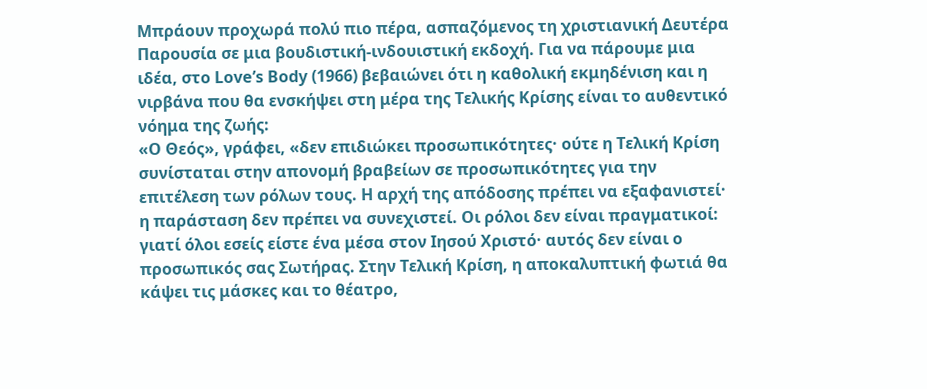Μπράουν προχωρά πολύ πιο πέρα, ασπαζόμενος τη χριστιανική Δευτέρα Παρουσία σε μια βουδιστική-ινδουιστική εκδοχή. Για να πάρουμε μια ιδέα, στο Love’s Body (1966) βεβαιώνει ότι η καθολική εκμηδένιση και η νιρβάνα που θα ενσκήψει στη μέρα της Τελικής Κρίσης είναι το αυθεντικό νόημα της ζωής:
«Ο Θεός», γράφει, «δεν επιδιώκει προσωπικότητες· ούτε η Τελική Κρίση συνίσταται στην απονομή βραβείων σε προσωπικότητες για την επιτέλεση των ρόλων τους. Η αρχή της απόδοσης πρέπει να εξαφανιστεί· η παράσταση δεν πρέπει να συνεχιστεί. Οι ρόλοι δεν είναι πραγματικοί: γιατί όλοι εσείς είστε ένα μέσα στον Ιησού Χριστό· αυτός δεν είναι ο προσωπικός σας Σωτήρας. Στην Τελική Κρίση, η αποκαλυπτική φωτιά θα κάψει τις μάσκες και το θέατρο,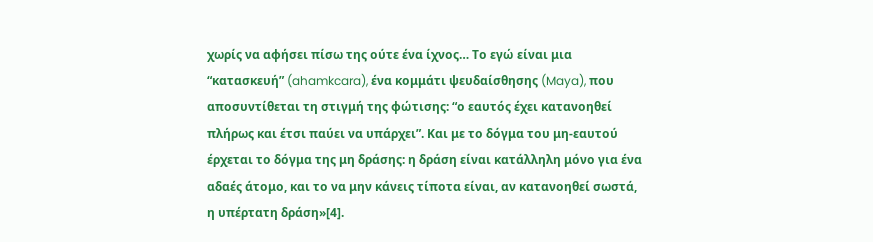χωρίς να αφήσει πίσω της ούτε ένα ίχνος… Το εγώ είναι μια “κατασκευή” (ahamkcara), ένα κομμάτι ψευδαίσθησης (Maya), που αποσυντίθεται τη στιγμή της φώτισης: “ο εαυτός έχει κατανοηθεί πλήρως και έτσι παύει να υπάρχει”. Και με το δόγμα του μη-εαυτού έρχεται το δόγμα της μη δράσης: η δράση είναι κατάλληλη μόνο για ένα αδαές άτομο, και το να μην κάνεις τίποτα είναι, αν κατανοηθεί σωστά, η υπέρτατη δράση»[4].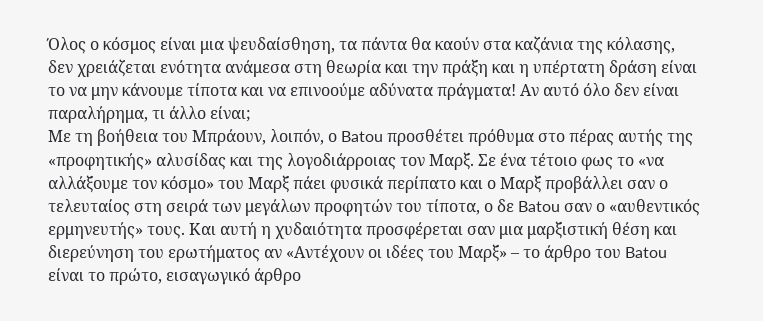Όλος ο κόσμος είναι μια ψευδαίσθηση, τα πάντα θα καούν στα καζάνια της κόλασης, δεν χρειάζεται ενότητα ανάμεσα στη θεωρία και την πράξη και η υπέρτατη δράση είναι το να μην κάνουμε τίποτα και να επινοούμε αδύνατα πράγματα! Αν αυτό όλο δεν είναι παραλήρημα, τι άλλο είναι;
Με τη βοήθεια του Μπράουν, λοιπόν, ο Batou προσθέτει πρόθυμα στο πέρας αυτής της «προφητικής» αλυσίδας και της λογοδιάρροιας τον Μαρξ. Σε ένα τέτοιο φως το «να αλλάξουμε τον κόσμο» του Μαρξ πάει φυσικά περίπατο και ο Μαρξ προβάλλει σαν ο τελευταίος στη σειρά των μεγάλων προφητών του τίποτα, ο δε Batou σαν ο «αυθεντικός ερμηνευτής» τους. Και αυτή η χυδαιότητα προσφέρεται σαν μια μαρξιστική θέση και διερεύνηση του ερωτήματος αν «Αντέχουν οι ιδέες του Μαρξ» – το άρθρο του Batou είναι το πρώτο, εισαγωγικό άρθρο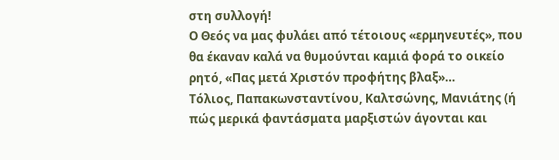στη συλλογή!
Ο Θεός να μας φυλάει από τέτοιους «ερμηνευτές», που θα έκαναν καλά να θυμούνται καμιά φορά το οικείο ρητό, «Πας μετά Χριστόν προφήτης βλαξ»…
Τόλιος, Παπακωνσταντίνου, Καλτσώνης, Μανιάτης (ή πώς μερικά φαντάσματα μαρξιστών άγονται και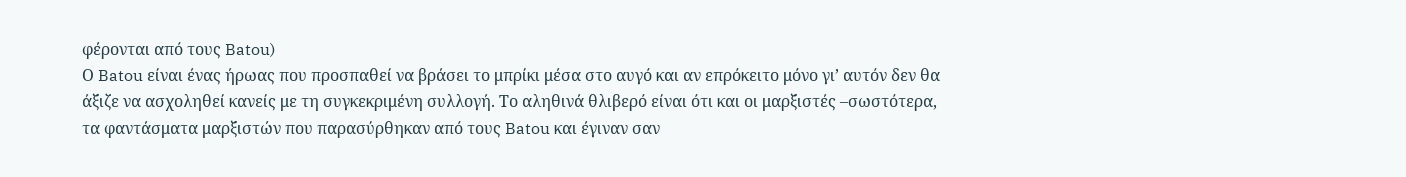φέρονται από τους Batou)
Ο Batou είναι ένας ήρωας που προσπαθεί να βράσει το μπρίκι μέσα στο αυγό και αν επρόκειτο μόνο γι’ αυτόν δεν θα άξιζε να ασχοληθεί κανείς με τη συγκεκριμένη συλλογή. Το αληθινά θλιβερό είναι ότι και οι μαρξιστές –σωστότερα, τα φαντάσματα μαρξιστών που παρασύρθηκαν από τους Batou και έγιναν σαν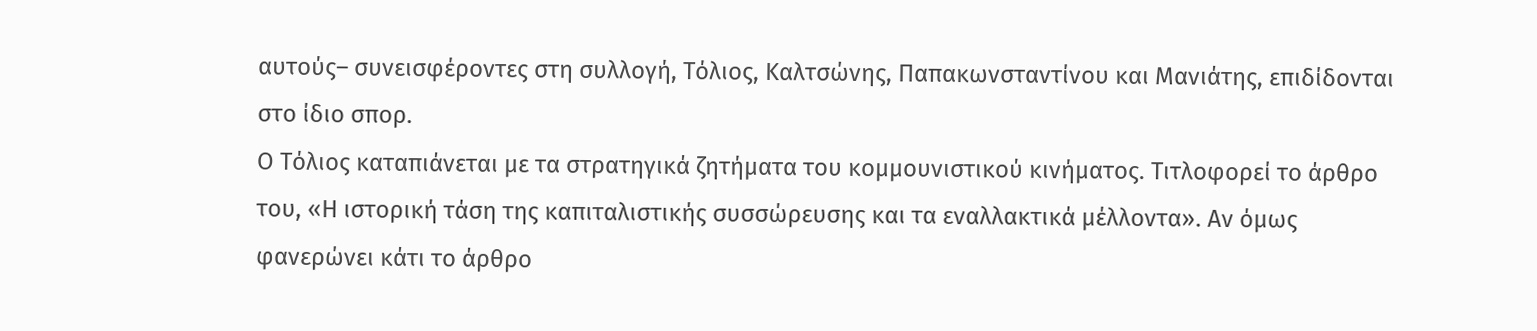αυτούς– συνεισφέροντες στη συλλογή, Τόλιος, Καλτσώνης, Παπακωνσταντίνου και Μανιάτης, επιδίδονται στο ίδιο σπορ.
Ο Τόλιος καταπιάνεται με τα στρατηγικά ζητήματα του κομμουνιστικού κινήματος. Τιτλοφορεί το άρθρο του, «Η ιστορική τάση της καπιταλιστικής συσσώρευσης και τα εναλλακτικά μέλλοντα». Αν όμως φανερώνει κάτι το άρθρο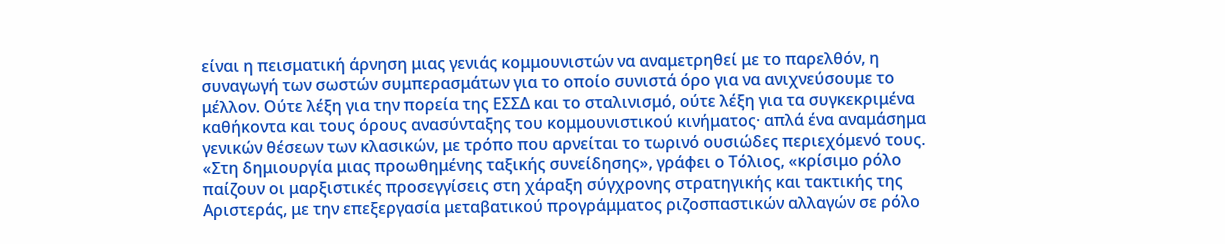είναι η πεισματική άρνηση μιας γενιάς κομμουνιστών να αναμετρηθεί με το παρελθόν, η συναγωγή των σωστών συμπερασμάτων για το οποίο συνιστά όρο για να ανιχνεύσουμε το μέλλον. Ούτε λέξη για την πορεία της ΕΣΣΔ και το σταλινισμό, ούτε λέξη για τα συγκεκριμένα καθήκοντα και τους όρους ανασύνταξης του κομμουνιστικού κινήματος· απλά ένα αναμάσημα γενικών θέσεων των κλασικών, με τρόπο που αρνείται το τωρινό ουσιώδες περιεχόμενό τους.
«Στη δημιουργία μιας προωθημένης ταξικής συνείδησης», γράφει ο Τόλιος, «κρίσιμο ρόλο παίζουν οι μαρξιστικές προσεγγίσεις στη χάραξη σύγχρονης στρατηγικής και τακτικής της Αριστεράς, με την επεξεργασία μεταβατικού προγράμματος ριζοσπαστικών αλλαγών σε ρόλο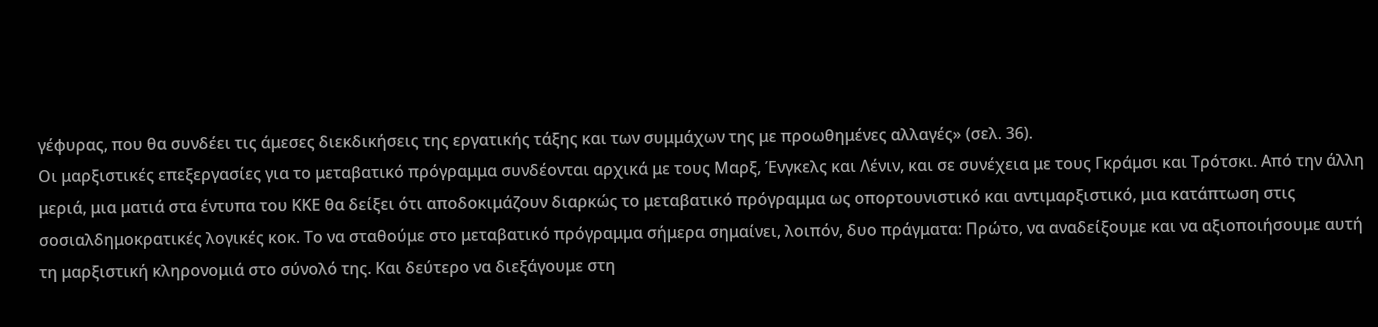γέφυρας, που θα συνδέει τις άμεσες διεκδικήσεις της εργατικής τάξης και των συμμάχων της με προωθημένες αλλαγές» (σελ. 36).
Οι μαρξιστικές επεξεργασίες για το μεταβατικό πρόγραμμα συνδέονται αρχικά με τους Μαρξ, Ένγκελς και Λένιν, και σε συνέχεια με τους Γκράμσι και Τρότσκι. Από την άλλη μεριά, μια ματιά στα έντυπα του ΚΚΕ θα δείξει ότι αποδοκιμάζουν διαρκώς το μεταβατικό πρόγραμμα ως οπορτουνιστικό και αντιμαρξιστικό, μια κατάπτωση στις σοσιαλδημοκρατικές λογικές κοκ. Το να σταθούμε στο μεταβατικό πρόγραμμα σήμερα σημαίνει, λοιπόν, δυο πράγματα: Πρώτο, να αναδείξουμε και να αξιοποιήσουμε αυτή τη μαρξιστική κληρονομιά στο σύνολό της. Και δεύτερο να διεξάγουμε στη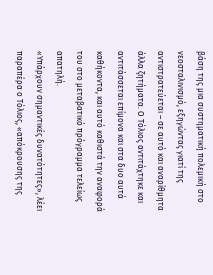βάση της μια συστηματική πολεμική στο νεοσταλινισμό, εξηγώντας γιατί της αντιστρατεύεται – σε αυτό και αναρίθμητα άλλα ζητήματα. Ο Τόλιος αντιτάχτηκε και αντιτάσσεται επίμονα και στα δυο αυτά καθήκοντα, και αυτό καθιστά την αναφορά του στο μεταβατικό πρόγραμμα τελείως απατηλή.
«Υπάρχουν σημαντικές δυνατότητες», λέει παραπέρα ο Τόλιος, «απόκρουσης της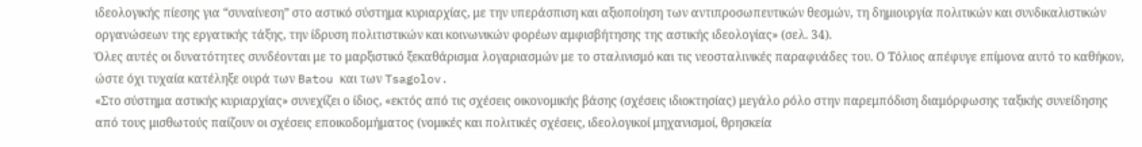ιδεολογικής πίεσης για “συναίνεση” στο αστικό σύστημα κυριαρχίας, με την υπεράσπιση και αξιοποίηση των αντιπροσωπευτικών θεσμών, τη δημιουργία πολιτικών και συνδικαλιστικών οργανώσεων της εργατικής τάξης, την ίδρυση πολιτιστικών και κοινωνικών φορέων αμφισβήτησης της αστικής ιδεολογίας» (σελ. 34).
Όλες αυτές οι δυνατότητες συνδέονται με το μαρξιστικό ξεκαθάρισμα λογαριασμών με το σταλινισμό και τις νεοσταλινικές παραφυάδες του. Ο Τόλιος απέφυγε επίμονα αυτό το καθήκον, ώστε όχι τυχαία κατέληξε ουρά των Batou και των Tsagolov.
«Στο σύστημα αστικής κυριαρχίας» συνεχίζει ο ίδιος, «εκτός από τις σχέσεις οικονομικής βάσης (σχέσεις ιδιοκτησίας) μεγάλο ρόλο στην παρεμπόδιση διαμόρφωσης ταξικής συνείδησης από τους μισθωτούς παίζουν οι σχέσεις εποικοδομήματος (νομικές και πολιτικές σχέσεις, ιδεολογικοί μηχανισμοί, θρησκεία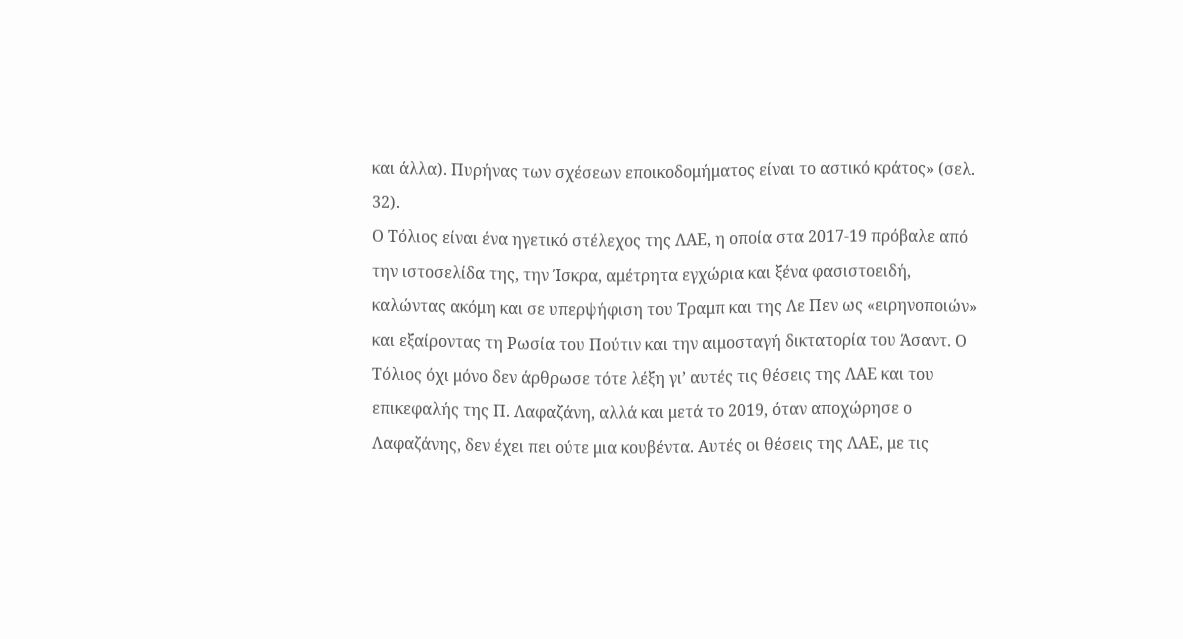και άλλα). Πυρήνας των σχέσεων εποικοδομήματος είναι το αστικό κράτος» (σελ. 32).
Ο Τόλιος είναι ένα ηγετικό στέλεχος της ΛΑΕ, η οποία στα 2017-19 πρόβαλε από την ιστοσελίδα της, την Ίσκρα, αμέτρητα εγχώρια και ξένα φασιστοειδή, καλώντας ακόμη και σε υπερψήφιση του Τραμπ και της Λε Πεν ως «ειρηνοποιών» και εξαίροντας τη Ρωσία του Πούτιν και την αιμοσταγή δικτατορία του Άσαντ. Ο Τόλιος όχι μόνο δεν άρθρωσε τότε λέξη γι’ αυτές τις θέσεις της ΛΑΕ και του επικεφαλής της Π. Λαφαζάνη, αλλά και μετά το 2019, όταν αποχώρησε ο Λαφαζάνης, δεν έχει πει ούτε μια κουβέντα. Αυτές οι θέσεις της ΛΑΕ, με τις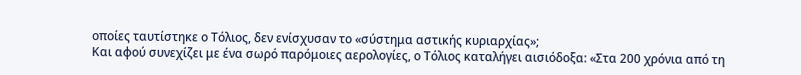οποίες ταυτίστηκε ο Τόλιος, δεν ενίσχυσαν το «σύστημα αστικής κυριαρχίας»;
Και αφού συνεχίζει με ένα σωρό παρόμοιες αερολογίες, ο Τόλιος καταλήγει αισιόδοξα: «Στα 200 χρόνια από τη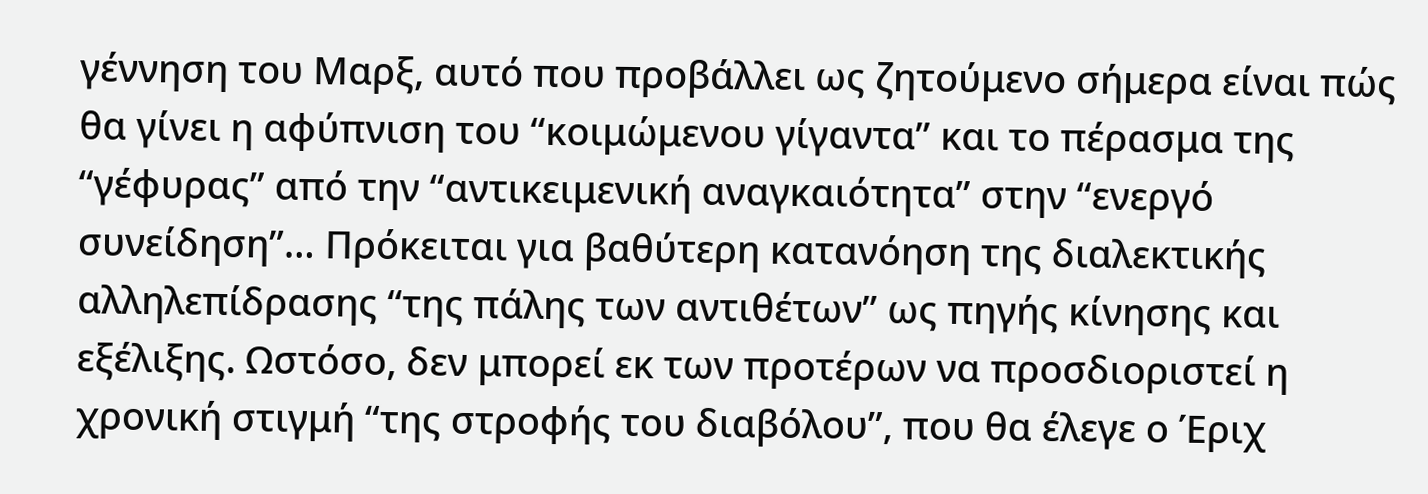γέννηση του Μαρξ, αυτό που προβάλλει ως ζητούμενο σήμερα είναι πώς θα γίνει η αφύπνιση του “κοιμώμενου γίγαντα” και το πέρασμα της “γέφυρας” από την “αντικειμενική αναγκαιότητα” στην “ενεργό συνείδηση”… Πρόκειται για βαθύτερη κατανόηση της διαλεκτικής αλληλεπίδρασης “της πάλης των αντιθέτων” ως πηγής κίνησης και εξέλιξης. Ωστόσο, δεν μπορεί εκ των προτέρων να προσδιοριστεί η χρονική στιγμή “της στροφής του διαβόλου”, που θα έλεγε ο Έριχ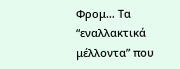Φρομ… Τα “εναλλακτικά μέλλοντα” που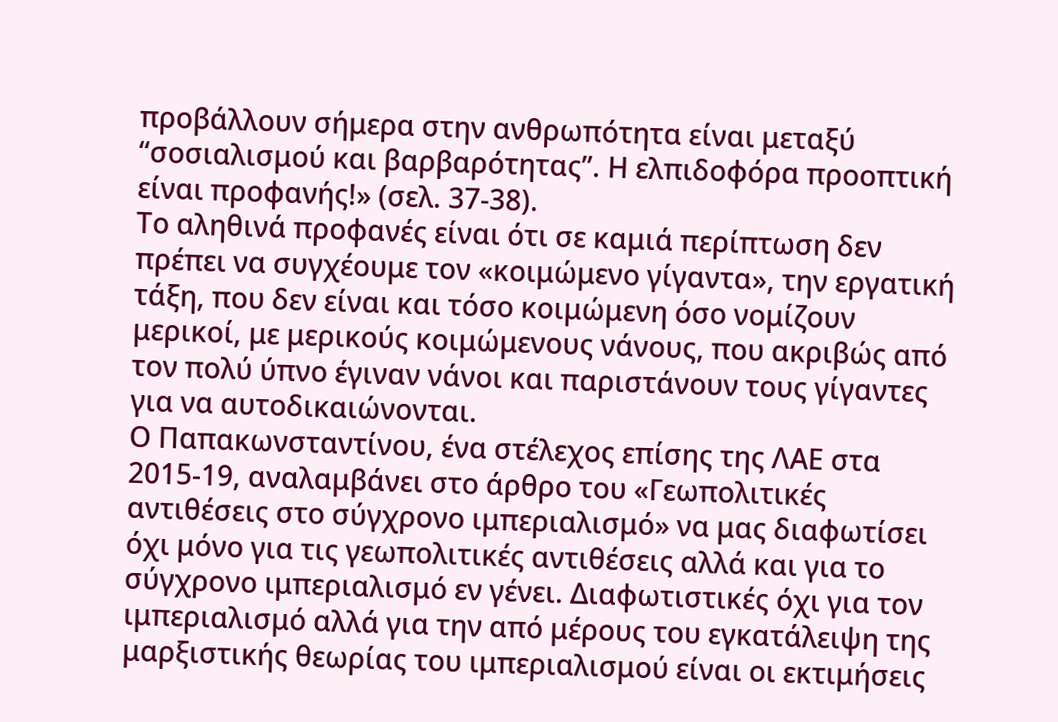προβάλλουν σήμερα στην ανθρωπότητα είναι μεταξύ “σοσιαλισμού και βαρβαρότητας”. Η ελπιδοφόρα προοπτική είναι προφανής!» (σελ. 37-38).
Το αληθινά προφανές είναι ότι σε καμιά περίπτωση δεν πρέπει να συγχέουμε τον «κοιμώμενο γίγαντα», την εργατική τάξη, που δεν είναι και τόσο κοιμώμενη όσο νομίζουν μερικοί, με μερικούς κοιμώμενους νάνους, που ακριβώς από τον πολύ ύπνο έγιναν νάνοι και παριστάνουν τους γίγαντες για να αυτοδικαιώνονται.
Ο Παπακωνσταντίνου, ένα στέλεχος επίσης της ΛΑΕ στα 2015-19, αναλαμβάνει στο άρθρο του «Γεωπολιτικές αντιθέσεις στο σύγχρονο ιμπεριαλισμό» να μας διαφωτίσει όχι μόνο για τις γεωπολιτικές αντιθέσεις αλλά και για το σύγχρονο ιμπεριαλισμό εν γένει. Διαφωτιστικές όχι για τον ιμπεριαλισμό αλλά για την από μέρους του εγκατάλειψη της μαρξιστικής θεωρίας του ιμπεριαλισμού είναι οι εκτιμήσεις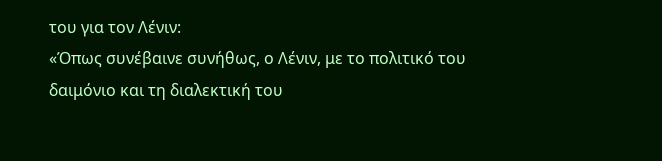του για τον Λένιν:
«Όπως συνέβαινε συνήθως, ο Λένιν, με το πολιτικό του δαιμόνιο και τη διαλεκτική του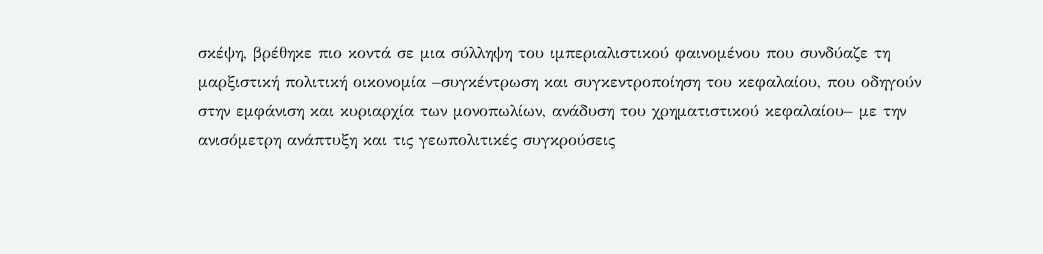σκέψη, βρέθηκε πιο κοντά σε μια σύλληψη του ιμπεριαλιστικού φαινομένου που συνδύαζε τη μαρξιστική πολιτική οικονομία –συγκέντρωση και συγκεντροποίηση του κεφαλαίου, που οδηγούν στην εμφάνιση και κυριαρχία των μονοπωλίων, ανάδυση του χρηματιστικού κεφαλαίου– με την ανισόμετρη ανάπτυξη και τις γεωπολιτικές συγκρούσεις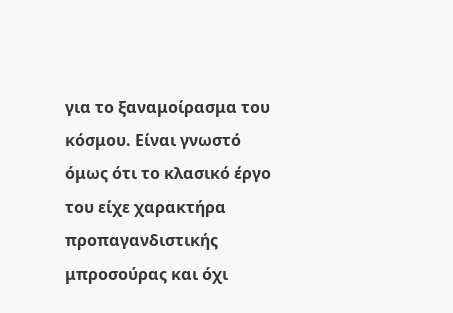για το ξαναμοίρασμα του κόσμου. Είναι γνωστό όμως ότι το κλασικό έργο του είχε χαρακτήρα προπαγανδιστικής μπροσούρας και όχι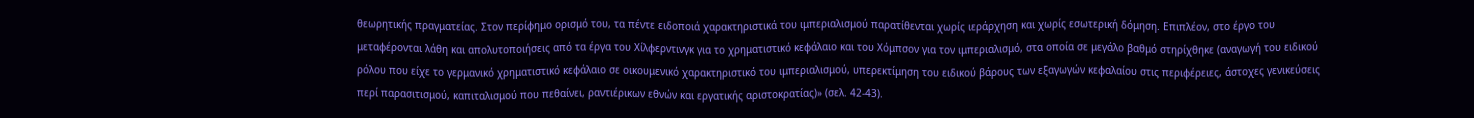θεωρητικής πραγματείας. Στον περίφημο ορισμό του, τα πέντε ειδοποιά χαρακτηριστικά του ιμπεριαλισμού παρατίθενται χωρίς ιεράρχηση και χωρίς εσωτερική δόμηση. Επιπλέον, στο έργο του μεταφέρονται λάθη και απολυτοποιήσεις από τα έργα του Χίλφερντινγκ για το χρηματιστικό κεφάλαιο και του Χόμπσον για τον ιμπεριαλισμό, στα οποία σε μεγάλο βαθμό στηρίχθηκε (αναγωγή του ειδικού ρόλου που είχε το γερμανικό χρηματιστικό κεφάλαιο σε οικουμενικό χαρακτηριστικό του ιμπεριαλισμού, υπερεκτίμηση του ειδικού βάρους των εξαγωγών κεφαλαίου στις περιφέρειες, άστοχες γενικεύσεις περί παρασιτισμού, καπιταλισμού που πεθαίνει, ραντιέρικων εθνών και εργατικής αριστοκρατίας)» (σελ. 42-43).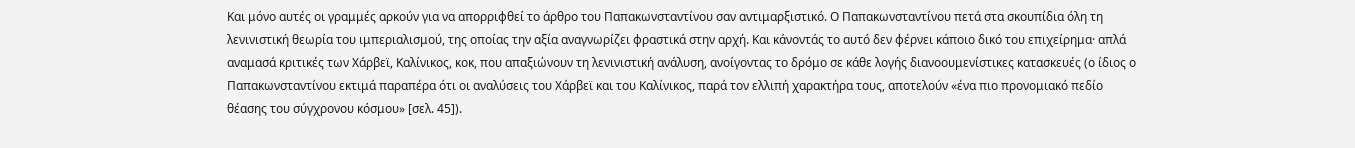Και μόνο αυτές οι γραμμές αρκούν για να απορριφθεί το άρθρο του Παπακωνσταντίνου σαν αντιμαρξιστικό. Ο Παπακωνσταντίνου πετά στα σκουπίδια όλη τη λενινιστική θεωρία του ιμπεριαλισμού, της οποίας την αξία αναγνωρίζει φραστικά στην αρχή. Και κάνοντάς το αυτό δεν φέρνει κάποιο δικό του επιχείρημα· απλά αναμασά κριτικές των Χάρβεϊ, Καλίνικος, κοκ, που απαξιώνουν τη λενινιστική ανάλυση, ανοίγοντας το δρόμο σε κάθε λογής διανοουμενίστικες κατασκευές (ο ίδιος ο Παπακωνσταντίνου εκτιμά παραπέρα ότι οι αναλύσεις του Χάρβεϊ και του Καλίνικος, παρά τον ελλιπή χαρακτήρα τους, αποτελούν «ένα πιο προνομιακό πεδίο θέασης του σύγχρονου κόσμου» [σελ. 45]).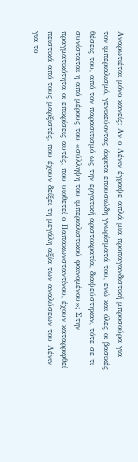Αναρωτιέται μόνο κανείς: Αν ο Λένιν έγραψε απλά μια προπαγανδιστική μπροσούρα για τον ιμπεριαλισμό, γενικεύοντας άκριτα επουσιώδη γνωρίσματά του, ενώ και όλες οι βασικές θέσεις του, από τον παρασιτισμό ως την εργατική αριστοκρατία, διαψεύστηκαν, τότε σε τι συνίσταται η από μέρους του «σύλληψη του ιμπεριαλιστικού φαινομένου»; Στην πραγματικότητα οι επικρίσεις αυτές, που υιοθετεί ο Παπακωνσταντίνου, έχουν καταρριφθεί πειστικά από τους μαρξιστές, που έχουν δείξει τη μεγάλη αξία των αναλύσεων του Λένιν για το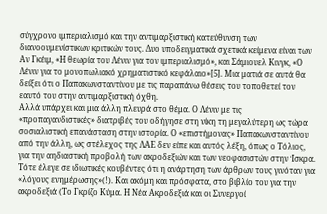σύγχρονο ιμπεριαλισμό και την αντιμαρξιστική κατεύθυνση των διανοουμενίστικων κριτικών τους. Δυο υποδειγματικά σχετικά κείμενα είναι των Αν Γκέιμ, «Η θεωρία του Λένιν για τον ιμπεριαλισμό», και Σάμιουελ Κινγκ, «Ο Λένιν για το μονοπωλιακό χρηματιστικό κεφάλαιο»[5]. Μια ματιά σε αυτά θα δείξει ότι ο Παπακωνσταντίνου με τις παραπάνω θέσεις του τοποθετεί τον εαυτό του στην αντιμαρξιστική όχθη.
Αλλά υπάρχει και μια άλλη πλευρά στο θέμα. Ο Λένιν με τις «προπαγανδιστικές» διατριβές του οδήγησε στη νίκη τη μεγαλύτερη ως τώρα σοσιαλιστική επανάσταση στην ιστορία. Ο «επιστήμονας» Παπακωνσταντίνου από την άλλη, ως στέλεχος της ΛΑΕ δεν είπε και αυτός λέξη, όπως ο Τόλιος, για την αηδιαστική προβολή των ακροδεξιών και των νεοφασιστών στην Ίσκρα. Τότε έλεγε σε ιδιωτικές κουβέντες ότι η ανάρτηση των άρθρων τους γινόταν για «λόγους ενημέρωσης»(!). Και ακόμη και πρόσφατα, στο βιβλίο του για την ακροδεξιά (Το Γκρίζο Κύμα. Η Νέα Ακροδεξιά και οι Συνεργοί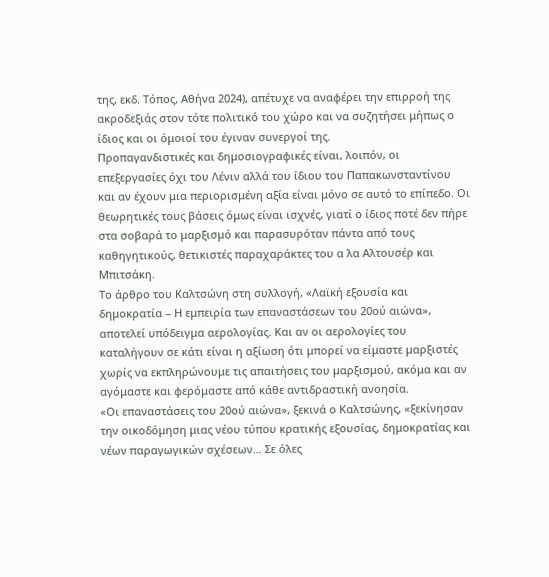της, εκδ. Τόπος, Αθήνα 2024), απέτυχε να αναφέρει την επιρροή της ακροδεξιάς στον τότε πολιτικό του χώρο και να συζητήσει μήπως ο ίδιος και οι όμοιοί του έγιναν συνεργοί της.
Προπαγανδιστικές και δημοσιογραφικές είναι, λοιπόν, οι επεξεργασίες όχι του Λένιν αλλά του ίδιου του Παπακωνσταντίνου και αν έχουν μια περιορισμένη αξία είναι μόνο σε αυτό το επίπεδο. Οι θεωρητικές τους βάσεις όμως είναι ισχνές, γιατί ο ίδιος ποτέ δεν πήρε στα σοβαρά το μαρξισμό και παρασυρόταν πάντα από τους καθηγητικούς, θετικιστές παραχαράκτες του α λα Αλτουσέρ και Μπιτσάκη.
Το άρθρο του Καλτσώνη στη συλλογή, «Λαϊκή εξουσία και δημοκρατία – Η εμπειρία των επαναστάσεων του 20ού αιώνα», αποτελεί υπόδειγμα αερολογίας. Και αν οι αερολογίες του καταλήγουν σε κάτι είναι η αξίωση ότι μπορεί να είμαστε μαρξιστές χωρίς να εκπληρώνουμε τις απαιτήσεις του μαρξισμού, ακόμα και αν αγόμαστε και φερόμαστε από κάθε αντιδραστική ανοησία.
«Οι επαναστάσεις του 20ού αιώνα», ξεκινά ο Καλτσώνης, «ξεκίνησαν την οικοδόμηση μιας νέου τύπου κρατικής εξουσίας, δημοκρατίας και νέων παραγωγικών σχέσεων… Σε όλες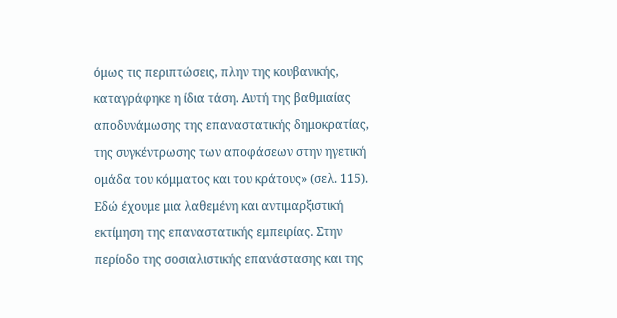όμως τις περιπτώσεις, πλην της κουβανικής, καταγράφηκε η ίδια τάση. Αυτή της βαθμιαίας αποδυνάμωσης της επαναστατικής δημοκρατίας, της συγκέντρωσης των αποφάσεων στην ηγετική ομάδα του κόμματος και του κράτους» (σελ. 115).
Εδώ έχουμε μια λαθεμένη και αντιμαρξιστική εκτίμηση της επαναστατικής εμπειρίας. Στην περίοδο της σοσιαλιστικής επανάστασης και της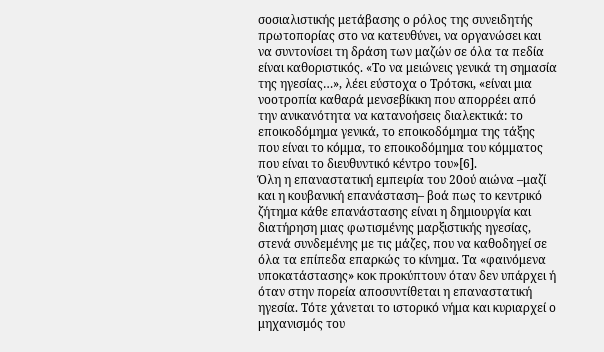σοσιαλιστικής μετάβασης ο ρόλος της συνειδητής πρωτοπορίας στο να κατευθύνει, να οργανώσει και να συντονίσει τη δράση των μαζών σε όλα τα πεδία είναι καθοριστικός. «Το να μειώνεις γενικά τη σημασία της ηγεσίας…», λέει εύστοχα ο Τρότσκι, «είναι μια νοοτροπία καθαρά μενσεβίκικη που απορρέει από την ανικανότητα να κατανοήσεις διαλεκτικά: το εποικοδόμημα γενικά, το εποικοδόμημα της τάξης που είναι το κόμμα, το εποικοδόμημα του κόμματος που είναι το διευθυντικό κέντρο του»[6].
Όλη η επαναστατική εμπειρία του 20ού αιώνα –μαζί και η κουβανική επανάσταση– βοά πως το κεντρικό ζήτημα κάθε επανάστασης είναι η δημιουργία και διατήρηση μιας φωτισμένης μαρξιστικής ηγεσίας, στενά συνδεμένης με τις μάζες, που να καθοδηγεί σε όλα τα επίπεδα επαρκώς το κίνημα. Τα «φαινόμενα υποκατάστασης» κοκ προκύπτουν όταν δεν υπάρχει ή όταν στην πορεία αποσυντίθεται η επαναστατική ηγεσία. Τότε χάνεται το ιστορικό νήμα και κυριαρχεί ο μηχανισμός του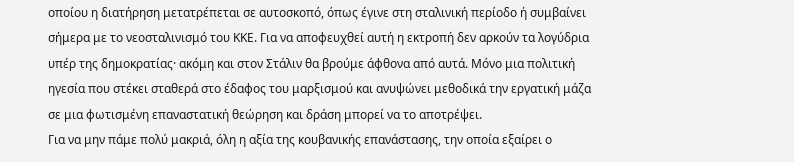οποίου η διατήρηση μετατρέπεται σε αυτοσκοπό, όπως έγινε στη σταλινική περίοδο ή συμβαίνει σήμερα με το νεοσταλινισμό του ΚΚΕ. Για να αποφευχθεί αυτή η εκτροπή δεν αρκούν τα λογύδρια υπέρ της δημοκρατίας· ακόμη και στον Στάλιν θα βρούμε άφθονα από αυτά. Μόνο μια πολιτική ηγεσία που στέκει σταθερά στο έδαφος του μαρξισμού και ανυψώνει μεθοδικά την εργατική μάζα σε μια φωτισμένη επαναστατική θεώρηση και δράση μπορεί να το αποτρέψει.
Για να μην πάμε πολύ μακριά, όλη η αξία της κουβανικής επανάστασης, την οποία εξαίρει ο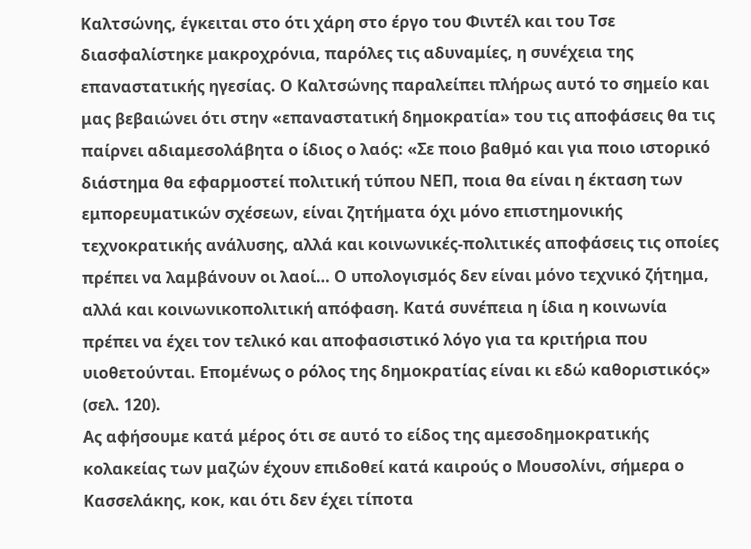Καλτσώνης, έγκειται στο ότι χάρη στο έργο του Φιντέλ και του Τσε διασφαλίστηκε μακροχρόνια, παρόλες τις αδυναμίες, η συνέχεια της επαναστατικής ηγεσίας. Ο Καλτσώνης παραλείπει πλήρως αυτό το σημείο και μας βεβαιώνει ότι στην «επαναστατική δημοκρατία» του τις αποφάσεις θα τις παίρνει αδιαμεσολάβητα ο ίδιος ο λαός: «Σε ποιο βαθμό και για ποιο ιστορικό διάστημα θα εφαρμοστεί πολιτική τύπου ΝΕΠ, ποια θα είναι η έκταση των εμπορευματικών σχέσεων, είναι ζητήματα όχι μόνο επιστημονικής τεχνοκρατικής ανάλυσης, αλλά και κοινωνικές-πολιτικές αποφάσεις τις οποίες πρέπει να λαμβάνουν οι λαοί… Ο υπολογισμός δεν είναι μόνο τεχνικό ζήτημα, αλλά και κοινωνικοπολιτική απόφαση. Κατά συνέπεια η ίδια η κοινωνία πρέπει να έχει τον τελικό και αποφασιστικό λόγο για τα κριτήρια που υιοθετούνται. Επομένως ο ρόλος της δημοκρατίας είναι κι εδώ καθοριστικός» (σελ. 120).
Ας αφήσουμε κατά μέρος ότι σε αυτό το είδος της αμεσοδημοκρατικής κολακείας των μαζών έχουν επιδοθεί κατά καιρούς ο Μουσολίνι, σήμερα ο Κασσελάκης, κοκ, και ότι δεν έχει τίποτα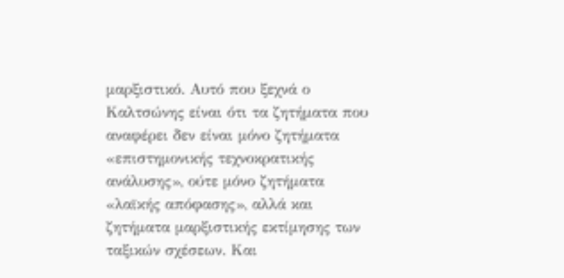μαρξιστικό. Αυτό που ξεχνά ο Καλτσώνης είναι ότι τα ζητήματα που αναφέρει δεν είναι μόνο ζητήματα «επιστημονικής τεχνοκρατικής ανάλυσης», ούτε μόνο ζητήματα «λαϊκής απόφασης», αλλά και ζητήματα μαρξιστικής εκτίμησης των ταξικών σχέσεων. Και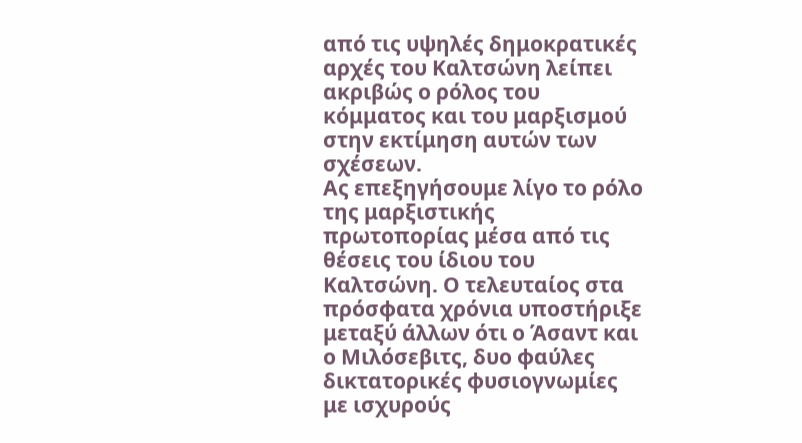από τις υψηλές δημοκρατικές αρχές του Καλτσώνη λείπει ακριβώς ο ρόλος του κόμματος και του μαρξισμού στην εκτίμηση αυτών των σχέσεων.
Ας επεξηγήσουμε λίγο το ρόλο της μαρξιστικής πρωτοπορίας μέσα από τις θέσεις του ίδιου του Καλτσώνη. Ο τελευταίος στα πρόσφατα χρόνια υποστήριξε μεταξύ άλλων ότι ο Άσαντ και ο Μιλόσεβιτς, δυο φαύλες δικτατορικές φυσιογνωμίες με ισχυρούς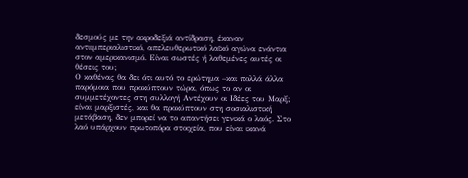δεσμούς με την ακροδεξιά αντίδραση, έκαναν αντιιμπεριαλιστικό, απελευθερωτικό λαϊκό αγώνα ενάντια στον αμερικανισμό. Είναι σωστές ή λαθεμένες αυτές οι θέσεις του;
Ο καθένας θα δει ότι αυτό το ερώτημα –και πολλά άλλα παρόμοια που προκύπτουν τώρα, όπως το αν οι συμμετέχοντες στη συλλογή Αντέχουν οι Ιδέες του Μαρξ; είναι μαρξιστές, και θα προκύπτουν στη σοσιαλιστική μετάβαση, δεν μπορεί να το απαντήσει γενικά ο λαός. Στο λαό υπάρχουν πρωτοπόρα στοιχεία, που είναι ικανά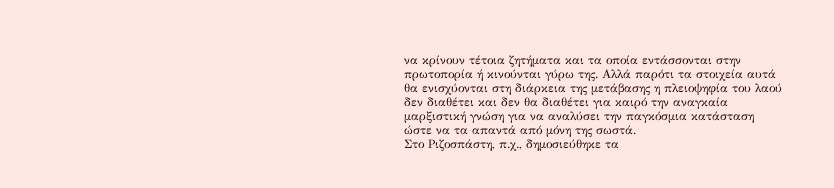να κρίνουν τέτοια ζητήματα και τα οποία εντάσσονται στην πρωτοπορία ή κινούνται γύρω της. Αλλά παρότι τα στοιχεία αυτά θα ενισχύονται στη διάρκεια της μετάβασης η πλειοψηφία του λαού δεν διαθέτει και δεν θα διαθέτει για καιρό την αναγκαία μαρξιστική γνώση για να αναλύσει την παγκόσμια κατάσταση ώστε να τα απαντά από μόνη της σωστά.
Στο Ριζοσπάστη, π.χ., δημοσιεύθηκε τα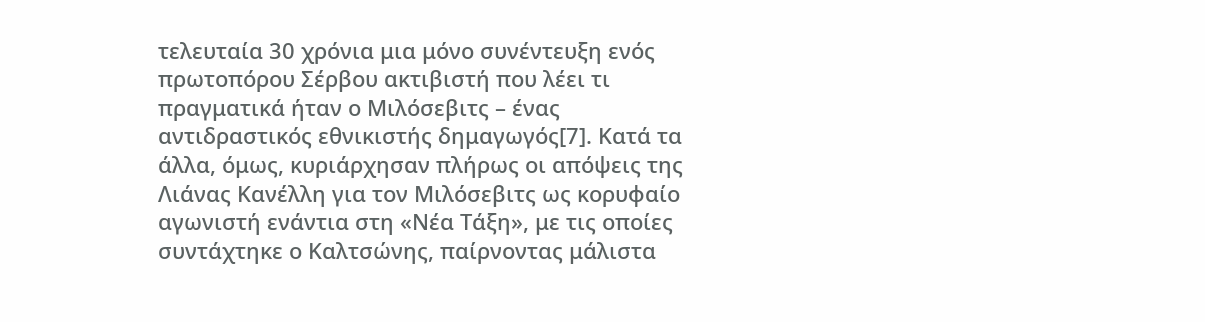τελευταία 30 χρόνια μια μόνο συνέντευξη ενός πρωτοπόρου Σέρβου ακτιβιστή που λέει τι πραγματικά ήταν ο Μιλόσεβιτς – ένας αντιδραστικός εθνικιστής δημαγωγός[7]. Κατά τα άλλα, όμως, κυριάρχησαν πλήρως οι απόψεις της Λιάνας Κανέλλη για τον Μιλόσεβιτς ως κορυφαίο αγωνιστή ενάντια στη «Νέα Τάξη», με τις οποίες συντάχτηκε ο Καλτσώνης, παίρνοντας μάλιστα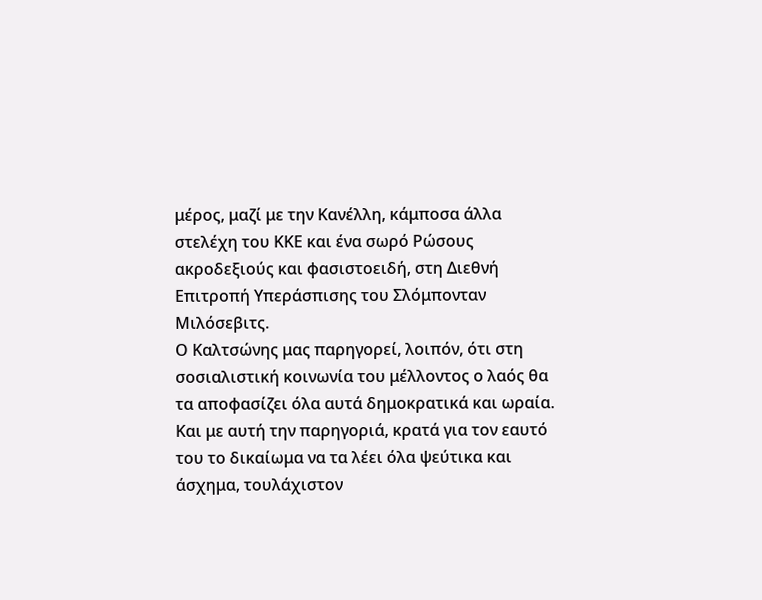μέρος, μαζί με την Κανέλλη, κάμποσα άλλα στελέχη του ΚΚΕ και ένα σωρό Ρώσους ακροδεξιούς και φασιστοειδή, στη Διεθνή Επιτροπή Υπεράσπισης του Σλόμπονταν Μιλόσεβιτς.
Ο Καλτσώνης μας παρηγορεί, λοιπόν, ότι στη σοσιαλιστική κοινωνία του μέλλοντος ο λαός θα τα αποφασίζει όλα αυτά δημοκρατικά και ωραία. Και με αυτή την παρηγοριά, κρατά για τον εαυτό του το δικαίωμα να τα λέει όλα ψεύτικα και άσχημα, τουλάχιστον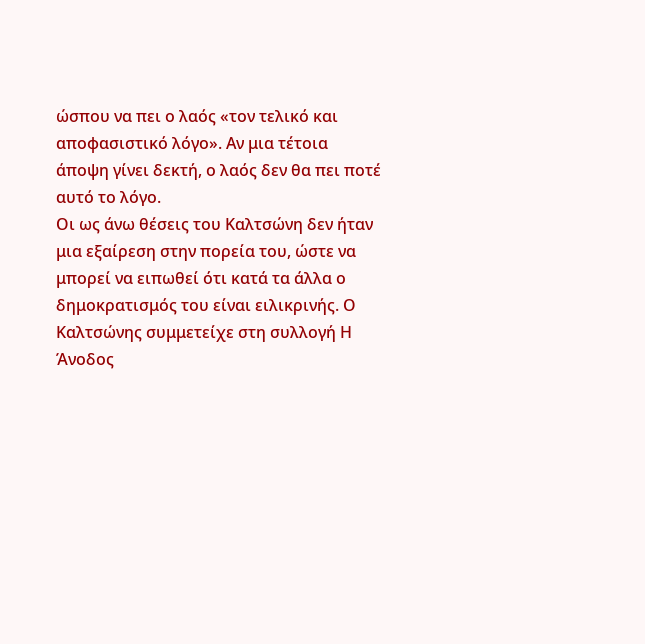ώσπου να πει ο λαός «τον τελικό και αποφασιστικό λόγο». Αν μια τέτοια άποψη γίνει δεκτή, ο λαός δεν θα πει ποτέ αυτό το λόγο.
Οι ως άνω θέσεις του Καλτσώνη δεν ήταν μια εξαίρεση στην πορεία του, ώστε να μπορεί να ειπωθεί ότι κατά τα άλλα ο δημοκρατισμός του είναι ειλικρινής. Ο Καλτσώνης συμμετείχε στη συλλογή Η Άνοδος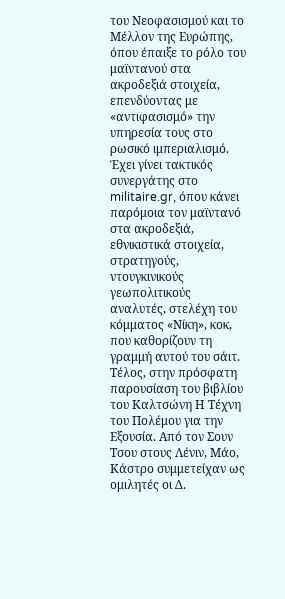του Νεοφασισμού και το Μέλλον της Ευρώπης, όπου έπαιξε το ρόλο του μαϊντανού στα ακροδεξιά στοιχεία, επενδύοντας με «αντιφασισμό» την υπηρεσία τους στο ρωσικό ιμπεριαλισμό. Έχει γίνει τακτικός συνεργάτης στο militaire.gr, όπου κάνει παρόμοια τον μαϊντανό στα ακροδεξιά, εθνικιστικά στοιχεία, στρατηγούς, ντουγκινικούς γεωπολιτικούς αναλυτές, στελέχη του κόμματος «Νίκη», κοκ, που καθορίζουν τη γραμμή αυτού του σάιτ. Τέλος, στην πρόσφατη παρουσίαση του βιβλίου του Καλτσώνη Η Τέχνη του Πολέμου για την Εξουσία. Από τον Σουν Τσου στους Λένιν, Μάο, Κάστρο συμμετείχαν ως ομιλητές οι Δ.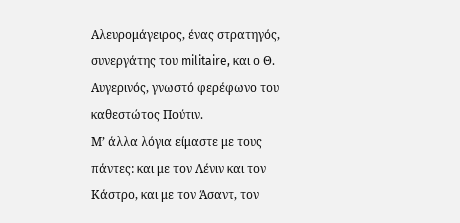Αλευρομάγειρος, ένας στρατηγός, συνεργάτης του militaire, και ο Θ. Αυγερινός, γνωστό φερέφωνο του καθεστώτος Πούτιν.
Μ’ άλλα λόγια είμαστε με τους πάντες: και με τον Λένιν και τον Κάστρο, και με τον Άσαντ, τον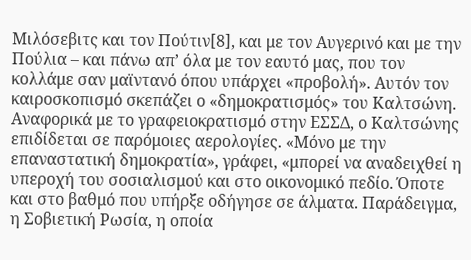Μιλόσεβιτς και τον Πούτιν[8], και με τον Αυγερινό και με την Πούλια – και πάνω απ’ όλα με τον εαυτό μας, που τον κολλάμε σαν μαϊντανό όπου υπάρχει «προβολή». Αυτόν τον καιροσκοπισμό σκεπάζει ο «δημοκρατισμός» του Καλτσώνη.
Αναφορικά με το γραφειοκρατισμό στην ΕΣΣΔ, ο Καλτσώνης επιδίδεται σε παρόμοιες αερολογίες. «Μόνο με την επαναστατική δημοκρατία», γράφει, «μπορεί να αναδειχθεί η υπεροχή του σοσιαλισμού και στο οικονομικό πεδίο. Όποτε και στο βαθμό που υπήρξε οδήγησε σε άλματα. Παράδειγμα, η Σοβιετική Ρωσία, η οποία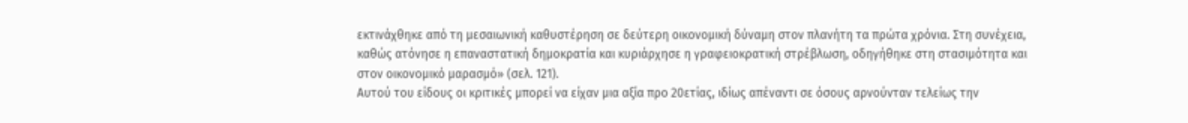εκτινάχθηκε από τη μεσαιωνική καθυστέρηση σε δεύτερη οικονομική δύναμη στον πλανήτη τα πρώτα χρόνια. Στη συνέχεια, καθώς ατόνησε η επαναστατική δημοκρατία και κυριάρχησε η γραφειοκρατική στρέβλωση, οδηγήθηκε στη στασιμότητα και στον οικονομικό μαρασμό» (σελ. 121).
Αυτού του είδους οι κριτικές μπορεί να είχαν μια αξία προ 20ετίας, ιδίως απέναντι σε όσους αρνούνταν τελείως την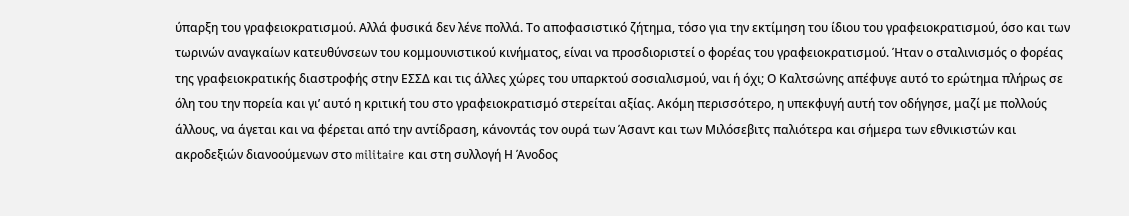ύπαρξη του γραφειοκρατισμού. Αλλά φυσικά δεν λένε πολλά. Το αποφασιστικό ζήτημα, τόσο για την εκτίμηση του ίδιου του γραφειοκρατισμού, όσο και των τωρινών αναγκαίων κατευθύνσεων του κομμουνιστικού κινήματος, είναι να προσδιοριστεί ο φορέας του γραφειοκρατισμού. Ήταν ο σταλινισμός ο φορέας της γραφειοκρατικής διαστροφής στην ΕΣΣΔ και τις άλλες χώρες του υπαρκτού σοσιαλισμού, ναι ή όχι; Ο Καλτσώνης απέφυγε αυτό το ερώτημα πλήρως σε όλη του την πορεία και γι’ αυτό η κριτική του στο γραφειοκρατισμό στερείται αξίας. Ακόμη περισσότερο, η υπεκφυγή αυτή τον οδήγησε, μαζί με πολλούς άλλους, να άγεται και να φέρεται από την αντίδραση, κάνοντάς τον ουρά των Άσαντ και των Μιλόσεβιτς παλιότερα και σήμερα των εθνικιστών και ακροδεξιών διανοούμενων στο militaire και στη συλλογή Η Άνοδος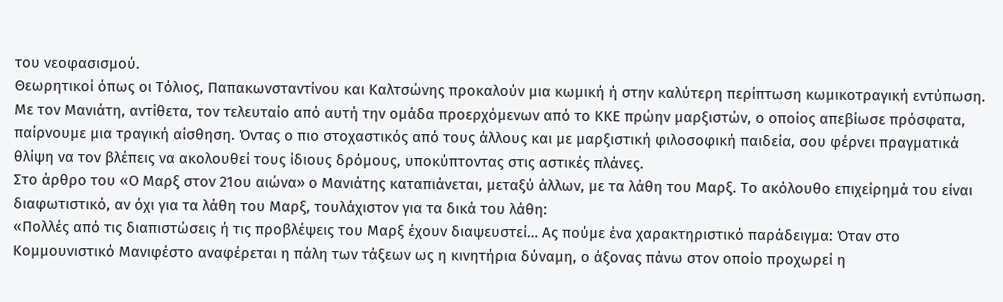του νεοφασισμού.
Θεωρητικοί όπως οι Τόλιος, Παπακωνσταντίνου και Καλτσώνης προκαλούν μια κωμική ή στην καλύτερη περίπτωση κωμικοτραγική εντύπωση. Με τον Μανιάτη, αντίθετα, τον τελευταίο από αυτή την ομάδα προερχόμενων από το ΚΚΕ πρώην μαρξιστών, ο οποίος απεβίωσε πρόσφατα, παίρνουμε μια τραγική αίσθηση. Όντας ο πιο στοχαστικός από τους άλλους και με μαρξιστική φιλοσοφική παιδεία, σου φέρνει πραγματικά θλίψη να τον βλέπεις να ακολουθεί τους ίδιους δρόμους, υποκύπτοντας στις αστικές πλάνες.
Στο άρθρο του «Ο Μαρξ στον 21ου αιώνα» ο Μανιάτης καταπιάνεται, μεταξύ άλλων, με τα λάθη του Μαρξ. Το ακόλουθο επιχείρημά του είναι διαφωτιστικό, αν όχι για τα λάθη του Μαρξ, τουλάχιστον για τα δικά του λάθη:
«Πολλές από τις διαπιστώσεις ή τις προβλέψεις του Μαρξ έχουν διαψευστεί… Ας πούμε ένα χαρακτηριστικό παράδειγμα: Όταν στο Κομμουνιστικό Μανιφέστο αναφέρεται η πάλη των τάξεων ως η κινητήρια δύναμη, ο άξονας πάνω στον οποίο προχωρεί η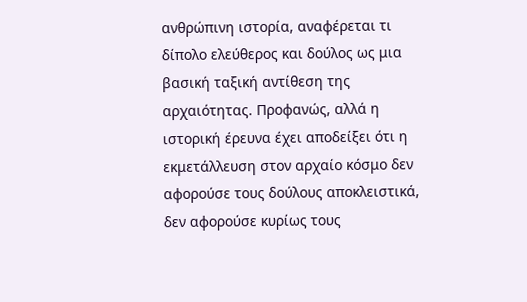ανθρώπινη ιστορία, αναφέρεται τι δίπολο ελεύθερος και δούλος ως μια βασική ταξική αντίθεση της αρχαιότητας. Προφανώς, αλλά η ιστορική έρευνα έχει αποδείξει ότι η εκμετάλλευση στον αρχαίο κόσμο δεν αφορούσε τους δούλους αποκλειστικά, δεν αφορούσε κυρίως τους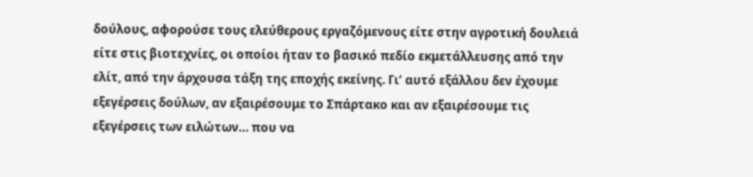δούλους, αφορούσε τους ελεύθερους εργαζόμενους είτε στην αγροτική δουλειά είτε στις βιοτεχνίες, οι οποίοι ήταν το βασικό πεδίο εκμετάλλευσης από την ελίτ, από την άρχουσα τάξη της εποχής εκείνης. Γι’ αυτό εξάλλου δεν έχουμε εξεγέρσεις δούλων, αν εξαιρέσουμε το Σπάρτακο και αν εξαιρέσουμε τις εξεγέρσεις των ειλώτων… που να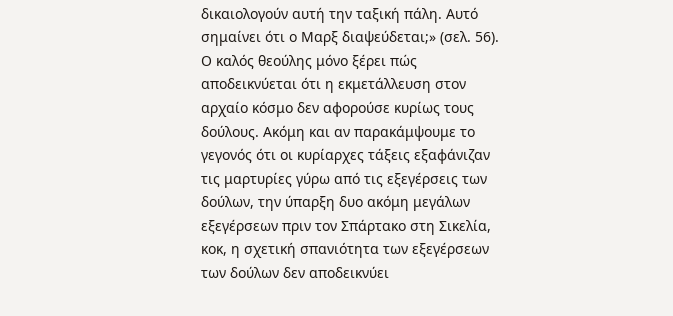δικαιολογούν αυτή την ταξική πάλη. Αυτό σημαίνει ότι ο Μαρξ διαψεύδεται;» (σελ. 56).
Ο καλός θεούλης μόνο ξέρει πώς αποδεικνύεται ότι η εκμετάλλευση στον αρχαίο κόσμο δεν αφορούσε κυρίως τους δούλους. Ακόμη και αν παρακάμψουμε το γεγονός ότι οι κυρίαρχες τάξεις εξαφάνιζαν τις μαρτυρίες γύρω από τις εξεγέρσεις των δούλων, την ύπαρξη δυο ακόμη μεγάλων εξεγέρσεων πριν τον Σπάρτακο στη Σικελία, κοκ, η σχετική σπανιότητα των εξεγέρσεων των δούλων δεν αποδεικνύει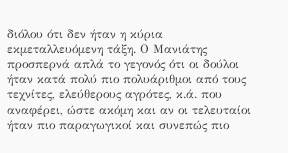διόλου ότι δεν ήταν η κύρια εκμεταλλευόμενη τάξη. Ο Μανιάτης προσπερνά απλά το γεγονός ότι οι δούλοι ήταν κατά πολύ πιο πολυάριθμοι από τους τεχνίτες, ελεύθερους αγρότες, κ.ά. που αναφέρει, ώστε ακόμη και αν οι τελευταίοι ήταν πιο παραγωγικοί και συνεπώς πιο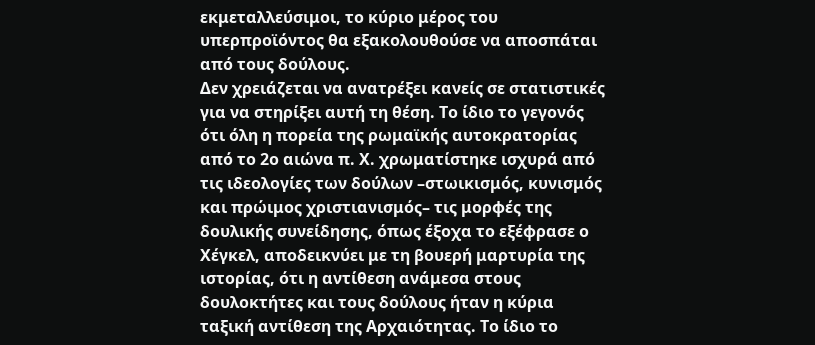εκμεταλλεύσιμοι, το κύριο μέρος του υπερπροϊόντος θα εξακολουθούσε να αποσπάται από τους δούλους.
Δεν χρειάζεται να ανατρέξει κανείς σε στατιστικές για να στηρίξει αυτή τη θέση. Το ίδιο το γεγονός ότι όλη η πορεία της ρωμαϊκής αυτοκρατορίας από το 2ο αιώνα π. Χ. χρωματίστηκε ισχυρά από τις ιδεολογίες των δούλων –στωικισμός, κυνισμός και πρώιμος χριστιανισμός– τις μορφές της δουλικής συνείδησης, όπως έξοχα το εξέφρασε ο Χέγκελ, αποδεικνύει με τη βουερή μαρτυρία της ιστορίας, ότι η αντίθεση ανάμεσα στους δουλοκτήτες και τους δούλους ήταν η κύρια ταξική αντίθεση της Αρχαιότητας. Το ίδιο το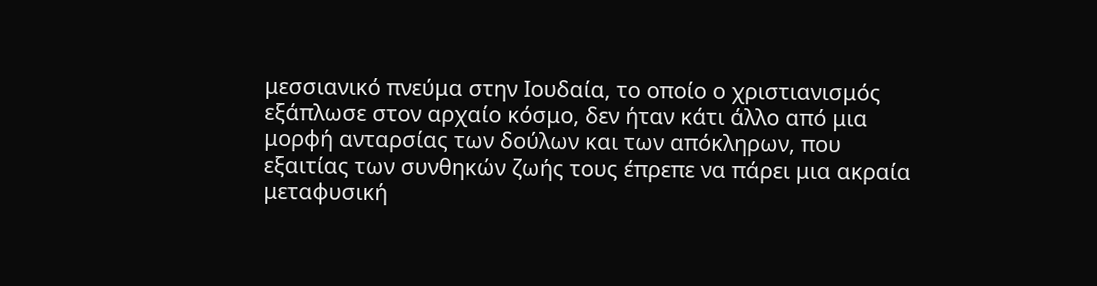μεσσιανικό πνεύμα στην Ιουδαία, το οποίο ο χριστιανισμός εξάπλωσε στον αρχαίο κόσμο, δεν ήταν κάτι άλλο από μια μορφή ανταρσίας των δούλων και των απόκληρων, που εξαιτίας των συνθηκών ζωής τους έπρεπε να πάρει μια ακραία μεταφυσική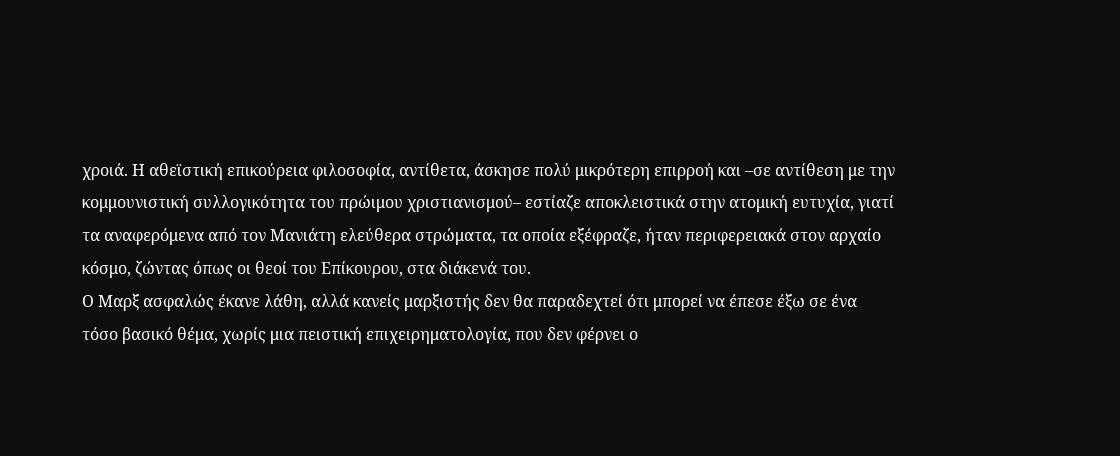χροιά. Η αθεϊστική επικούρεια φιλοσοφία, αντίθετα, άσκησε πολύ μικρότερη επιρροή και –σε αντίθεση με την κομμουνιστική συλλογικότητα του πρώιμου χριστιανισμού– εστίαζε αποκλειστικά στην ατομική ευτυχία, γιατί τα αναφερόμενα από τον Μανιάτη ελεύθερα στρώματα, τα οποία εξέφραζε, ήταν περιφερειακά στον αρχαίο κόσμο, ζώντας όπως οι θεοί του Επίκουρου, στα διάκενά του.
Ο Μαρξ ασφαλώς έκανε λάθη, αλλά κανείς μαρξιστής δεν θα παραδεχτεί ότι μπορεί να έπεσε έξω σε ένα τόσο βασικό θέμα, χωρίς μια πειστική επιχειρηματολογία, που δεν φέρνει ο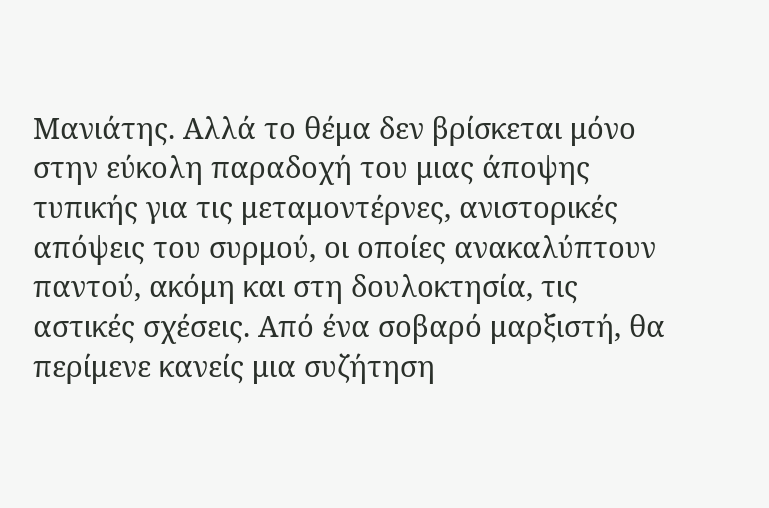Μανιάτης. Αλλά το θέμα δεν βρίσκεται μόνο στην εύκολη παραδοχή του μιας άποψης τυπικής για τις μεταμοντέρνες, ανιστορικές απόψεις του συρμού, οι οποίες ανακαλύπτουν παντού, ακόμη και στη δουλοκτησία, τις αστικές σχέσεις. Από ένα σοβαρό μαρξιστή, θα περίμενε κανείς μια συζήτηση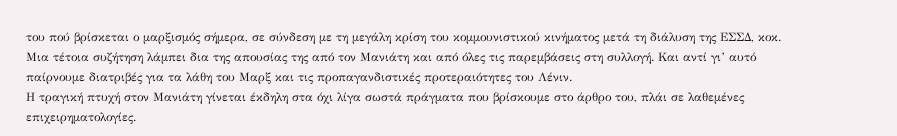του πού βρίσκεται ο μαρξισμός σήμερα, σε σύνδεση με τη μεγάλη κρίση του κομμουνιστικού κινήματος μετά τη διάλυση της ΕΣΣΔ, κοκ. Μια τέτοια συζήτηση λάμπει δια της απουσίας της από τον Μανιάτη και από όλες τις παρεμβάσεις στη συλλογή. Και αντί γι’ αυτό παίρνουμε διατριβές για τα λάθη του Μαρξ και τις προπαγανδιστικές προτεραιότητες του Λένιν.
Η τραγική πτυχή στον Μανιάτη γίνεται έκδηλη στα όχι λίγα σωστά πράγματα που βρίσκουμε στο άρθρο του, πλάι σε λαθεμένες επιχειρηματολογίες.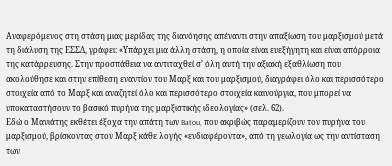Αναφερόμενος στη στάση μιας μερίδας της διανόησης απέναντι στην απαξίωση του μαρξισμού μετά τη διάλυση της ΕΣΣΔ, γράφει: «Υπάρχει μια άλλη στάση, η οποία είναι ευεξήγητη και είναι απόρροια της κατάρρευσης. Στην προσπάθεια να αντιταχθεί σ’ όλη αυτή την αξιακή εξαθλίωση που ακολούθησε και στην επίθεση εναντίον του Μαρξ και του μαρξισμού, διαγράφει όλο και περισσότερο στοιχεία από το Μαρξ και αναζητεί όλο και περισσότερο στοιχεία καινούργια, που μπορεί να υποκαταστήσουν το βασικό πυρήνα της μαρξιστικής ιδεολογίας» (σελ. 62).
Εδώ ο Μανιάτης εκθέτει έξοχα την απάτη των Batou, που ακριβώς παραμερίζουν τον πυρήνα του μαρξισμού, βρίσκοντας στον Μαρξ κάθε λογής «ενδιαφέροντα», από τη γεωλογία ως την αντίσταση των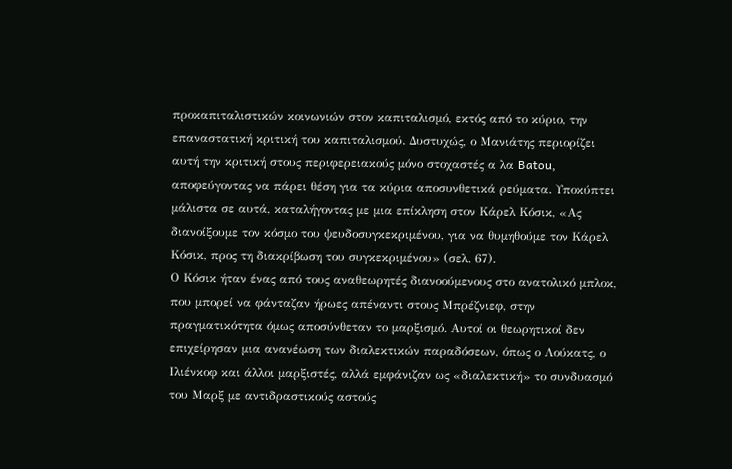προκαπιταλιστικών κοινωνιών στον καπιταλισμό, εκτός από το κύριο, την επαναστατική κριτική του καπιταλισμού. Δυστυχώς, ο Μανιάτης περιορίζει αυτή την κριτική στους περιφερειακούς μόνο στοχαστές α λα Batou, αποφεύγοντας να πάρει θέση για τα κύρια αποσυνθετικά ρεύματα. Υποκύπτει μάλιστα σε αυτά, καταλήγοντας με μια επίκληση στον Κάρελ Κόσικ, «Ας διανοίξουμε τον κόσμο του ψευδοσυγκεκριμένου, για να θυμηθούμε τον Κάρελ Κόσικ, προς τη διακρίβωση του συγκεκριμένου» (σελ. 67).
Ο Κόσικ ήταν ένας από τους αναθεωρητές διανοούμενους στο ανατολικό μπλοκ, που μπορεί να φάνταζαν ήρωες απέναντι στους Μπρέζνιεφ, στην πραγματικότητα όμως αποσύνθεταν το μαρξισμό. Αυτοί οι θεωρητικοί δεν επιχείρησαν μια ανανέωση των διαλεκτικών παραδόσεων, όπως ο Λούκατς, ο Ιλιένκοφ και άλλοι μαρξιστές, αλλά εμφάνιζαν ως «διαλεκτική» το συνδυασμό του Μαρξ με αντιδραστικούς αστούς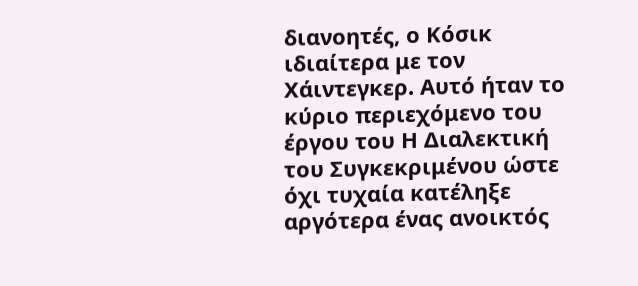διανοητές, ο Κόσικ ιδιαίτερα με τον Χάιντεγκερ. Αυτό ήταν το κύριο περιεχόμενο του έργου του Η Διαλεκτική του Συγκεκριμένου ώστε όχι τυχαία κατέληξε αργότερα ένας ανοικτός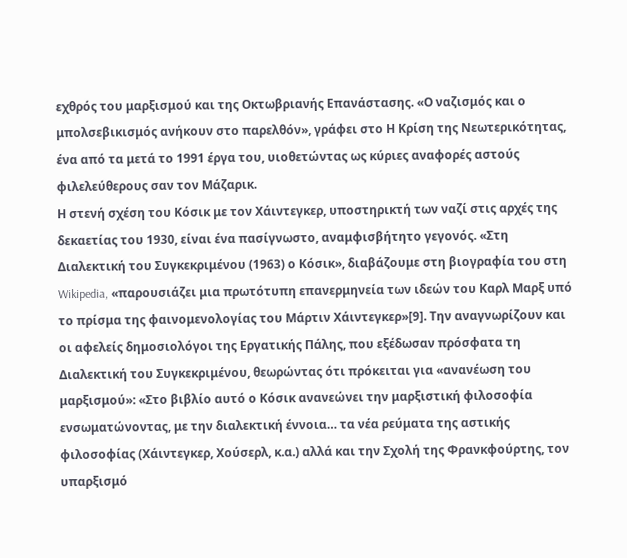εχθρός του μαρξισμού και της Οκτωβριανής Επανάστασης. «Ο ναζισμός και ο μπολσεβικισμός ανήκουν στο παρελθόν», γράφει στο Η Κρίση της Νεωτερικότητας, ένα από τα μετά το 1991 έργα του, υιοθετώντας ως κύριες αναφορές αστούς φιλελεύθερους σαν τον Μάζαρικ.
Η στενή σχέση του Κόσικ με τον Χάιντεγκερ, υποστηρικτή των ναζί στις αρχές της δεκαετίας του 1930, είναι ένα πασίγνωστο, αναμφισβήτητο γεγονός. «Στη Διαλεκτική του Συγκεκριμένου (1963) ο Κόσικ», διαβάζουμε στη βιογραφία του στη Wikipedia, «παρουσιάζει μια πρωτότυπη επανερμηνεία των ιδεών του Καρλ Μαρξ υπό το πρίσμα της φαινομενολογίας του Μάρτιν Χάιντεγκερ»[9]. Την αναγνωρίζουν και οι αφελείς δημοσιολόγοι της Εργατικής Πάλης, που εξέδωσαν πρόσφατα τη Διαλεκτική του Συγκεκριμένου, θεωρώντας ότι πρόκειται για «ανανέωση του μαρξισμού»: «Στο βιβλίο αυτό ο Κόσικ ανανεώνει την μαρξιστική φιλοσοφία ενσωματώνοντας, με την διαλεκτική έννοια… τα νέα ρεύματα της αστικής φιλοσοφίας (Χάιντεγκερ, Χούσερλ, κ.α.) αλλά και την Σχολή της Φρανκφούρτης, τον υπαρξισμό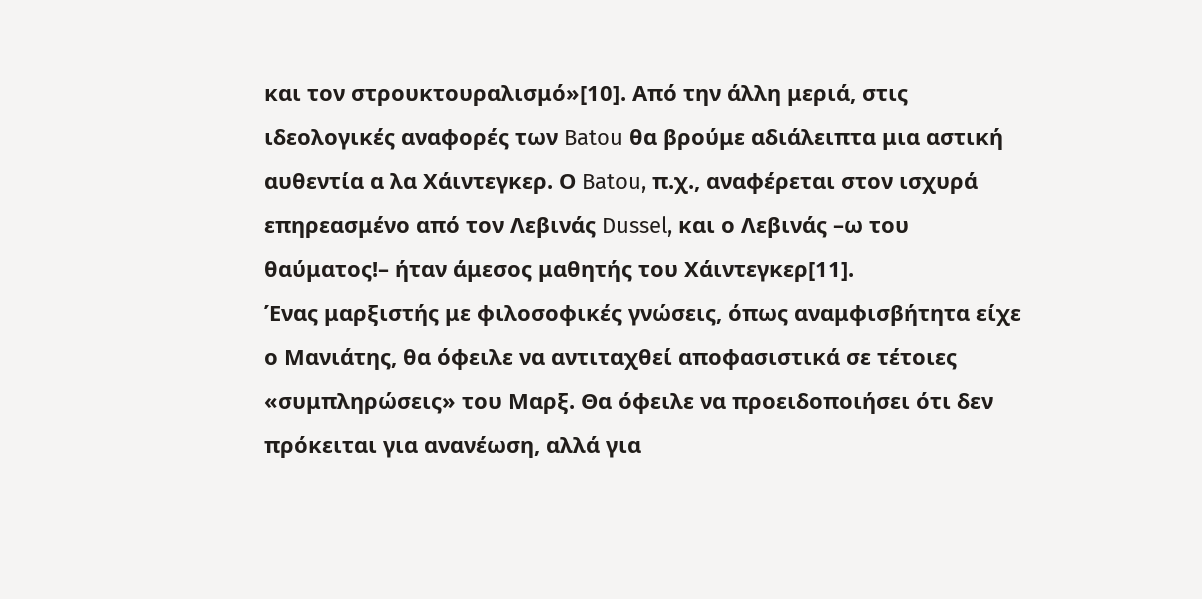και τον στρουκτουραλισμό»[10]. Από την άλλη μεριά, στις ιδεολογικές αναφορές των Batou θα βρούμε αδιάλειπτα μια αστική αυθεντία α λα Χάιντεγκερ. Ο Batou, π.χ., αναφέρεται στον ισχυρά επηρεασμένο από τον Λεβινάς Dussel, και ο Λεβινάς –ω του θαύματος!– ήταν άμεσος μαθητής του Χάιντεγκερ[11].
Ένας μαρξιστής με φιλοσοφικές γνώσεις, όπως αναμφισβήτητα είχε ο Μανιάτης, θα όφειλε να αντιταχθεί αποφασιστικά σε τέτοιες «συμπληρώσεις» του Μαρξ. Θα όφειλε να προειδοποιήσει ότι δεν πρόκειται για ανανέωση, αλλά για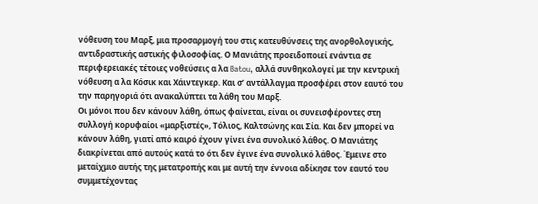νόθευση του Μαρξ, μια προσαρμογή του στις κατευθύνσεις της ανορθολογικής, αντιδραστικής αστικής φιλοσοφίας. Ο Μανιάτης προειδοποιεί ενάντια σε περιφερειακές τέτοιες νοθεύσεις α λα Batou, αλλά συνθηκολογεί με την κεντρική νόθευση α λα Κόσικ και Χάιντεγκερ. Και σ’ αντάλλαγμα προσφέρει στον εαυτό του την παρηγοριά ότι ανακαλύπτει τα λάθη του Μαρξ.
Οι μόνοι που δεν κάνουν λάθη, όπως φαίνεται, είναι οι συνεισφέροντες στη συλλογή κορυφαίοι «μαρξιστές», Τόλιος, Καλτσώνης και Σία. Και δεν μπορεί να κάνουν λάθη, γιατί από καιρό έχουν γίνει ένα συνολικό λάθος. Ο Μανιάτης διακρίνεται από αυτούς κατά το ότι δεν έγινε ένα συνολικό λάθος. Έμεινε στο μεταίχμιο αυτής της μετατροπής και με αυτή την έννοια αδίκησε τον εαυτό του συμμετέχοντας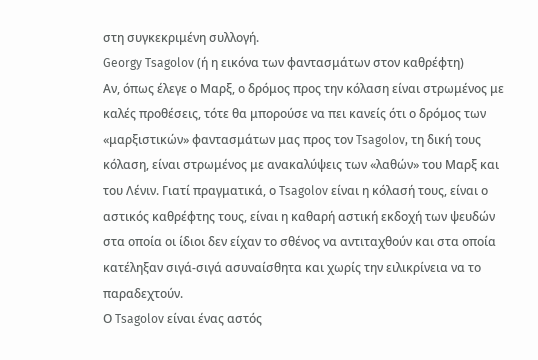στη συγκεκριμένη συλλογή.
Georgy Tsagolov (ή η εικόνα των φαντασμάτων στον καθρέφτη)
Αν, όπως έλεγε ο Μαρξ, ο δρόμος προς την κόλαση είναι στρωμένος με καλές προθέσεις, τότε θα μπορούσε να πει κανείς ότι ο δρόμος των «μαρξιστικών» φαντασμάτων μας προς τον Tsagolov, τη δική τους κόλαση, είναι στρωμένος με ανακαλύψεις των «λαθών» του Μαρξ και του Λένιν. Γιατί πραγματικά, ο Tsagolov είναι η κόλασή τους, είναι ο αστικός καθρέφτης τους, είναι η καθαρή αστική εκδοχή των ψευδών στα οποία οι ίδιοι δεν είχαν το σθένος να αντιταχθούν και στα οποία κατέληξαν σιγά-σιγά ασυναίσθητα και χωρίς την ειλικρίνεια να το παραδεχτούν.
Ο Tsagolov είναι ένας αστός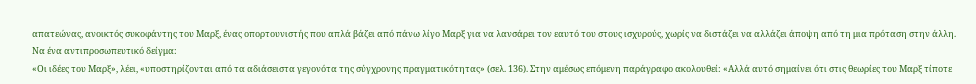απατεώνας, ανοικτός συκοφάντης του Μαρξ, ένας οπορτουνιστής που απλά βάζει από πάνω λίγο Μαρξ για να λανσάρει τον εαυτό του στους ισχυρούς, χωρίς να διστάζει να αλλάζει άποψη από τη μια πρόταση στην άλλη. Να ένα αντιπροσωπευτικό δείγμα:
«Οι ιδέες του Μαρξ», λέει, «υποστηρίζονται από τα αδιάσειστα γεγονότα της σύγχρονης πραγματικότητας» (σελ. 136). Στην αμέσως επόμενη παράγραφο ακολουθεί: «Αλλά αυτό σημαίνει ότι στις θεωρίες του Μαρξ τίποτε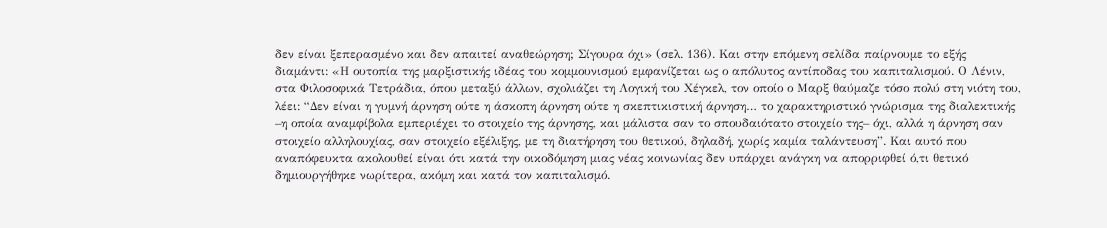δεν είναι ξεπερασμένο και δεν απαιτεί αναθεώρηση; Σίγουρα όχι» (σελ. 136). Και στην επόμενη σελίδα παίρνουμε το εξής διαμάντι: «Η ουτοπία της μαρξιστικής ιδέας του κομμουνισμού εμφανίζεται ως ο απόλυτος αντίποδας του καπιταλισμού. Ο Λένιν, στα Φιλοσοφικά Τετράδια, όπου μεταξύ άλλων, σχολιάζει τη Λογική του Χέγκελ, τον οποίο ο Μαρξ θαύμαζε τόσο πολύ στη νιότη του, λέει: “Δεν είναι η γυμνή άρνηση ούτε η άσκοπη άρνηση ούτε η σκεπτικιστική άρνηση… το χαρακτηριστικό γνώρισμα της διαλεκτικής –η οποία αναμφίβολα εμπεριέχει το στοιχείο της άρνησης, και μάλιστα σαν το σπουδαιότατο στοιχείο της– όχι, αλλά η άρνηση σαν στοιχείο αλληλουχίας, σαν στοιχείο εξέλιξης, με τη διατήρηση του θετικού, δηλαδή, χωρίς καμία ταλάντευση”. Και αυτό που αναπόφευκτα ακολουθεί είναι ότι κατά την οικοδόμηση μιας νέας κοινωνίας δεν υπάρχει ανάγκη να απορριφθεί ό,τι θετικό δημιουργήθηκε νωρίτερα, ακόμη και κατά τον καπιταλισμό.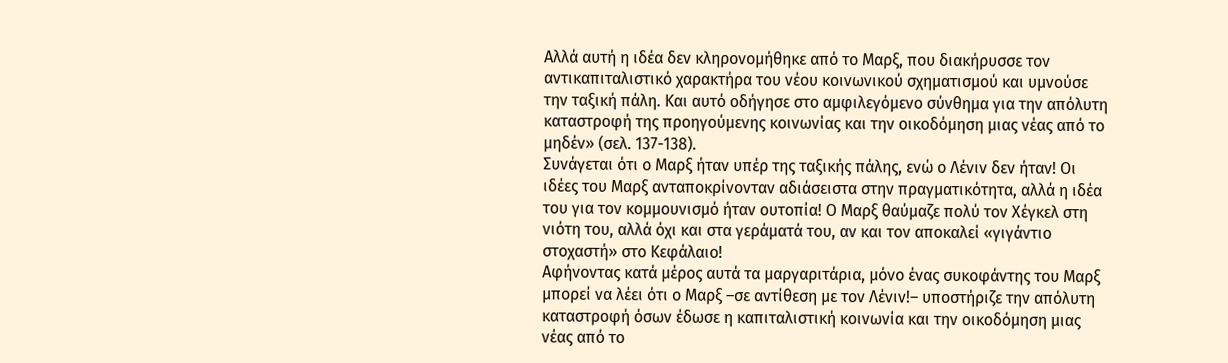Αλλά αυτή η ιδέα δεν κληρονομήθηκε από το Μαρξ, που διακήρυσσε τον αντικαπιταλιστικό χαρακτήρα του νέου κοινωνικού σχηματισμού και υμνούσε την ταξική πάλη. Και αυτό οδήγησε στο αμφιλεγόμενο σύνθημα για την απόλυτη καταστροφή της προηγούμενης κοινωνίας και την οικοδόμηση μιας νέας από το μηδέν» (σελ. 137-138).
Συνάγεται ότι ο Μαρξ ήταν υπέρ της ταξικής πάλης, ενώ ο Λένιν δεν ήταν! Οι ιδέες του Μαρξ ανταποκρίνονταν αδιάσειστα στην πραγματικότητα, αλλά η ιδέα του για τον κομμουνισμό ήταν ουτοπία! Ο Μαρξ θαύμαζε πολύ τον Χέγκελ στη νιότη του, αλλά όχι και στα γεράματά του, αν και τον αποκαλεί «γιγάντιο στοχαστή» στο Κεφάλαιο!
Αφήνοντας κατά μέρος αυτά τα μαργαριτάρια, μόνο ένας συκοφάντης του Μαρξ μπορεί να λέει ότι ο Μαρξ –σε αντίθεση με τον Λένιν!– υποστήριζε την απόλυτη καταστροφή όσων έδωσε η καπιταλιστική κοινωνία και την οικοδόμηση μιας νέας από το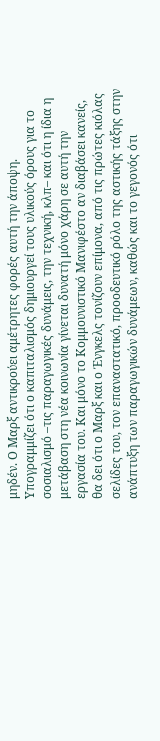μηδέν. Ο Μαρξ αντικρούει αμέτρητες φορές αυτή την άποψη. Υπογραμμίζει ότι ο καπιταλισμός δημιουργεί τους υλικούς όρους για το σοσιαλισμό –τις παραγωγικές δυνάμεις, την τεχνική, κλπ– και ότι η ίδια η μετάβαση στη νέα κοινωνία γίνεται δυνατή μόνο χάρη σε αυτή την εργασία του. Και μόνο το Κομμουνιστικό Μανιφέστο αν διαβάσει κανείς, θα δει ότι ο Μαρξ και ο Ένγκελς τονίζουν επίμονα, από τις πρώτες κιόλας σελίδες του, τον επαναστατικό, προοδευτικό ρόλο της αστικής τάξης στην ανάπτυξη των παραγωγικών δυνάμεων, καθώς και το γεγονός ότι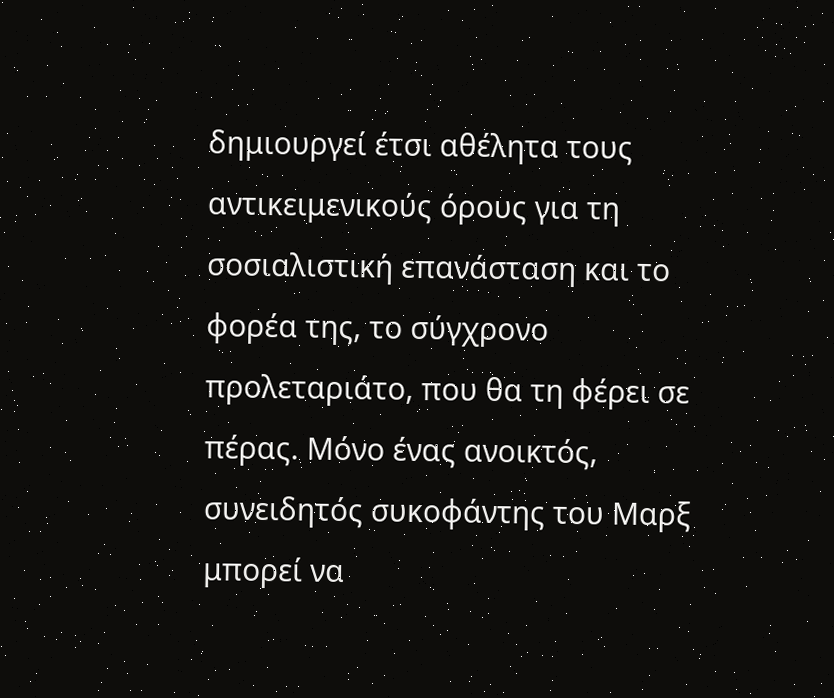δημιουργεί έτσι αθέλητα τους αντικειμενικούς όρους για τη σοσιαλιστική επανάσταση και το φορέα της, το σύγχρονο προλεταριάτο, που θα τη φέρει σε πέρας. Μόνο ένας ανοικτός, συνειδητός συκοφάντης του Μαρξ μπορεί να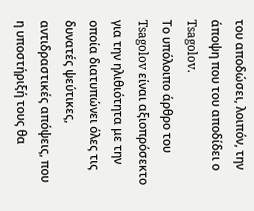του αποδώσει, λοιπόν, την άποψη που του αποδίδει ο Tsagolov.
Το υπόλοιπο άρθρο του Tsagolov είναι αξιοπρόσεκτο για την ηλιθιότητα με την οποία διατυπώνει όλες τις δυνατές ψεύτικες, αντιδραστικές απόψεις, που η υποστήριξή τους θα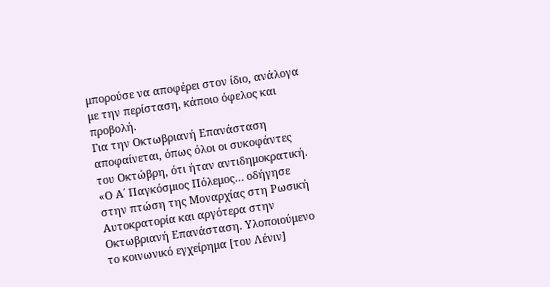μπορούσε να αποφέρει στον ίδιο, ανάλογα με την περίσταση, κάποιο όφελος και προβολή.
Για την Οκτωβριανή Επανάσταση αποφαίνεται, όπως όλοι οι συκοφάντες του Οκτώβρη, ότι ήταν αντιδημοκρατική. «Ο Α΄ Παγκόσμιος Πόλεμος… οδήγησε στην πτώση της Μοναρχίας στη Ρωσική Αυτοκρατορία και αργότερα στην Οκτωβριανή Επανάσταση. Υλοποιούμενο το κοινωνικό εγχείρημα [του Λένιν]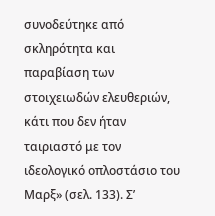συνοδεύτηκε από σκληρότητα και παραβίαση των στοιχειωδών ελευθεριών, κάτι που δεν ήταν ταιριαστό με τον ιδεολογικό οπλοστάσιο του Μαρξ» (σελ. 133). Σ’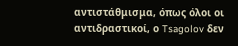αντιστάθμισμα, όπως όλοι οι αντιδραστικοί, ο Tsagolov δεν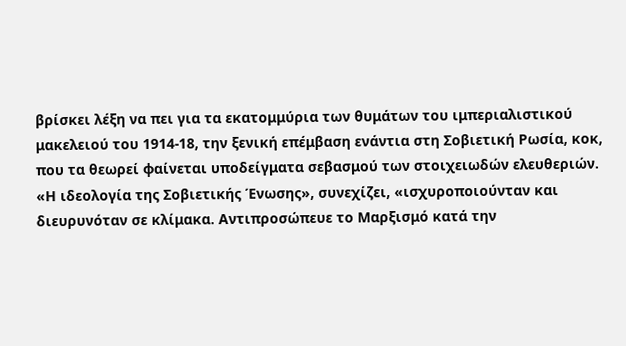βρίσκει λέξη να πει για τα εκατομμύρια των θυμάτων του ιμπεριαλιστικού μακελειού του 1914-18, την ξενική επέμβαση ενάντια στη Σοβιετική Ρωσία, κοκ, που τα θεωρεί φαίνεται υποδείγματα σεβασμού των στοιχειωδών ελευθεριών.
«Η ιδεολογία της Σοβιετικής Ένωσης», συνεχίζει, «ισχυροποιούνταν και διευρυνόταν σε κλίμακα. Αντιπροσώπευε το Μαρξισμό κατά την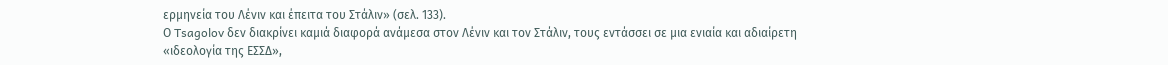ερμηνεία του Λένιν και έπειτα του Στάλιν» (σελ. 133).
Ο Tsagolov δεν διακρίνει καμιά διαφορά ανάμεσα στον Λένιν και τον Στάλιν, τους εντάσσει σε μια ενιαία και αδιαίρετη «ιδεολογία της ΕΣΣΔ»,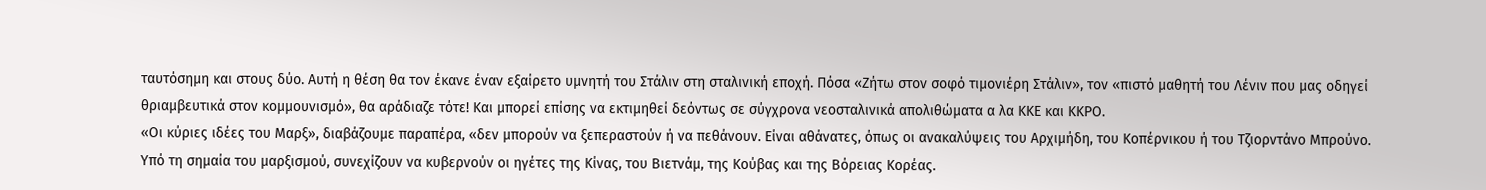ταυτόσημη και στους δύο. Αυτή η θέση θα τον έκανε έναν εξαίρετο υμνητή του Στάλιν στη σταλινική εποχή. Πόσα «Ζήτω στον σοφό τιμονιέρη Στάλιν», τον «πιστό μαθητή του Λένιν που μας οδηγεί θριαμβευτικά στον κομμουνισμό», θα αράδιαζε τότε! Και μπορεί επίσης να εκτιμηθεί δεόντως σε σύγχρονα νεοσταλινικά απολιθώματα α λα ΚΚΕ και ΚΚΡΟ.
«Οι κύριες ιδέες του Μαρξ», διαβάζουμε παραπέρα, «δεν μπορούν να ξεπεραστούν ή να πεθάνουν. Είναι αθάνατες, όπως οι ανακαλύψεις του Αρχιμήδη, του Κοπέρνικου ή του Τζιορντάνο Μπρούνο. Υπό τη σημαία του μαρξισμού, συνεχίζουν να κυβερνούν οι ηγέτες της Κίνας, του Βιετνάμ, της Κούβας και της Βόρειας Κορέας.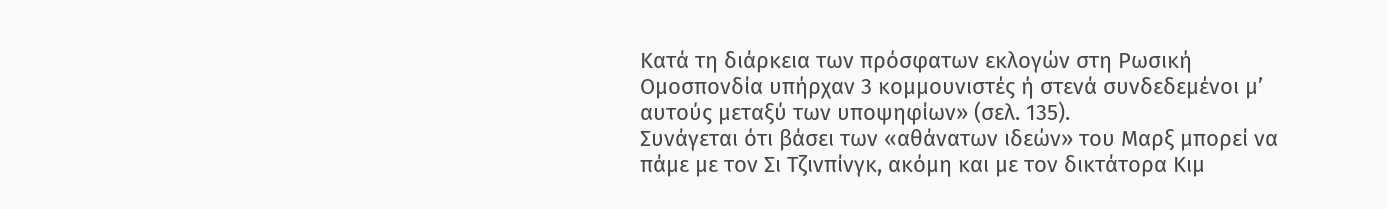Κατά τη διάρκεια των πρόσφατων εκλογών στη Ρωσική Ομοσπονδία υπήρχαν 3 κομμουνιστές ή στενά συνδεδεμένοι μ’ αυτούς μεταξύ των υποψηφίων» (σελ. 135).
Συνάγεται ότι βάσει των «αθάνατων ιδεών» του Μαρξ μπορεί να πάμε με τον Σι Τζινπίνγκ, ακόμη και με τον δικτάτορα Κιμ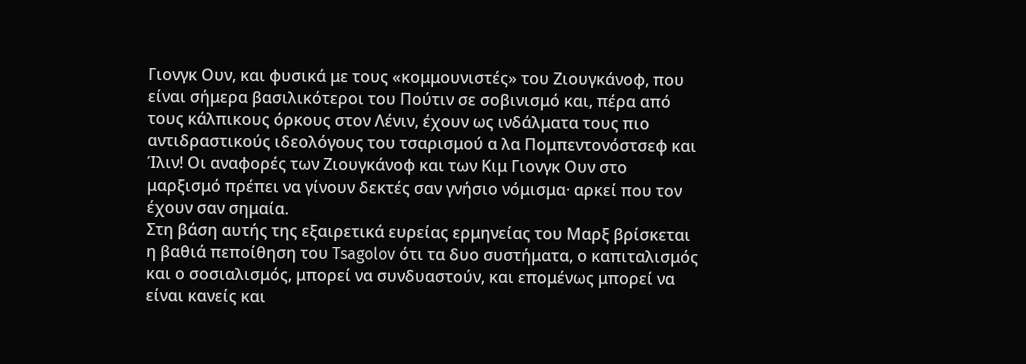Γιονγκ Ουν, και φυσικά με τους «κομμουνιστές» του Ζιουγκάνοφ, που είναι σήμερα βασιλικότεροι του Πούτιν σε σοβινισμό και, πέρα από τους κάλπικους όρκους στον Λένιν, έχουν ως ινδάλματα τους πιο αντιδραστικούς ιδεολόγους του τσαρισμού α λα Πομπεντονόστσεφ και Ίλιν! Οι αναφορές των Ζιουγκάνοφ και των Κιμ Γιονγκ Ουν στο μαρξισμό πρέπει να γίνουν δεκτές σαν γνήσιο νόμισμα· αρκεί που τον έχουν σαν σημαία.
Στη βάση αυτής της εξαιρετικά ευρείας ερμηνείας του Μαρξ βρίσκεται η βαθιά πεποίθηση του Tsagolov ότι τα δυο συστήματα, ο καπιταλισμός και ο σοσιαλισμός, μπορεί να συνδυαστούν, και επομένως μπορεί να είναι κανείς και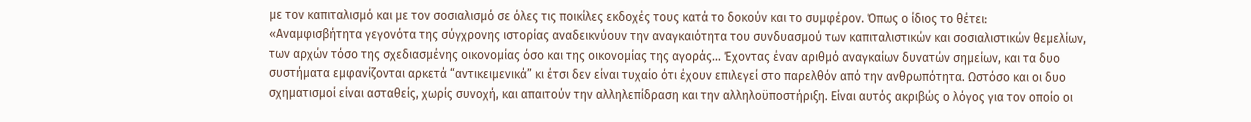με τον καπιταλισμό και με τον σοσιαλισμό σε όλες τις ποικίλες εκδοχές τους κατά το δοκούν και το συμφέρον. Όπως ο ίδιος το θέτει:
«Αναμφισβήτητα γεγονότα της σύγχρονης ιστορίας αναδεικνύουν την αναγκαιότητα του συνδυασμού των καπιταλιστικών και σοσιαλιστικών θεμελίων, των αρχών τόσο της σχεδιασμένης οικονομίας όσο και της οικονομίας της αγοράς… Έχοντας έναν αριθμό αναγκαίων δυνατών σημείων, και τα δυο συστήματα εμφανίζονται αρκετά “αντικειμενικά” κι έτσι δεν είναι τυχαίο ότι έχουν επιλεγεί στο παρελθόν από την ανθρωπότητα. Ωστόσο και οι δυο σχηματισμοί είναι ασταθείς, χωρίς συνοχή, και απαιτούν την αλληλεπίδραση και την αλληλοϋποστήριξη. Είναι αυτός ακριβώς ο λόγος για τον οποίο οι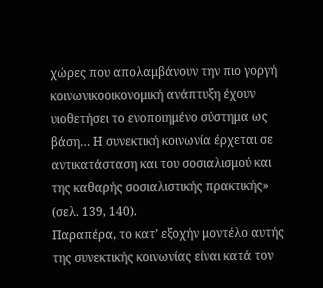χώρες που απολαμβάνουν την πιο γοργή κοινωνικοοικονομική ανάπτυξη έχουν υιοθετήσει το ενοποιημένο σύστημα ως βάση… Η συνεκτική κοινωνία έρχεται σε αντικατάσταση και του σοσιαλισμού και της καθαρής σοσιαλιστικής πρακτικής» (σελ. 139, 140).
Παραπέρα, το κατ’ εξοχήν μοντέλο αυτής της συνεκτικής κοινωνίας είναι κατά τον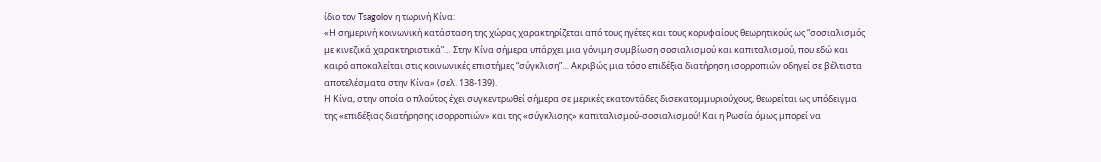ίδιο τον Tsagolov η τωρινή Κίνα:
«Η σημερινή κοινωνική κατάσταση της χώρας χαρακτηρίζεται από τους ηγέτες και τους κορυφαίους θεωρητικούς ως “σοσιαλισμός με κινεζικά χαρακτηριστικά”… Στην Κίνα σήμερα υπάρχει μια γόνιμη συμβίωση σοσιαλισμού και καπιταλισμού, που εδώ και καιρό αποκαλείται στις κοινωνικές επιστήμες “σύγκλιση”… Ακριβώς μια τόσο επιδέξια διατήρηση ισορροπιών οδηγεί σε βέλτιστα αποτελέσματα στην Κίνα» (σελ. 138-139).
Η Κίνα, στην οποία ο πλούτος έχει συγκεντρωθεί σήμερα σε μερικές εκατοντάδες δισεκατομμυριούχους, θεωρείται ως υπόδειγμα της «επιδέξιας διατήρησης ισορροπιών» και της «σύγκλισης» καπιταλισμού-σοσιαλισμού! Και η Ρωσία όμως μπορεί να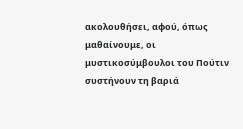ακολουθήσει, αφού, όπως μαθαίνουμε, οι μυστικοσύμβουλοι του Πούτιν συστήνουν τη βαριά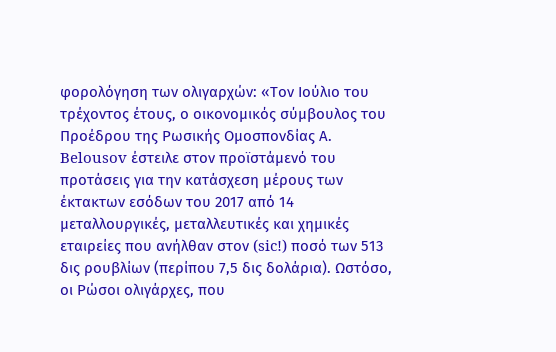φορολόγηση των ολιγαρχών: «Τον Ιούλιο του τρέχοντος έτους, ο οικονομικός σύμβουλος του Προέδρου της Ρωσικής Ομοσπονδίας Α. Belousov έστειλε στον προϊστάμενό του προτάσεις για την κατάσχεση μέρους των έκτακτων εσόδων του 2017 από 14 μεταλλουργικές, μεταλλευτικές και χημικές εταιρείες που ανήλθαν στον (sic!) ποσό των 513 δις ρουβλίων (περίπου 7,5 δις δολάρια). Ωστόσο, οι Ρώσοι ολιγάρχες, που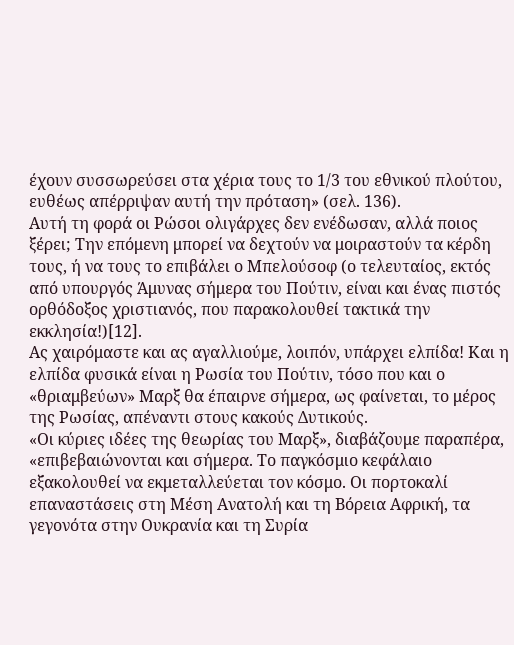έχουν συσσωρεύσει στα χέρια τους το 1/3 του εθνικού πλούτου, ευθέως απέρριψαν αυτή την πρόταση» (σελ. 136).
Αυτή τη φορά οι Ρώσοι ολιγάρχες δεν ενέδωσαν, αλλά ποιος ξέρει; Την επόμενη μπορεί να δεχτούν να μοιραστούν τα κέρδη τους, ή να τους το επιβάλει ο Μπελούσοφ (ο τελευταίος, εκτός από υπουργός Άμυνας σήμερα του Πούτιν, είναι και ένας πιστός ορθόδοξος χριστιανός, που παρακολουθεί τακτικά την εκκλησία!)[12].
Ας χαιρόμαστε και ας αγαλλιούμε, λοιπόν, υπάρχει ελπίδα! Και η ελπίδα φυσικά είναι η Ρωσία του Πούτιν, τόσο που και ο «θριαμβεύων» Μαρξ θα έπαιρνε σήμερα, ως φαίνεται, το μέρος της Ρωσίας, απέναντι στους κακούς Δυτικούς.
«Οι κύριες ιδέες της θεωρίας του Μαρξ», διαβάζουμε παραπέρα, «επιβεβαιώνονται και σήμερα. Το παγκόσμιο κεφάλαιο εξακολουθεί να εκμεταλλεύεται τον κόσμο. Οι πορτοκαλί επαναστάσεις στη Μέση Ανατολή και τη Βόρεια Αφρική, τα γεγονότα στην Ουκρανία και τη Συρία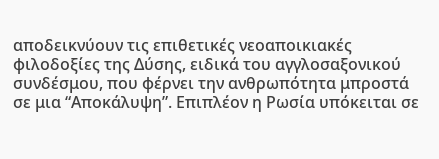αποδεικνύουν τις επιθετικές νεοαποικιακές φιλοδοξίες της Δύσης, ειδικά του αγγλοσαξονικού συνδέσμου, που φέρνει την ανθρωπότητα μπροστά σε μια “Αποκάλυψη”. Επιπλέον η Ρωσία υπόκειται σε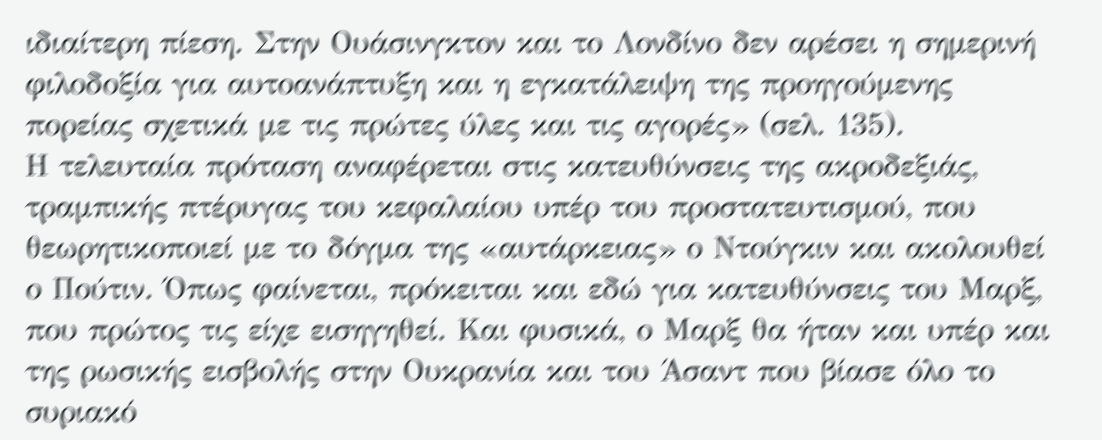ιδιαίτερη πίεση. Στην Ουάσινγκτον και το Λονδίνο δεν αρέσει η σημερινή φιλοδοξία για αυτοανάπτυξη και η εγκατάλειψη της προηγούμενης πορείας σχετικά με τις πρώτες ύλες και τις αγορές» (σελ. 135).
Η τελευταία πρόταση αναφέρεται στις κατευθύνσεις της ακροδεξιάς, τραμπικής πτέρυγας του κεφαλαίου υπέρ του προστατευτισμού, που θεωρητικοποιεί με το δόγμα της «αυτάρκειας» ο Ντούγκιν και ακολουθεί ο Πούτιν. Όπως φαίνεται, πρόκειται και εδώ για κατευθύνσεις του Μαρξ, που πρώτος τις είχε εισηγηθεί. Και φυσικά, ο Μαρξ θα ήταν και υπέρ και της ρωσικής εισβολής στην Ουκρανία και του Άσαντ που βίασε όλο το συριακό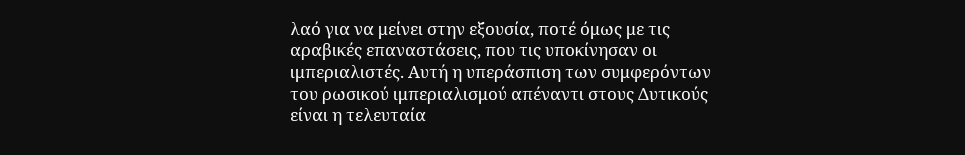λαό για να μείνει στην εξουσία, ποτέ όμως με τις αραβικές επαναστάσεις, που τις υποκίνησαν οι ιμπεριαλιστές. Αυτή η υπεράσπιση των συμφερόντων του ρωσικού ιμπεριαλισμού απέναντι στους Δυτικούς είναι η τελευταία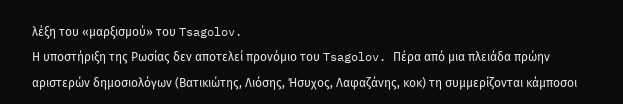λέξη του «μαρξισμού» του Tsagolov.
Η υποστήριξη της Ρωσίας δεν αποτελεί προνόμιο του Tsagolov. Πέρα από μια πλειάδα πρώην αριστερών δημοσιολόγων (Βατικιώτης, Λιόσης, Ήσυχος, Λαφαζάνης, κοκ) τη συμμερίζονται κάμποσοι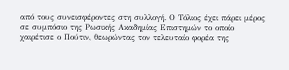από τους συνεισφέροντες στη συλλογή. Ο Τόλιος έχει πάρει μέρος σε συμπόσιο της Ρωσικής Ακαδημίας Επιστημών το οποίο χαιρέτισε ο Πούτιν, θεωρώντας τον τελευταίο φορέα της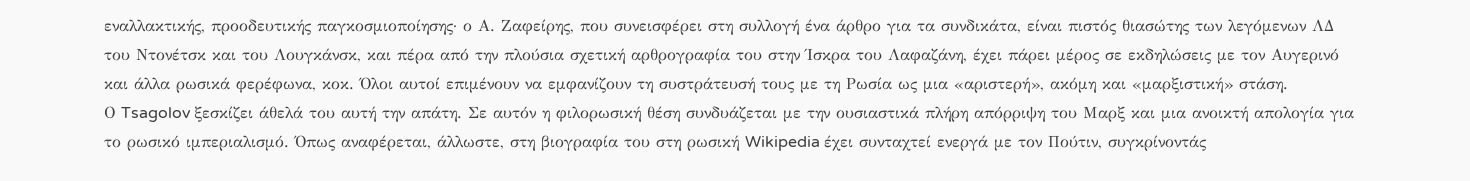εναλλακτικής, προοδευτικής παγκοσμιοποίησης· ο Α. Ζαφείρης, που συνεισφέρει στη συλλογή ένα άρθρο για τα συνδικάτα, είναι πιστός θιασώτης των λεγόμενων ΛΔ του Ντονέτσκ και του Λουγκάνσκ, και πέρα από την πλούσια σχετική αρθρογραφία του στην Ίσκρα του Λαφαζάνη, έχει πάρει μέρος σε εκδηλώσεις με τον Αυγερινό και άλλα ρωσικά φερέφωνα, κοκ. Όλοι αυτοί επιμένουν να εμφανίζουν τη συστράτευσή τους με τη Ρωσία ως μια «αριστερή», ακόμη και «μαρξιστική» στάση.
Ο Tsagolov ξεσκίζει άθελά του αυτή την απάτη. Σε αυτόν η φιλορωσική θέση συνδυάζεται με την ουσιαστικά πλήρη απόρριψη του Μαρξ και μια ανοικτή απολογία για το ρωσικό ιμπεριαλισμό. Όπως αναφέρεται, άλλωστε, στη βιογραφία του στη ρωσική Wikipedia έχει συνταχτεί ενεργά με τον Πούτιν, συγκρίνοντάς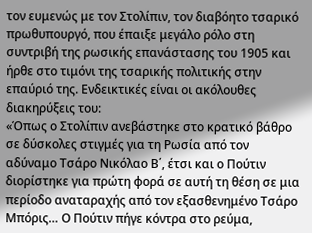τον ευμενώς με τον Στολίπιν, τον διαβόητο τσαρικό πρωθυπουργό, που έπαιξε μεγάλο ρόλο στη συντριβή της ρωσικής επανάστασης του 1905 και ήρθε στο τιμόνι της τσαρικής πολιτικής στην επαύριό της. Ενδεικτικές είναι οι ακόλουθες διακηρύξεις του:
«Όπως ο Στολίπιν ανεβάστηκε στο κρατικό βάθρο σε δύσκολες στιγμές για τη Ρωσία από τον αδύναμο Τσάρο Νικόλαο Β΄, έτσι και ο Πούτιν διορίστηκε για πρώτη φορά σε αυτή τη θέση σε μια περίοδο αναταραχής από τον εξασθενημένο Τσάρο Μπόρις… Ο Πούτιν πήγε κόντρα στο ρεύμα,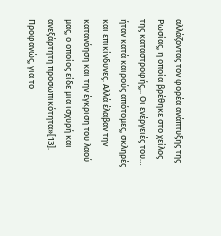αλλάζοντας τον φορέα ανάπτυξης της Ρωσίας, η οποία βρέθηκε στο χείλος της καταστροφής,.. Οι ενέργειές του… ήταν κατά καιρούς απότομες, σκληρές και επικίνδυνες. Αλλά έλαβαν την κατανόηση και την έγκριση του λαού μας, ο οποίος είδε μια ισχυρή και ανεξάρτητη προσωπικότητα»[13].
Προφανώς, για το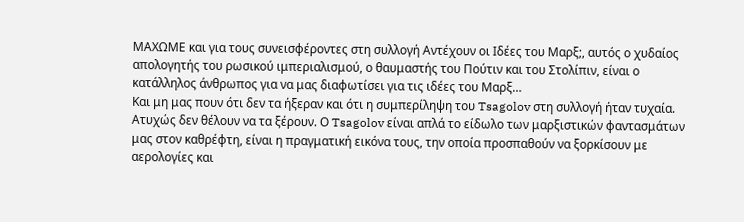ΜΑΧΩΜΕ και για τους συνεισφέροντες στη συλλογή Αντέχουν οι Ιδέες του Μαρξ;, αυτός ο χυδαίος απολογητής του ρωσικού ιμπεριαλισμού, ο θαυμαστής του Πούτιν και του Στολίπιν, είναι ο κατάλληλος άνθρωπος για να μας διαφωτίσει για τις ιδέες του Μαρξ…
Και μη μας πουν ότι δεν τα ήξεραν και ότι η συμπερίληψη του Tsagolov στη συλλογή ήταν τυχαία. Ατυχώς δεν θέλουν να τα ξέρουν. Ο Tsagolov είναι απλά το είδωλο των μαρξιστικών φαντασμάτων μας στον καθρέφτη, είναι η πραγματική εικόνα τους, την οποία προσπαθούν να ξορκίσουν με αερολογίες και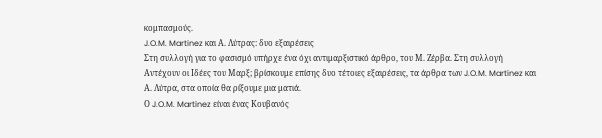κομπασμούς.
J.O.M. Martinez και Α. Λύτρας: δυο εξαιρέσεις
Στη συλλογή για το φασισμό υπήρχε ένα όχι αντιμαρξιστικό άρθρο, του Μ. Ζέρβα. Στη συλλογή Αντέχουν οι Ιδέες του Μαρξ; βρίσκουμε επίσης δυο τέτοιες εξαιρέσεις, τα άρθρα των J.O.M. Martinez και Α. Λύτρα, στα οποία θα ρίξουμε μια ματιά.
Ο J.O.M. Martinez είναι ένας Κουβανός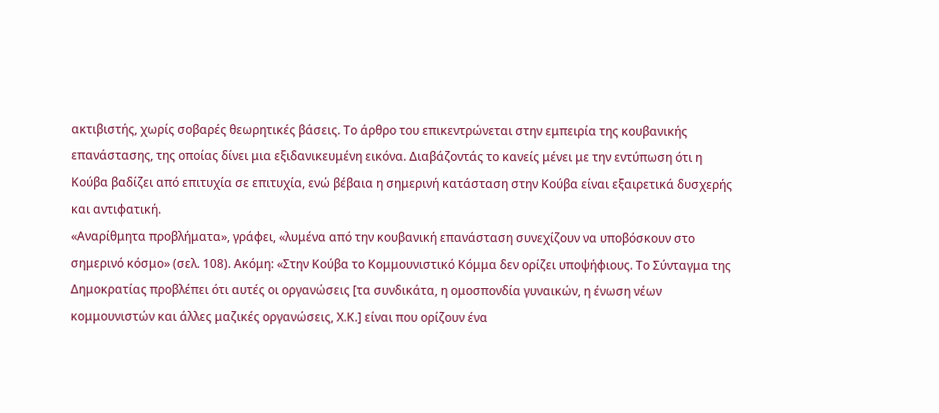ακτιβιστής, χωρίς σοβαρές θεωρητικές βάσεις. Το άρθρο του επικεντρώνεται στην εμπειρία της κουβανικής επανάστασης, της οποίας δίνει μια εξιδανικευμένη εικόνα. Διαβάζοντάς το κανείς μένει με την εντύπωση ότι η Κούβα βαδίζει από επιτυχία σε επιτυχία, ενώ βέβαια η σημερινή κατάσταση στην Κούβα είναι εξαιρετικά δυσχερής και αντιφατική.
«Αναρίθμητα προβλήματα», γράφει, «λυμένα από την κουβανική επανάσταση συνεχίζουν να υποβόσκουν στο σημερινό κόσμο» (σελ. 108). Ακόμη: «Στην Κούβα το Κομμουνιστικό Κόμμα δεν ορίζει υποψήφιους. Το Σύνταγμα της Δημοκρατίας προβλέπει ότι αυτές οι οργανώσεις [τα συνδικάτα, η ομοσπονδία γυναικών, η ένωση νέων κομμουνιστών και άλλες μαζικές οργανώσεις, Χ.Κ.] είναι που ορίζουν ένα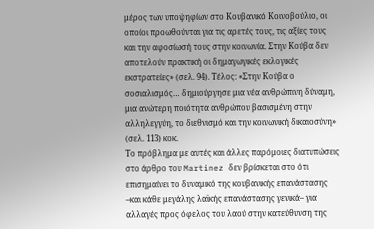μέρος των υποψηφίων στο Κουβανικό Κοινοβούλιο, οι οποίοι προωθούνται για τις αρετές τους, τις αξίες τους και την αφοσίωσή τους στην κοινωνία. Στην Κούβα δεν αποτελούν πρακτική οι δημαγωγικές εκλογικές εκστρατείες» (σελ. 94). Τέλος: «Στην Κούβα ο σοσιαλισμός… δημιούργησε μια νέα ανθρώπινη δύναμη, μια ανώτερη ποιότητα ανθρώπου βασισμένη στην αλληλεγγύη, το διεθνισμό και την κοινωνική δικαιοσύνη» (σελ. 113) κοκ.
Το πρόβλημα με αυτές και άλλες παρόμοιες διατυπώσεις στο άρθρο του Martinez δεν βρίσκεται στο ότι επισημαίνει το δυναμικό της κουβανικής επανάστασης –και κάθε μεγάλης λαϊκής επανάστασης γενικά– για αλλαγές προς όφελος του λαού στην κατεύθυνση της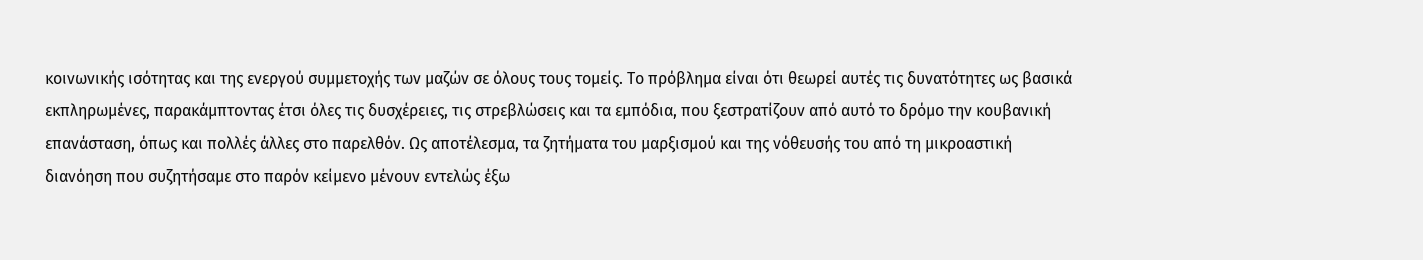κοινωνικής ισότητας και της ενεργού συμμετοχής των μαζών σε όλους τους τομείς. Το πρόβλημα είναι ότι θεωρεί αυτές τις δυνατότητες ως βασικά εκπληρωμένες, παρακάμπτοντας έτσι όλες τις δυσχέρειες, τις στρεβλώσεις και τα εμπόδια, που ξεστρατίζουν από αυτό το δρόμο την κουβανική επανάσταση, όπως και πολλές άλλες στο παρελθόν. Ως αποτέλεσμα, τα ζητήματα του μαρξισμού και της νόθευσής του από τη μικροαστική διανόηση που συζητήσαμε στο παρόν κείμενο μένουν εντελώς έξω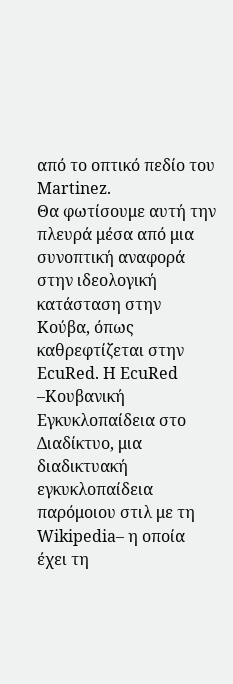από το οπτικό πεδίο του Martinez.
Θα φωτίσουμε αυτή την πλευρά μέσα από μια συνοπτική αναφορά στην ιδεολογική κατάσταση στην Κούβα, όπως καθρεφτίζεται στην EcuRed. Η EcuRed –Κουβανική Εγκυκλοπαίδεια στο Διαδίκτυο, μια διαδικτυακή εγκυκλοπαίδεια παρόμοιου στιλ με τη Wikipedia– η οποία έχει τη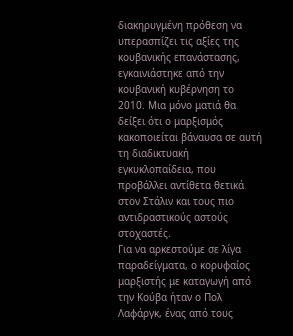διακηρυγμένη πρόθεση να υπερασπίζει τις αξίες της κουβανικής επανάστασης, εγκαινιάστηκε από την κουβανική κυβέρνηση το 2010. Μια μόνο ματιά θα δείξει ότι ο μαρξισμός κακοποιείται βάναυσα σε αυτή τη διαδικτυακή εγκυκλοπαίδεια, που προβάλλει αντίθετα θετικά στον Στάλιν και τους πιο αντιδραστικούς αστούς στοχαστές.
Για να αρκεστούμε σε λίγα παραδείγματα, ο κορυφαίος μαρξιστής με καταγωγή από την Κούβα ήταν ο Πολ Λαφάργκ, ένας από τους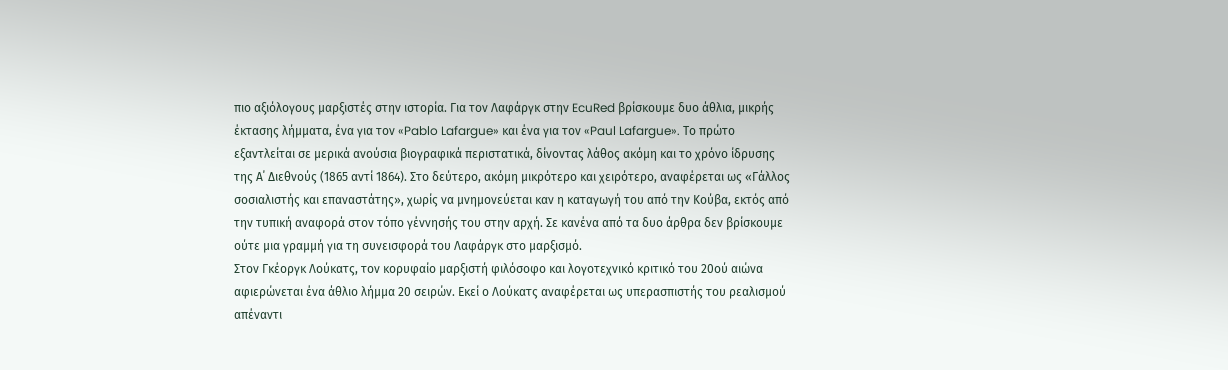πιο αξιόλογους μαρξιστές στην ιστορία. Για τον Λαφάργκ στην EcuRed βρίσκουμε δυο άθλια, μικρής έκτασης λήμματα, ένα για τον «Pablo Lafargue» και ένα για τον «Paul Lafargue». Το πρώτο εξαντλείται σε μερικά ανούσια βιογραφικά περιστατικά, δίνοντας λάθος ακόμη και το χρόνο ίδρυσης της Α΄ Διεθνούς (1865 αντί 1864). Στο δεύτερο, ακόμη μικρότερο και χειρότερο, αναφέρεται ως «Γάλλος σοσιαλιστής και επαναστάτης», χωρίς να μνημονεύεται καν η καταγωγή του από την Κούβα, εκτός από την τυπική αναφορά στον τόπο γέννησής του στην αρχή. Σε κανένα από τα δυο άρθρα δεν βρίσκουμε ούτε μια γραμμή για τη συνεισφορά του Λαφάργκ στο μαρξισμό.
Στον Γκέοργκ Λούκατς, τον κορυφαίο μαρξιστή φιλόσοφο και λογοτεχνικό κριτικό του 20ού αιώνα αφιερώνεται ένα άθλιο λήμμα 20 σειρών. Εκεί ο Λούκατς αναφέρεται ως υπερασπιστής του ρεαλισμού απέναντι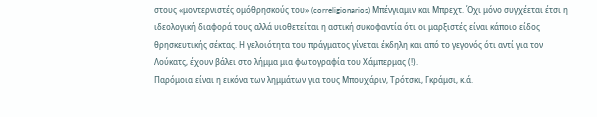στους «μοντερνιστές ομόθρησκούς του» (correligionarios) Μπένγιαμιν και Μπρεχτ. Όχι μόνο συγχέεται έτσι η ιδεολογική διαφορά τους αλλά υιοθετείται η αστική συκοφαντία ότι οι μαρξιστές είναι κάποιο είδος θρησκευτικής σέκτας. Η γελοιότητα του πράγματος γίνεται έκδηλη και από το γεγονός ότι αντί για τον Λούκατς, έχουν βάλει στο λήμμα μια φωτογραφία του Χάμπερμας (!).
Παρόμοια είναι η εικόνα των λημμάτων για τους Μπουχάριν, Τρότσκι, Γκράμσι, κ.ά.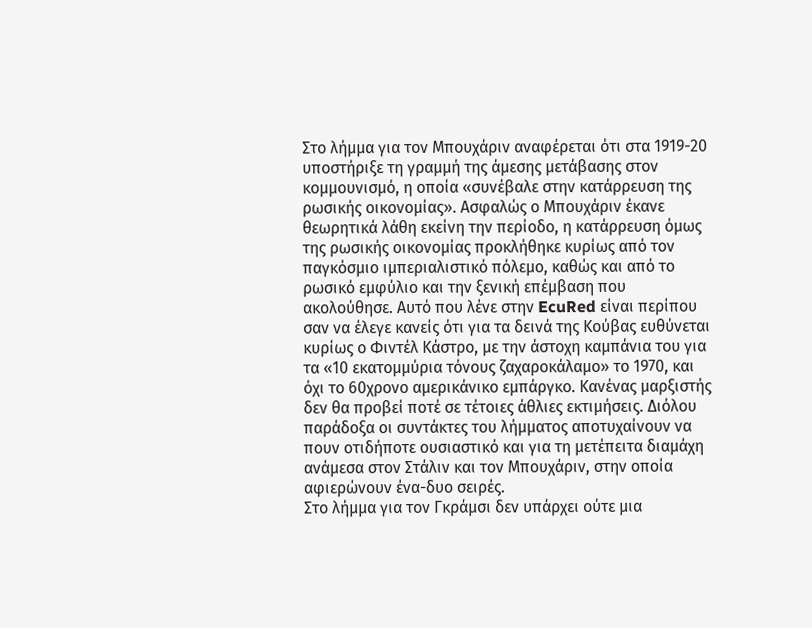Στο λήμμα για τον Μπουχάριν αναφέρεται ότι στα 1919-20 υποστήριξε τη γραμμή της άμεσης μετάβασης στον κομμουνισμό, η οποία «συνέβαλε στην κατάρρευση της ρωσικής οικονομίας». Ασφαλώς ο Μπουχάριν έκανε θεωρητικά λάθη εκείνη την περίοδο, η κατάρρευση όμως της ρωσικής οικονομίας προκλήθηκε κυρίως από τον παγκόσμιο ιμπεριαλιστικό πόλεμο, καθώς και από το ρωσικό εμφύλιο και την ξενική επέμβαση που ακολούθησε. Αυτό που λένε στην EcuRed είναι περίπου σαν να έλεγε κανείς ότι για τα δεινά της Κούβας ευθύνεται κυρίως ο Φιντέλ Κάστρο, με την άστοχη καμπάνια του για τα «10 εκατομμύρια τόνους ζαχαροκάλαμο» το 1970, και όχι το 60χρονο αμερικάνικο εμπάργκο. Κανένας μαρξιστής δεν θα προβεί ποτέ σε τέτοιες άθλιες εκτιμήσεις. Διόλου παράδοξα οι συντάκτες του λήμματος αποτυχαίνουν να πουν οτιδήποτε ουσιαστικό και για τη μετέπειτα διαμάχη ανάμεσα στον Στάλιν και τον Μπουχάριν, στην οποία αφιερώνουν ένα-δυο σειρές.
Στο λήμμα για τον Γκράμσι δεν υπάρχει ούτε μια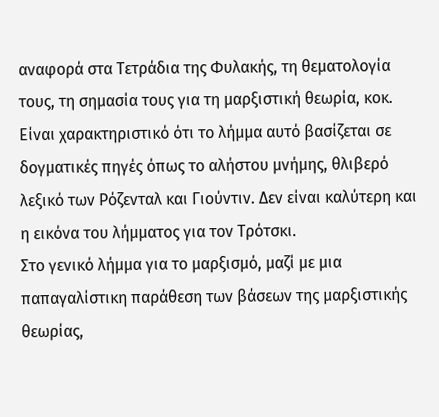αναφορά στα Τετράδια της Φυλακής, τη θεματολογία τους, τη σημασία τους για τη μαρξιστική θεωρία, κοκ. Είναι χαρακτηριστικό ότι το λήμμα αυτό βασίζεται σε δογματικές πηγές όπως το αλήστου μνήμης, θλιβερό λεξικό των Ρόζενταλ και Γιούντιν. Δεν είναι καλύτερη και η εικόνα του λήμματος για τον Τρότσκι.
Στο γενικό λήμμα για το μαρξισμό, μαζί με μια παπαγαλίστικη παράθεση των βάσεων της μαρξιστικής θεωρίας,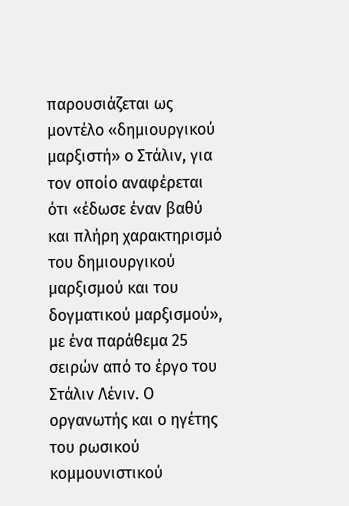παρουσιάζεται ως μοντέλο «δημιουργικού μαρξιστή» ο Στάλιν, για τον οποίο αναφέρεται ότι «έδωσε έναν βαθύ και πλήρη χαρακτηρισμό του δημιουργικού μαρξισμού και του δογματικού μαρξισμού», με ένα παράθεμα 25 σειρών από το έργο του Στάλιν Λένιν. Ο οργανωτής και ο ηγέτης του ρωσικού κομμουνιστικού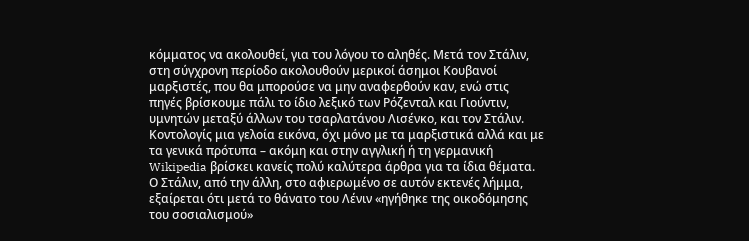κόμματος να ακολουθεί, για του λόγου το αληθές. Μετά τον Στάλιν, στη σύγχρονη περίοδο ακολουθούν μερικοί άσημοι Κουβανοί μαρξιστές, που θα μπορούσε να μην αναφερθούν καν, ενώ στις πηγές βρίσκουμε πάλι το ίδιο λεξικό των Ρόζενταλ και Γιούντιν, υμνητών μεταξύ άλλων του τσαρλατάνου Λισένκο, και τον Στάλιν. Κοντολογίς μια γελοία εικόνα, όχι μόνο με τα μαρξιστικά αλλά και με τα γενικά πρότυπα – ακόμη και στην αγγλική ή τη γερμανική Wikipedia βρίσκει κανείς πολύ καλύτερα άρθρα για τα ίδια θέματα.
Ο Στάλιν, από την άλλη, στο αφιερωμένο σε αυτόν εκτενές λήμμα, εξαίρεται ότι μετά το θάνατο του Λένιν «ηγήθηκε της οικοδόμησης του σοσιαλισμού»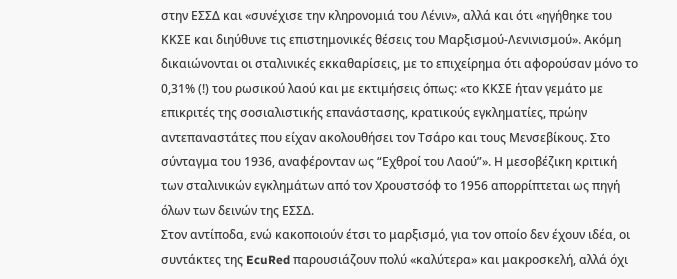στην ΕΣΣΔ και «συνέχισε την κληρονομιά του Λένιν», αλλά και ότι «ηγήθηκε του ΚΚΣΕ και διηύθυνε τις επιστημονικές θέσεις του Μαρξισμού-Λενινισμού». Ακόμη δικαιώνονται οι σταλινικές εκκαθαρίσεις, με το επιχείρημα ότι αφορούσαν μόνο το 0,31% (!) του ρωσικού λαού και με εκτιμήσεις όπως: «το ΚΚΣΕ ήταν γεμάτο με επικριτές της σοσιαλιστικής επανάστασης, κρατικούς εγκληματίες, πρώην αντεπαναστάτες που είχαν ακολουθήσει τον Τσάρο και τους Μενσεβίκους. Στο σύνταγμα του 1936, αναφέρονταν ως “Εχθροί του Λαού”». Η μεσοβέζικη κριτική των σταλινικών εγκλημάτων από τον Χρουστσόφ το 1956 απορρίπτεται ως πηγή όλων των δεινών της ΕΣΣΔ.
Στον αντίποδα, ενώ κακοποιούν έτσι το μαρξισμό, για τον οποίο δεν έχουν ιδέα, οι συντάκτες της EcuRed παρουσιάζουν πολύ «καλύτερα» και μακροσκελή, αλλά όχι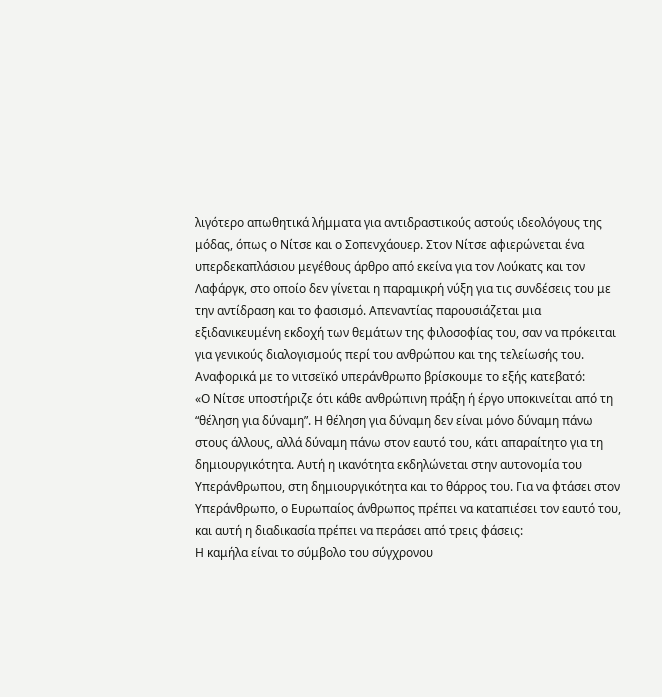λιγότερο απωθητικά λήμματα για αντιδραστικούς αστούς ιδεολόγους της μόδας, όπως ο Νίτσε και ο Σοπενχάουερ. Στον Νίτσε αφιερώνεται ένα υπερδεκαπλάσιου μεγέθους άρθρο από εκείνα για τον Λούκατς και τον Λαφάργκ, στο οποίο δεν γίνεται η παραμικρή νύξη για τις συνδέσεις του με την αντίδραση και το φασισμό. Απεναντίας παρουσιάζεται μια εξιδανικευμένη εκδοχή των θεμάτων της φιλοσοφίας του, σαν να πρόκειται για γενικούς διαλογισμούς περί του ανθρώπου και της τελείωσής του.
Αναφορικά με το νιτσεϊκό υπεράνθρωπο βρίσκουμε το εξής κατεβατό:
«Ο Νίτσε υποστήριζε ότι κάθε ανθρώπινη πράξη ή έργο υποκινείται από τη “θέληση για δύναμη”. Η θέληση για δύναμη δεν είναι μόνο δύναμη πάνω στους άλλους, αλλά δύναμη πάνω στον εαυτό του, κάτι απαραίτητο για τη δημιουργικότητα. Αυτή η ικανότητα εκδηλώνεται στην αυτονομία του Υπεράνθρωπου, στη δημιουργικότητα και το θάρρος του. Για να φτάσει στον Υπεράνθρωπο, ο Ευρωπαίος άνθρωπος πρέπει να καταπιέσει τον εαυτό του, και αυτή η διαδικασία πρέπει να περάσει από τρεις φάσεις:
Η καμήλα είναι το σύμβολο του σύγχρονου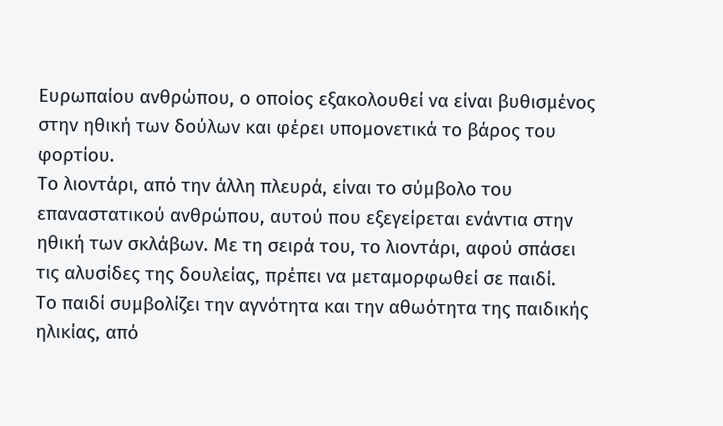Ευρωπαίου ανθρώπου, ο οποίος εξακολουθεί να είναι βυθισμένος στην ηθική των δούλων και φέρει υπομονετικά το βάρος του φορτίου.
Το λιοντάρι, από την άλλη πλευρά, είναι το σύμβολο του επαναστατικού ανθρώπου, αυτού που εξεγείρεται ενάντια στην ηθική των σκλάβων. Με τη σειρά του, το λιοντάρι, αφού σπάσει τις αλυσίδες της δουλείας, πρέπει να μεταμορφωθεί σε παιδί.
Το παιδί συμβολίζει την αγνότητα και την αθωότητα της παιδικής ηλικίας, από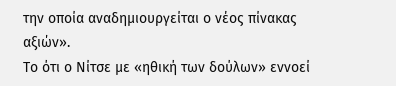την οποία αναδημιουργείται ο νέος πίνακας αξιών».
Το ότι ο Νίτσε με «ηθική των δούλων» εννοεί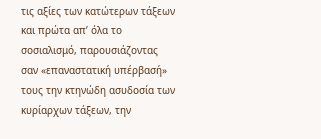τις αξίες των κατώτερων τάξεων και πρώτα απ’ όλα το σοσιαλισμό, παρουσιάζοντας σαν «επαναστατική υπέρβασή» τους την κτηνώδη ασυδοσία των κυρίαρχων τάξεων, την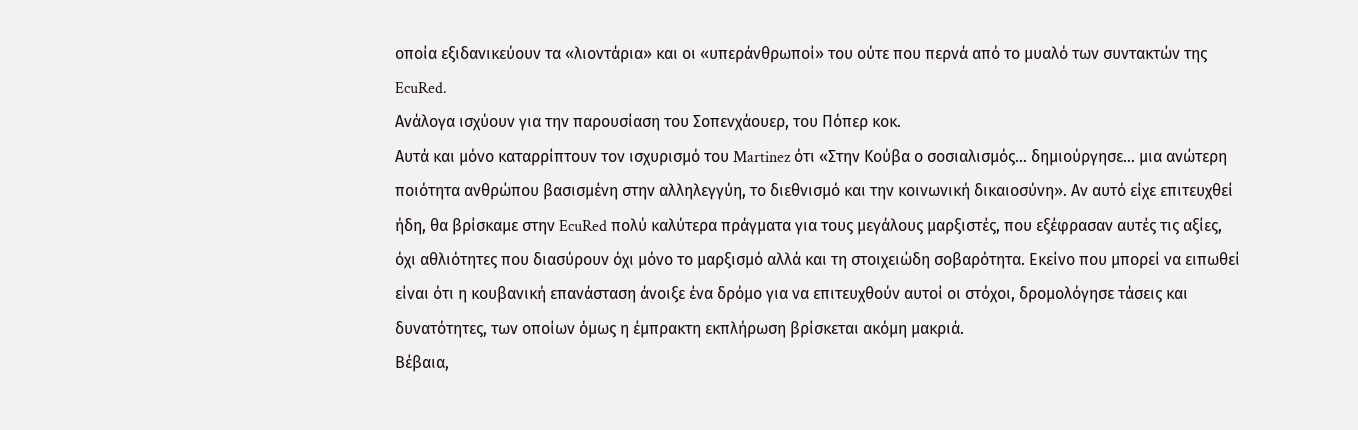οποία εξιδανικεύουν τα «λιοντάρια» και οι «υπεράνθρωποί» του ούτε που περνά από το μυαλό των συντακτών της EcuRed.
Ανάλογα ισχύουν για την παρουσίαση του Σοπενχάουερ, του Πόπερ κοκ.
Αυτά και μόνο καταρρίπτουν τον ισχυρισμό του Martinez ότι «Στην Κούβα ο σοσιαλισμός… δημιούργησε… μια ανώτερη ποιότητα ανθρώπου βασισμένη στην αλληλεγγύη, το διεθνισμό και την κοινωνική δικαιοσύνη». Αν αυτό είχε επιτευχθεί ήδη, θα βρίσκαμε στην EcuRed πολύ καλύτερα πράγματα για τους μεγάλους μαρξιστές, που εξέφρασαν αυτές τις αξίες, όχι αθλιότητες που διασύρουν όχι μόνο το μαρξισμό αλλά και τη στοιχειώδη σοβαρότητα. Εκείνο που μπορεί να ειπωθεί είναι ότι η κουβανική επανάσταση άνοιξε ένα δρόμο για να επιτευχθούν αυτοί οι στόχοι, δρομολόγησε τάσεις και δυνατότητες, των οποίων όμως η έμπρακτη εκπλήρωση βρίσκεται ακόμη μακριά.
Βέβαια,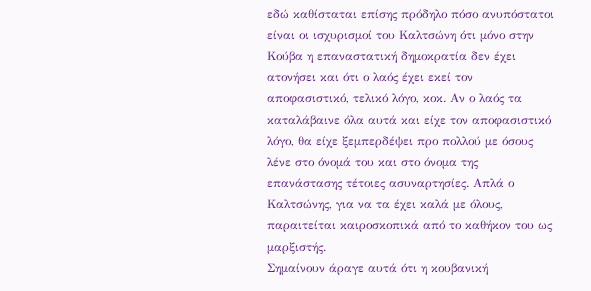εδώ καθίσταται επίσης πρόδηλο πόσο ανυπόστατοι είναι οι ισχυρισμοί του Καλτσώνη ότι μόνο στην Κούβα η επαναστατική δημοκρατία δεν έχει ατονήσει και ότι ο λαός έχει εκεί τον αποφασιστικό, τελικό λόγο, κοκ. Αν ο λαός τα καταλάβαινε όλα αυτά και είχε τον αποφασιστικό λόγο, θα είχε ξεμπερδέψει προ πολλού με όσους λένε στο όνομά του και στο όνομα της επανάστασης τέτοιες ασυναρτησίες. Απλά ο Καλτσώνης, για να τα έχει καλά με όλους, παραιτείται καιροσκοπικά από το καθήκον του ως μαρξιστής.
Σημαίνουν άραγε αυτά ότι η κουβανική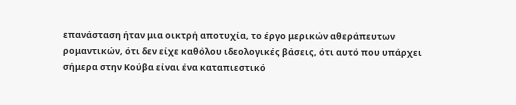επανάσταση ήταν μια οικτρή αποτυχία, το έργο μερικών αθεράπευτων ρομαντικών, ότι δεν είχε καθόλου ιδεολογικές βάσεις, ότι αυτό που υπάρχει σήμερα στην Κούβα είναι ένα καταπιεστικό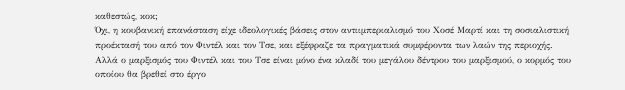καθεστώς, κοκ;
Όχι, η κουβανική επανάσταση είχε ιδεολογικές βάσεις στον αντιιμπεριαλισμό του Χοσέ Μαρτί και τη σοσιαλιστική προέκτασή του από τον Φιντέλ και τον Τσε, και εξέφραζε τα πραγματικά συμφέροντα των λαών της περιοχής. Αλλά ο μαρξισμός του Φιντέλ και του Τσε είναι μόνο ένα κλαδί του μεγάλου δέντρου του μαρξισμού, ο κορμός του οποίου θα βρεθεί στο έργο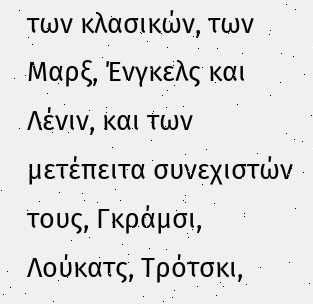των κλασικών, των Μαρξ, Ένγκελς και Λένιν, και των μετέπειτα συνεχιστών τους, Γκράμσι, Λούκατς, Τρότσκι,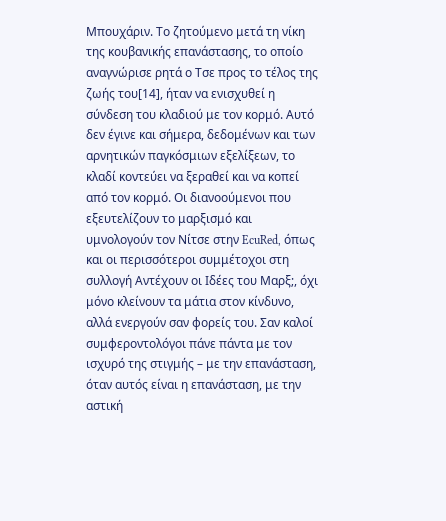Μπουχάριν. Το ζητούμενο μετά τη νίκη της κουβανικής επανάστασης, το οποίο αναγνώρισε ρητά ο Τσε προς το τέλος της ζωής του[14], ήταν να ενισχυθεί η σύνδεση του κλαδιού με τον κορμό. Αυτό δεν έγινε και σήμερα, δεδομένων και των αρνητικών παγκόσμιων εξελίξεων, το κλαδί κοντεύει να ξεραθεί και να κοπεί από τον κορμό. Οι διανοούμενοι που εξευτελίζουν το μαρξισμό και υμνολογούν τον Νίτσε στην EcuRed, όπως και οι περισσότεροι συμμέτοχοι στη συλλογή Αντέχουν οι Ιδέες του Μαρξ;, όχι μόνο κλείνουν τα μάτια στον κίνδυνο, αλλά ενεργούν σαν φορείς του. Σαν καλοί συμφεροντολόγοι πάνε πάντα με τον ισχυρό της στιγμής – με την επανάσταση, όταν αυτός είναι η επανάσταση, με την αστική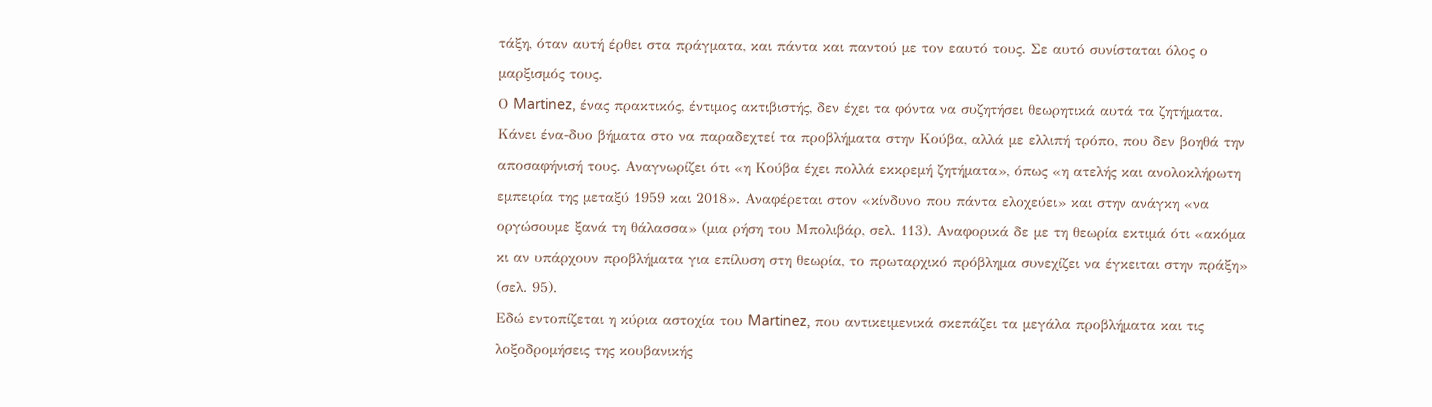τάξη, όταν αυτή έρθει στα πράγματα, και πάντα και παντού με τον εαυτό τους. Σε αυτό συνίσταται όλος ο μαρξισμός τους.
Ο Martinez, ένας πρακτικός, έντιμος ακτιβιστής, δεν έχει τα φόντα να συζητήσει θεωρητικά αυτά τα ζητήματα. Κάνει ένα-δυο βήματα στο να παραδεχτεί τα προβλήματα στην Κούβα, αλλά με ελλιπή τρόπο, που δεν βοηθά την αποσαφήνισή τους. Αναγνωρίζει ότι «η Κούβα έχει πολλά εκκρεμή ζητήματα», όπως «η ατελής και ανολοκλήρωτη εμπειρία της μεταξύ 1959 και 2018». Αναφέρεται στον «κίνδυνο που πάντα ελοχεύει» και στην ανάγκη «να οργώσουμε ξανά τη θάλασσα» (μια ρήση του Μπολιβάρ, σελ. 113). Αναφορικά δε με τη θεωρία εκτιμά ότι «ακόμα κι αν υπάρχουν προβλήματα για επίλυση στη θεωρία, το πρωταρχικό πρόβλημα συνεχίζει να έγκειται στην πράξη» (σελ. 95).
Εδώ εντοπίζεται η κύρια αστοχία του Martinez, που αντικειμενικά σκεπάζει τα μεγάλα προβλήματα και τις λοξοδρομήσεις της κουβανικής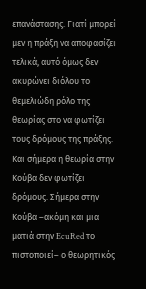επανάστασης. Γιατί μπορεί μεν η πράξη να αποφασίζει τελικά, αυτό όμως δεν ακυρώνει διόλου το θεμελιώδη ρόλο της θεωρίας στο να φωτίζει τους δρόμους της πράξης. Και σήμερα η θεωρία στην Κούβα δεν φωτίζει δρόμους. Σήμερα στην Κούβα –ακόμη και μια ματιά στην EcuRed το πιστοποιεί– ο θεωρητικός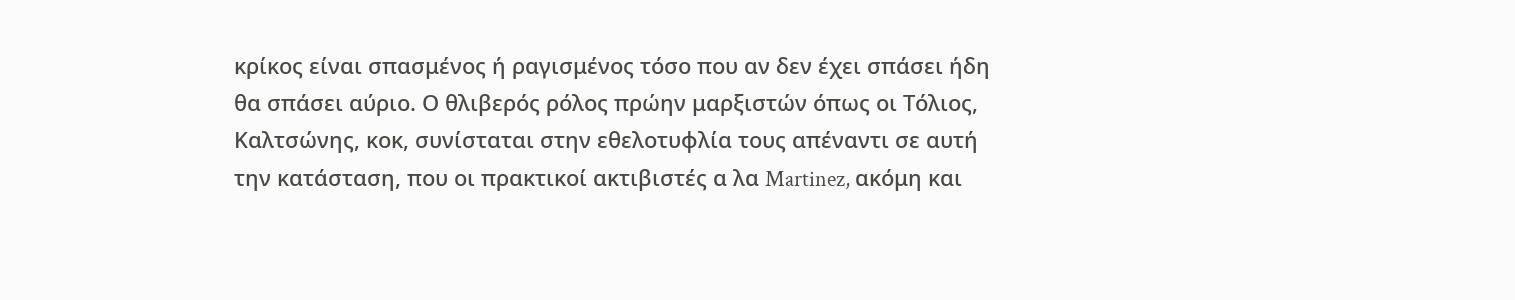κρίκος είναι σπασμένος ή ραγισμένος τόσο που αν δεν έχει σπάσει ήδη θα σπάσει αύριο. Ο θλιβερός ρόλος πρώην μαρξιστών όπως οι Τόλιος, Καλτσώνης, κοκ, συνίσταται στην εθελοτυφλία τους απέναντι σε αυτή την κατάσταση, που οι πρακτικοί ακτιβιστές α λα Martinez, ακόμη και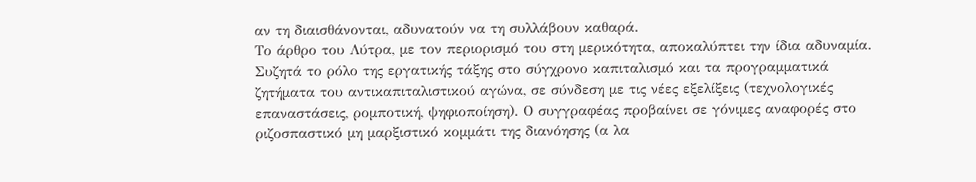αν τη διαισθάνονται, αδυνατούν να τη συλλάβουν καθαρά.
Το άρθρο του Λύτρα, με τον περιορισμό του στη μερικότητα, αποκαλύπτει την ίδια αδυναμία. Συζητά το ρόλο της εργατικής τάξης στο σύγχρονο καπιταλισμό και τα προγραμματικά ζητήματα του αντικαπιταλιστικού αγώνα, σε σύνδεση με τις νέες εξελίξεις (τεχνολογικές επαναστάσεις, ρομποτική, ψηφιοποίηση). Ο συγγραφέας προβαίνει σε γόνιμες αναφορές στο ριζοσπαστικό μη μαρξιστικό κομμάτι της διανόησης (α λα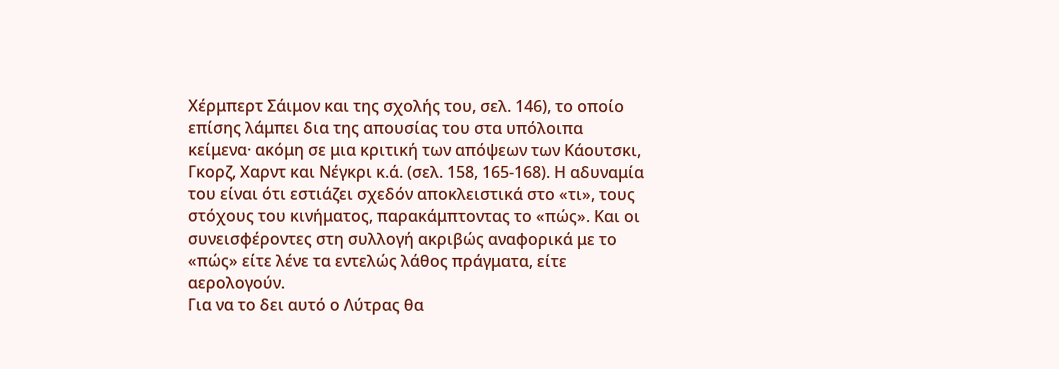Χέρμπερτ Σάιμον και της σχολής του, σελ. 146), το οποίο επίσης λάμπει δια της απουσίας του στα υπόλοιπα κείμενα· ακόμη σε μια κριτική των απόψεων των Κάουτσκι, Γκορζ, Χαρντ και Νέγκρι κ.ά. (σελ. 158, 165-168). Η αδυναμία του είναι ότι εστιάζει σχεδόν αποκλειστικά στο «τι», τους στόχους του κινήματος, παρακάμπτοντας το «πώς». Και οι συνεισφέροντες στη συλλογή ακριβώς αναφορικά με το «πώς» είτε λένε τα εντελώς λάθος πράγματα, είτε αερολογούν.
Για να το δει αυτό ο Λύτρας θα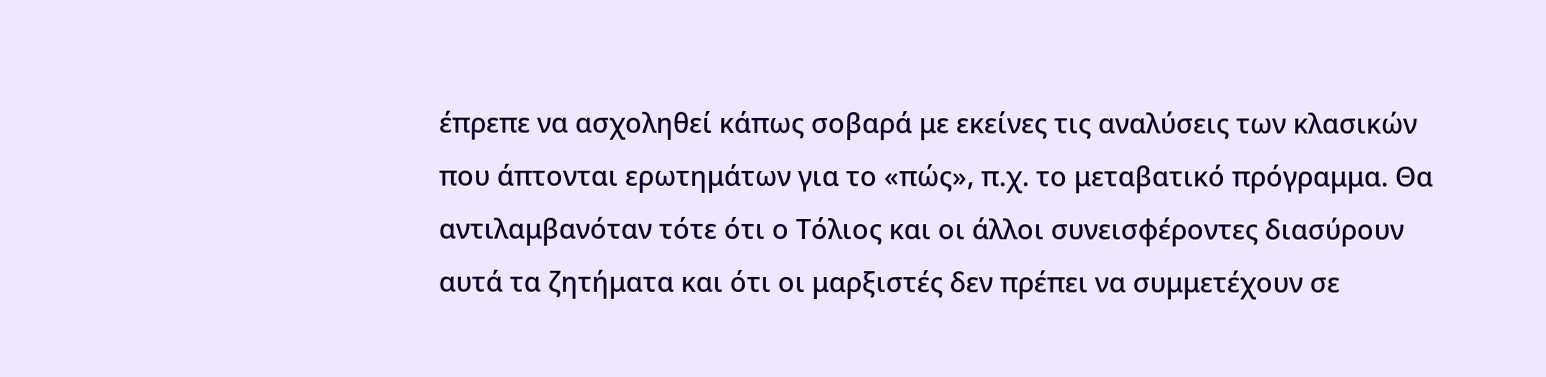έπρεπε να ασχοληθεί κάπως σοβαρά με εκείνες τις αναλύσεις των κλασικών που άπτονται ερωτημάτων για το «πώς», π.χ. το μεταβατικό πρόγραμμα. Θα αντιλαμβανόταν τότε ότι ο Τόλιος και οι άλλοι συνεισφέροντες διασύρουν αυτά τα ζητήματα και ότι οι μαρξιστές δεν πρέπει να συμμετέχουν σε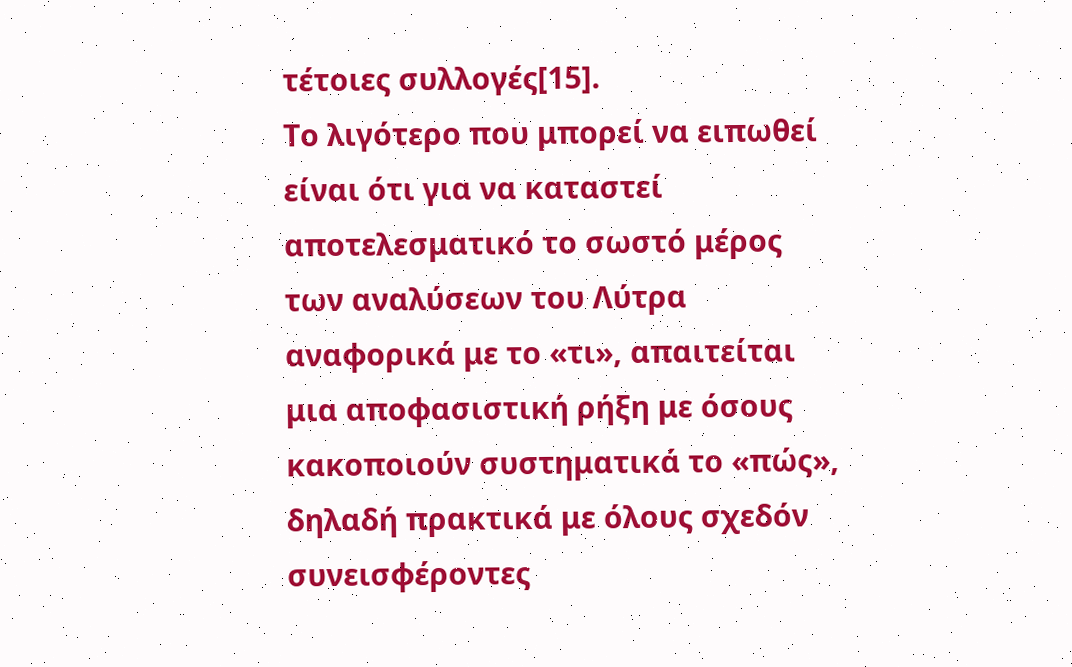τέτοιες συλλογές[15].
Το λιγότερο που μπορεί να ειπωθεί είναι ότι για να καταστεί αποτελεσματικό το σωστό μέρος των αναλύσεων του Λύτρα αναφορικά με το «τι», απαιτείται μια αποφασιστική ρήξη με όσους κακοποιούν συστηματικά το «πώς», δηλαδή πρακτικά με όλους σχεδόν συνεισφέροντες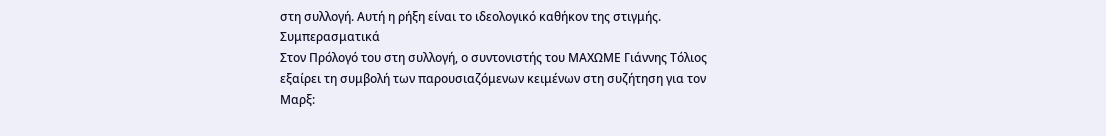στη συλλογή. Αυτή η ρήξη είναι το ιδεολογικό καθήκον της στιγμής.
Συμπερασματικά
Στον Πρόλογό του στη συλλογή, ο συντονιστής του ΜΑΧΩΜΕ Γιάννης Τόλιος εξαίρει τη συμβολή των παρουσιαζόμενων κειμένων στη συζήτηση για τον Μαρξ: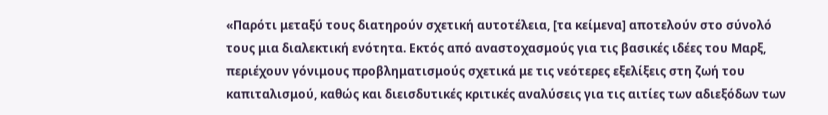«Παρότι μεταξύ τους διατηρούν σχετική αυτοτέλεια, [τα κείμενα] αποτελούν στο σύνολό τους μια διαλεκτική ενότητα. Εκτός από αναστοχασμούς για τις βασικές ιδέες του Μαρξ, περιέχουν γόνιμους προβληματισμούς σχετικά με τις νεότερες εξελίξεις στη ζωή του καπιταλισμού, καθώς και διεισδυτικές κριτικές αναλύσεις για τις αιτίες των αδιεξόδων των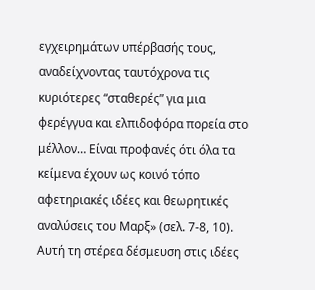εγχειρημάτων υπέρβασής τους, αναδείχνοντας ταυτόχρονα τις κυριότερες “σταθερές” για μια φερέγγυα και ελπιδοφόρα πορεία στο μέλλον… Είναι προφανές ότι όλα τα κείμενα έχουν ως κοινό τόπο αφετηριακές ιδέες και θεωρητικές αναλύσεις του Μαρξ» (σελ. 7-8, 10).
Αυτή τη στέρεα δέσμευση στις ιδέες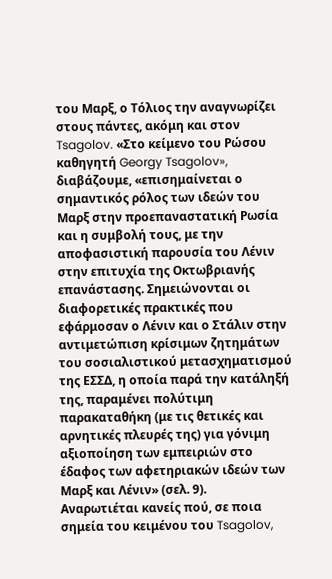του Μαρξ, ο Τόλιος την αναγνωρίζει στους πάντες, ακόμη και στον Tsagolov. «Στο κείμενο του Ρώσου καθηγητή Georgy Tsagolov», διαβάζουμε, «επισημαίνεται ο σημαντικός ρόλος των ιδεών του Μαρξ στην προεπαναστατική Ρωσία και η συμβολή τους, με την αποφασιστική παρουσία του Λένιν στην επιτυχία της Οκτωβριανής επανάστασης. Σημειώνονται οι διαφορετικές πρακτικές που εφάρμοσαν ο Λένιν και ο Στάλιν στην αντιμετώπιση κρίσιμων ζητημάτων του σοσιαλιστικού μετασχηματισμού της ΕΣΣΔ, η οποία παρά την κατάληξή της, παραμένει πολύτιμη παρακαταθήκη (με τις θετικές και αρνητικές πλευρές της) για γόνιμη αξιοποίηση των εμπειριών στο έδαφος των αφετηριακών ιδεών των Μαρξ και Λένιν» (σελ. 9).
Αναρωτιέται κανείς πού, σε ποια σημεία του κειμένου του Tsagolov,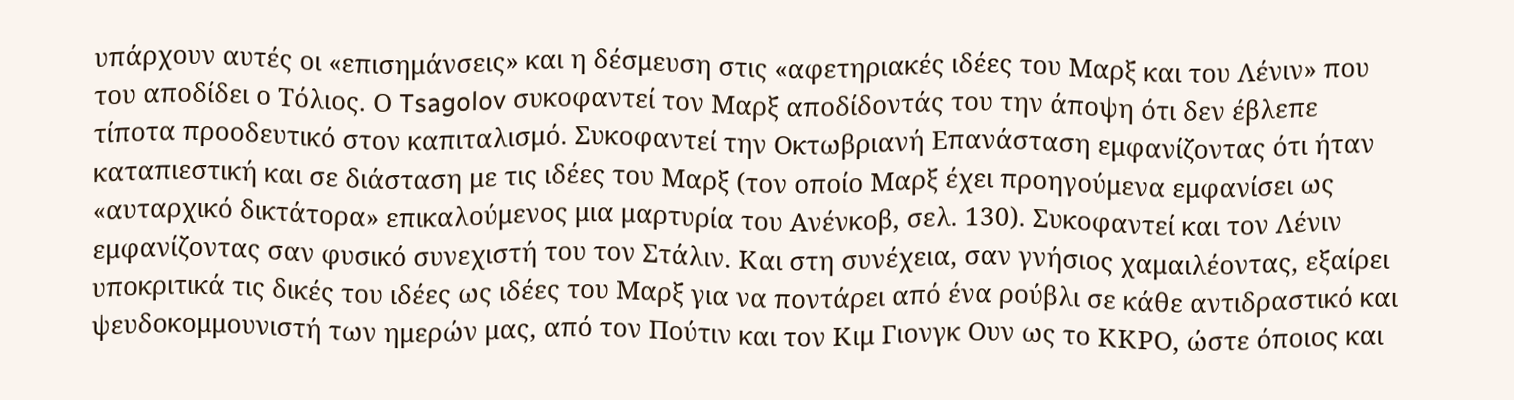υπάρχουν αυτές οι «επισημάνσεις» και η δέσμευση στις «αφετηριακές ιδέες του Μαρξ και του Λένιν» που του αποδίδει ο Τόλιος. Ο Tsagolov συκοφαντεί τον Μαρξ αποδίδοντάς του την άποψη ότι δεν έβλεπε τίποτα προοδευτικό στον καπιταλισμό. Συκοφαντεί την Οκτωβριανή Επανάσταση εμφανίζοντας ότι ήταν καταπιεστική και σε διάσταση με τις ιδέες του Μαρξ (τον οποίο Μαρξ έχει προηγούμενα εμφανίσει ως «αυταρχικό δικτάτορα» επικαλούμενος μια μαρτυρία του Ανένκοβ, σελ. 130). Συκοφαντεί και τον Λένιν εμφανίζοντας σαν φυσικό συνεχιστή του τον Στάλιν. Και στη συνέχεια, σαν γνήσιος χαμαιλέοντας, εξαίρει υποκριτικά τις δικές του ιδέες ως ιδέες του Μαρξ για να ποντάρει από ένα ρούβλι σε κάθε αντιδραστικό και ψευδοκομμουνιστή των ημερών μας, από τον Πούτιν και τον Κιμ Γιονγκ Ουν ως το ΚΚΡΟ, ώστε όποιος και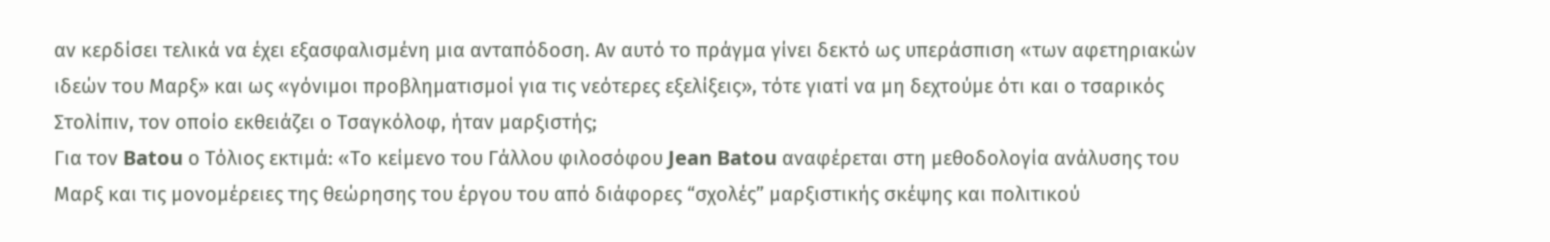αν κερδίσει τελικά να έχει εξασφαλισμένη μια ανταπόδοση. Αν αυτό το πράγμα γίνει δεκτό ως υπεράσπιση «των αφετηριακών ιδεών του Μαρξ» και ως «γόνιμοι προβληματισμοί για τις νεότερες εξελίξεις», τότε γιατί να μη δεχτούμε ότι και ο τσαρικός Στολίπιν, τον οποίο εκθειάζει ο Τσαγκόλοφ, ήταν μαρξιστής;
Για τον Batou ο Τόλιος εκτιμά: «Το κείμενο του Γάλλου φιλοσόφου Jean Batou αναφέρεται στη μεθοδολογία ανάλυσης του Μαρξ και τις μονομέρειες της θεώρησης του έργου του από διάφορες “σχολές” μαρξιστικής σκέψης και πολιτικού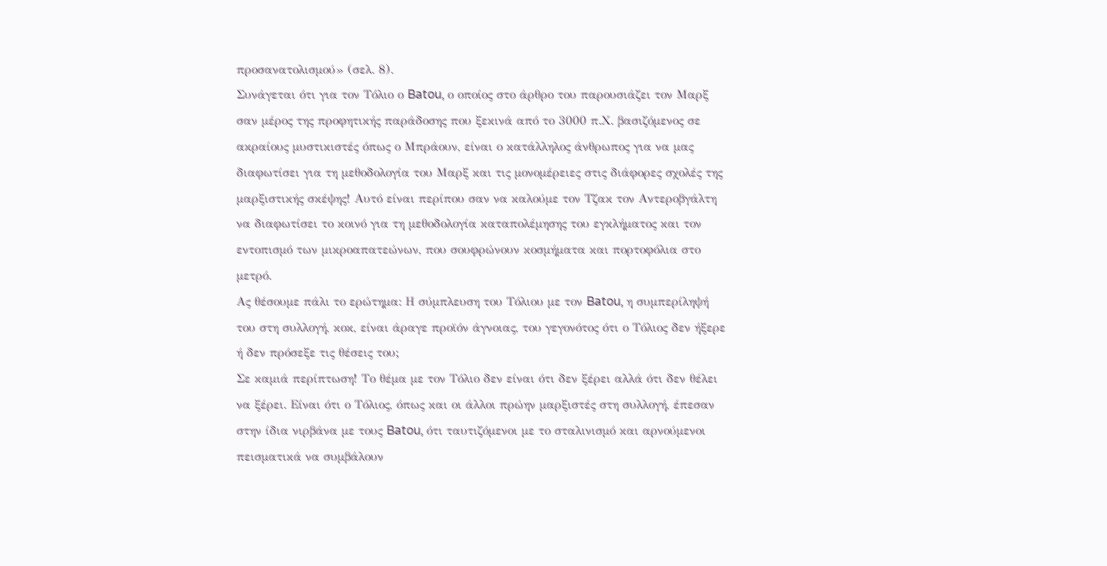προσανατολισμού» (σελ. 8).
Συνάγεται ότι για τον Τόλιο ο Batou, ο οποίος στο άρθρο του παρουσιάζει τον Μαρξ σαν μέρος της προφητικής παράδοσης που ξεκινά από το 3000 π.Χ. βασιζόμενος σε ακραίους μυστικιστές όπως ο Μπράουν, είναι ο κατάλληλος άνθρωπος για να μας διαφωτίσει για τη μεθοδολογία του Μαρξ και τις μονομέρειες στις διάφορες σχολές της μαρξιστικής σκέψης! Αυτό είναι περίπου σαν να καλούμε τον Τζακ τον Αντεροβγάλτη να διαφωτίσει το κοινό για τη μεθοδολογία καταπολέμησης του εγκλήματος και τον εντοπισμό των μικροαπατεώνων, που σουφρώνουν κοσμήματα και πορτοφόλια στο μετρό.
Ας θέσουμε πάλι το ερώτημα: Η σύμπλευση του Τόλιου με τον Batou, η συμπερίληψή του στη συλλογή, κοκ, είναι άραγε προϊόν άγνοιας, του γεγονότος ότι ο Τόλιος δεν ήξερε ή δεν πρόσεξε τις θέσεις του;
Σε καμιά περίπτωση! Το θέμα με τον Τόλιο δεν είναι ότι δεν ξέρει αλλά ότι δεν θέλει να ξέρει. Είναι ότι ο Τόλιος, όπως και οι άλλοι πρώην μαρξιστές στη συλλογή, έπεσαν στην ίδια νιρβάνα με τους Batou, ότι ταυτιζόμενοι με το σταλινισμό και αρνούμενοι πεισματικά να συμβάλουν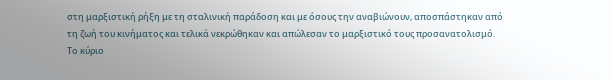στη μαρξιστική ρήξη με τη σταλινική παράδοση και με όσους την αναβιώνουν, αποσπάστηκαν από τη ζωή του κινήματος και τελικά νεκρώθηκαν και απώλεσαν το μαρξιστικό τους προσανατολισμό.
Το κύριο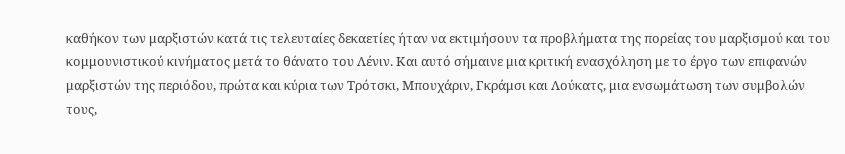καθήκον των μαρξιστών κατά τις τελευταίες δεκαετίες ήταν να εκτιμήσουν τα προβλήματα της πορείας του μαρξισμού και του κομμουνιστικού κινήματος μετά το θάνατο του Λένιν. Και αυτό σήμαινε μια κριτική ενασχόληση με το έργο των επιφανών μαρξιστών της περιόδου, πρώτα και κύρια των Τρότσκι, Μπουχάριν, Γκράμσι και Λούκατς, μια ενσωμάτωση των συμβολών τους,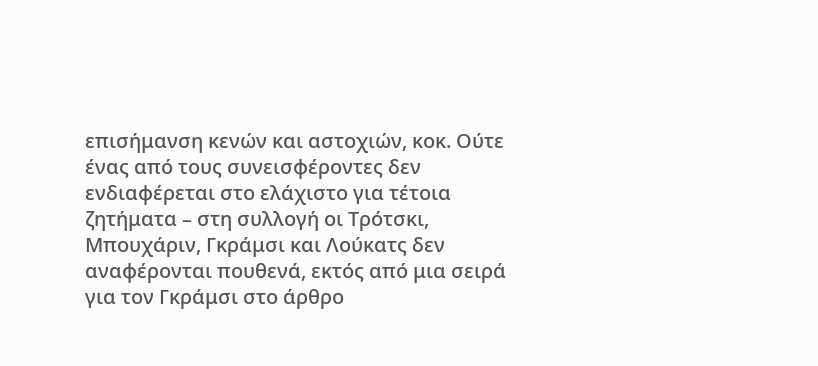επισήμανση κενών και αστοχιών, κοκ. Ούτε ένας από τους συνεισφέροντες δεν ενδιαφέρεται στο ελάχιστο για τέτοια ζητήματα – στη συλλογή οι Τρότσκι, Μπουχάριν, Γκράμσι και Λούκατς δεν αναφέρονται πουθενά, εκτός από μια σειρά για τον Γκράμσι στο άρθρο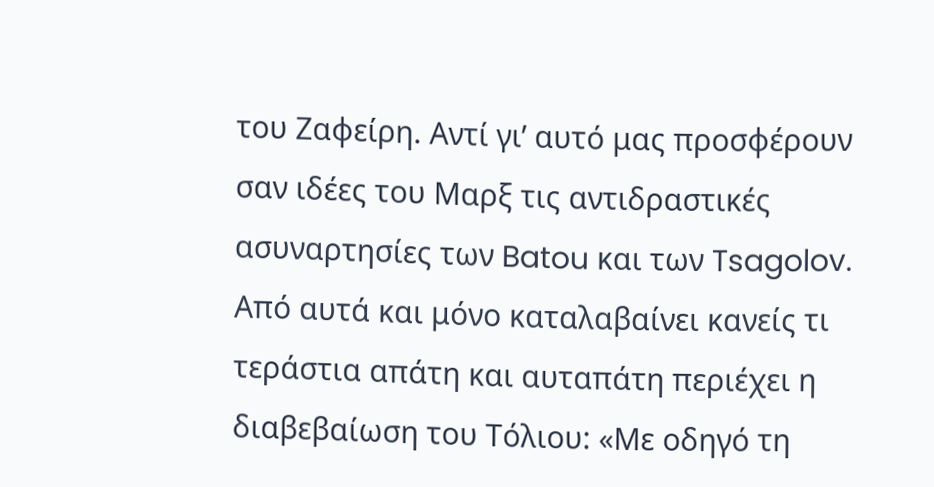του Ζαφείρη. Αντί γι’ αυτό μας προσφέρουν σαν ιδέες του Μαρξ τις αντιδραστικές ασυναρτησίες των Batou και των Tsagolov.
Από αυτά και μόνο καταλαβαίνει κανείς τι τεράστια απάτη και αυταπάτη περιέχει η διαβεβαίωση του Τόλιου: «Με οδηγό τη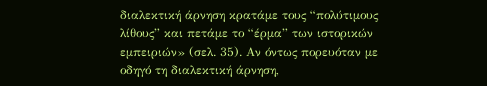διαλεκτική άρνηση κρατάμε τους “πολύτιμους λίθους” και πετάμε το “έρμα” των ιστορικών εμπειριών» (σελ. 35). Αν όντως πορευόταν με οδηγό τη διαλεκτική άρνηση,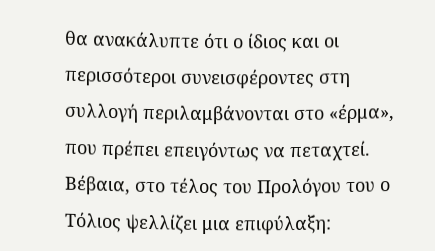θα ανακάλυπτε ότι ο ίδιος και οι περισσότεροι συνεισφέροντες στη συλλογή περιλαμβάνονται στο «έρμα», που πρέπει επειγόντως να πεταχτεί.
Βέβαια, στο τέλος του Προλόγου του ο Τόλιος ψελλίζει μια επιφύλαξη: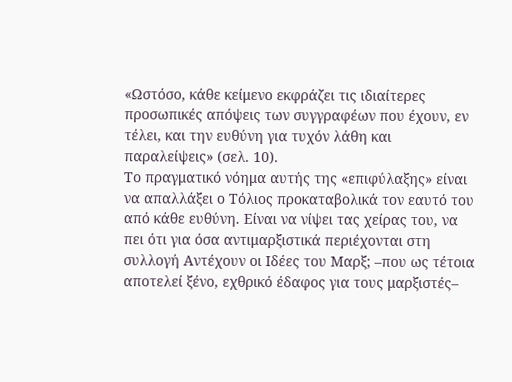«Ωστόσο, κάθε κείμενο εκφράζει τις ιδιαίτερες προσωπικές απόψεις των συγγραφέων που έχουν, εν τέλει, και την ευθύνη για τυχόν λάθη και παραλείψεις» (σελ. 10).
Το πραγματικό νόημα αυτής της «επιφύλαξης» είναι να απαλλάξει ο Τόλιος προκαταβολικά τον εαυτό του από κάθε ευθύνη. Είναι να νίψει τας χείρας του, να πει ότι για όσα αντιμαρξιστικά περιέχονται στη συλλογή Αντέχουν οι Ιδέες του Μαρξ; –που ως τέτοια αποτελεί ξένο, εχθρικό έδαφος για τους μαρξιστές–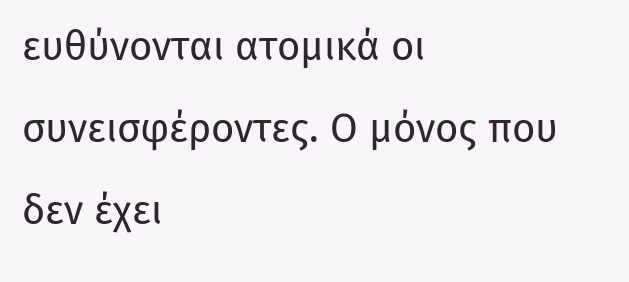ευθύνονται ατομικά οι συνεισφέροντες. Ο μόνος που δεν έχει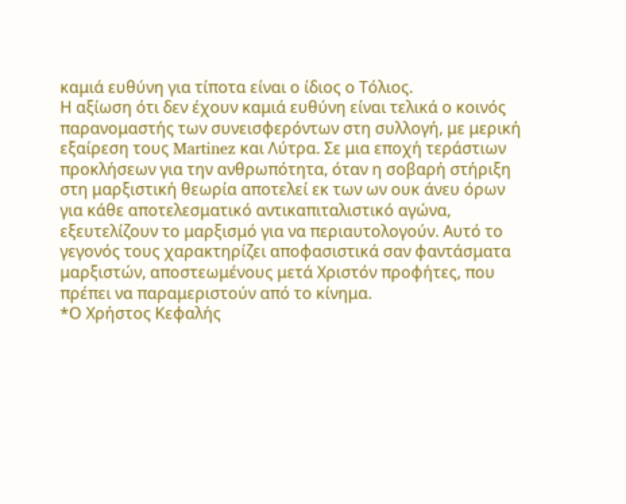καμιά ευθύνη για τίποτα είναι ο ίδιος ο Τόλιος.
Η αξίωση ότι δεν έχουν καμιά ευθύνη είναι τελικά ο κοινός παρανομαστής των συνεισφερόντων στη συλλογή, με μερική εξαίρεση τους Martinez και Λύτρα. Σε μια εποχή τεράστιων προκλήσεων για την ανθρωπότητα, όταν η σοβαρή στήριξη στη μαρξιστική θεωρία αποτελεί εκ των ων ουκ άνευ όρων για κάθε αποτελεσματικό αντικαπιταλιστικό αγώνα, εξευτελίζουν το μαρξισμό για να περιαυτολογούν. Αυτό το γεγονός τους χαρακτηρίζει αποφασιστικά σαν φαντάσματα μαρξιστών, αποστεωμένους μετά Χριστόν προφήτες, που πρέπει να παραμεριστούν από το κίνημα.
*Ο Χρήστος Κεφαλής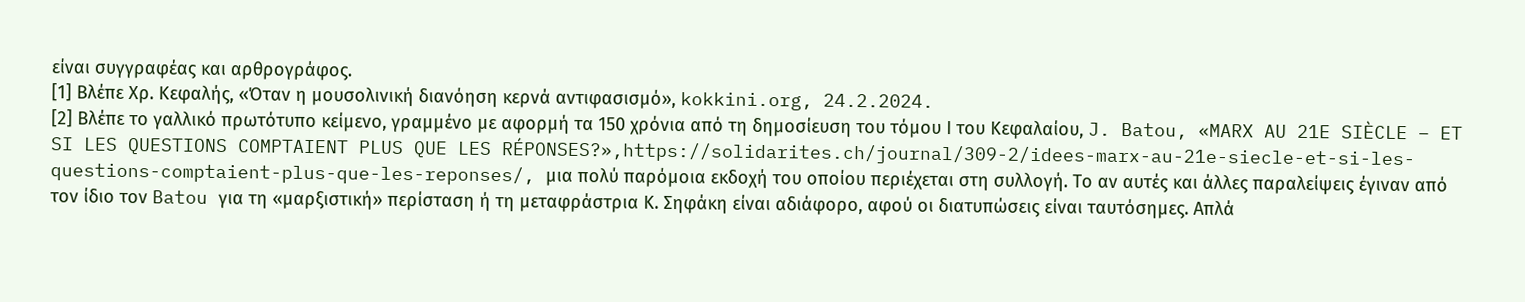είναι συγγραφέας και αρθρογράφος.
[1] Βλέπε Χρ. Κεφαλής, «Όταν η μουσολινική διανόηση κερνά αντιφασισμό», kokkini.org, 24.2.2024.
[2] Βλέπε το γαλλικό πρωτότυπο κείμενο, γραμμένο με αφορμή τα 150 χρόνια από τη δημοσίευση του τόμου Ι του Κεφαλαίου, J. Batou, «MARX AU 21E SIÈCLE – ET SI LES QUESTIONS COMPTAIENT PLUS QUE LES RÉPONSES?»,https://solidarites.ch/journal/309-2/idees-marx-au-21e-siecle-et-si-les-questions-comptaient-plus-que-les-reponses/, μια πολύ παρόμοια εκδοχή του οποίου περιέχεται στη συλλογή. Το αν αυτές και άλλες παραλείψεις έγιναν από τον ίδιο τον Batou για τη «μαρξιστική» περίσταση ή τη μεταφράστρια Κ. Σηφάκη είναι αδιάφορο, αφού οι διατυπώσεις είναι ταυτόσημες. Απλά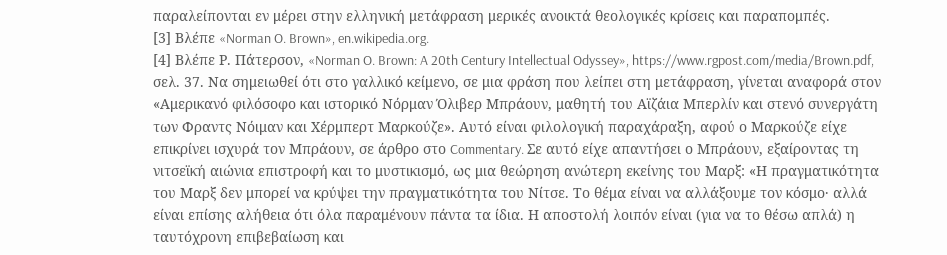παραλείπονται εν μέρει στην ελληνική μετάφραση μερικές ανοικτά θεολογικές κρίσεις και παραπομπές.
[3] Βλέπε «Norman O. Brown», en.wikipedia.org.
[4] Βλέπε Ρ. Πάτερσον, «Norman O. Brown: A 20th Century Intellectual Odyssey», https://www.rgpost.com/media/Brown.pdf, σελ. 37. Να σημειωθεί ότι στο γαλλικό κείμενο, σε μια φράση που λείπει στη μετάφραση, γίνεται αναφορά στον «Αμερικανό φιλόσοφο και ιστορικό Νόρμαν Όλιβερ Μπράουν, μαθητή του Αϊζάια Μπερλίν και στενό συνεργάτη των Φραντς Νόιμαν και Χέρμπερτ Μαρκούζε». Αυτό είναι φιλολογική παραχάραξη, αφού ο Μαρκούζε είχε επικρίνει ισχυρά τον Μπράουν, σε άρθρο στο Commentary. Σε αυτό είχε απαντήσει ο Μπράουν, εξαίροντας τη νιτσεϊκή αιώνια επιστροφή και το μυστικισμό, ως μια θεώρηση ανώτερη εκείνης του Μαρξ: «Η πραγματικότητα του Μαρξ δεν μπορεί να κρύψει την πραγματικότητα του Νίτσε. Το θέμα είναι να αλλάξουμε τον κόσμο· αλλά είναι επίσης αλήθεια ότι όλα παραμένουν πάντα τα ίδια. Η αποστολή λοιπόν είναι (για να το θέσω απλά) η ταυτόχρονη επιβεβαίωση και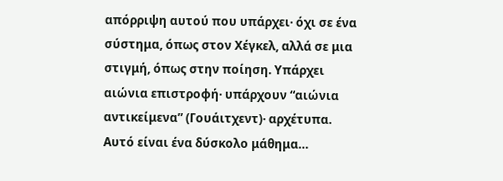απόρριψη αυτού που υπάρχει· όχι σε ένα σύστημα, όπως στον Χέγκελ, αλλά σε μια στιγμή, όπως στην ποίηση. Υπάρχει αιώνια επιστροφή· υπάρχουν “αιώνια αντικείμενα” (Γουάιτχεντ)· αρχέτυπα. Αυτό είναι ένα δύσκολο μάθημα…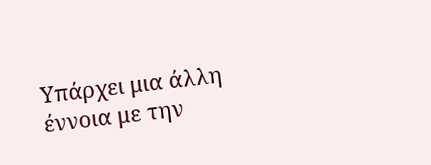Υπάρχει μια άλλη έννοια με την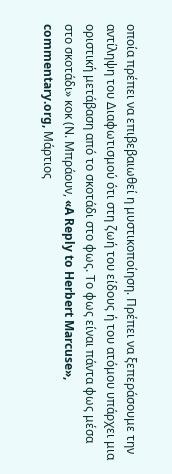οποία πρέπει να επιβεβαιωθεί η μυστικοποίηση. Πρέπει να ξεπεράσουμε την αντίληψη του Διαφωτισμού ότι στη ζωή του είδους ή του ατόμου υπάρχει μια οριστική μετάβαση από το σκοτάδι στο φως. Το φως είναι πάντα φως μέσα στο σκοτάδι» κοκ (Ν. Μπράουν, «A Reply to Herbert Marcuse», commentary.org, Μάρτιος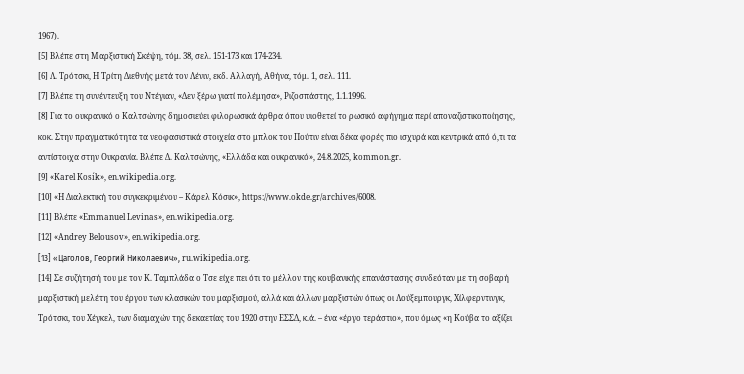1967).
[5] Βλέπε στη Μαρξιστική Σκέψη, τόμ. 38, σελ. 151-173 και 174-234.
[6] Λ. Τρότσκι, Η Τρίτη Διεθνής μετά τον Λένιν, εκδ. Αλλαγή, Αθήνα, τόμ. 1, σελ. 111.
[7] Βλέπε τη συνέντευξη του Ντέγιαν, «Δεν ξέρω γιατί πολέμησα», Ριζοσπάστης, 1.1.1996.
[8] Για το ουκρανικό ο Καλτσώνης δημοσιεύει φιλορωσικά άρθρα όπου υιοθετεί το ρωσικό αφήγημα περί αποναζιστικοποίησης, κοκ. Στην πραγματικότητα τα νεοφασιστικά στοιχεία στο μπλοκ του Πούτιν είναι δέκα φορές πιο ισχυρά και κεντρικά από ό,τι τα αντίστοιχα στην Ουκρανία. Βλέπε Δ. Καλτσώνης, «Ελλάδα και ουκρανικό», 24.8.2025, kommon.gr.
[9] «Karel Kosík», en.wikipedia.org.
[10] «Η Διαλεκτική του συγκεκριμένου – Κάρελ Κόσικ», https://www.okde.gr/archives/6008.
[11] Βλέπε «Emmanuel Levinas», en.wikipedia.org.
[12] «Andrey Belousov», en.wikipedia.org.
[13] «Цаголов, Георгий Николаевич», ru.wikipedia.org.
[14] Σε συζήτησή του με τον Κ. Ταμπλάδα ο Τσε είχε πει ότι το μέλλον της κουβανικής επανάστασης συνδεόταν με τη σοβαρή μαρξιστική μελέτη του έργου των κλασικών του μαρξισμού, αλλά και άλλων μαρξιστών όπως οι Λούξεμπουργκ, Χίλφερντινγκ, Τρότσκι, του Χέγκελ, των διαμαχών της δεκαετίας του 1920 στην ΕΣΣΔ, κ.ά. – ένα «έργο τεράστιο», που όμως «η Κούβα το αξίζει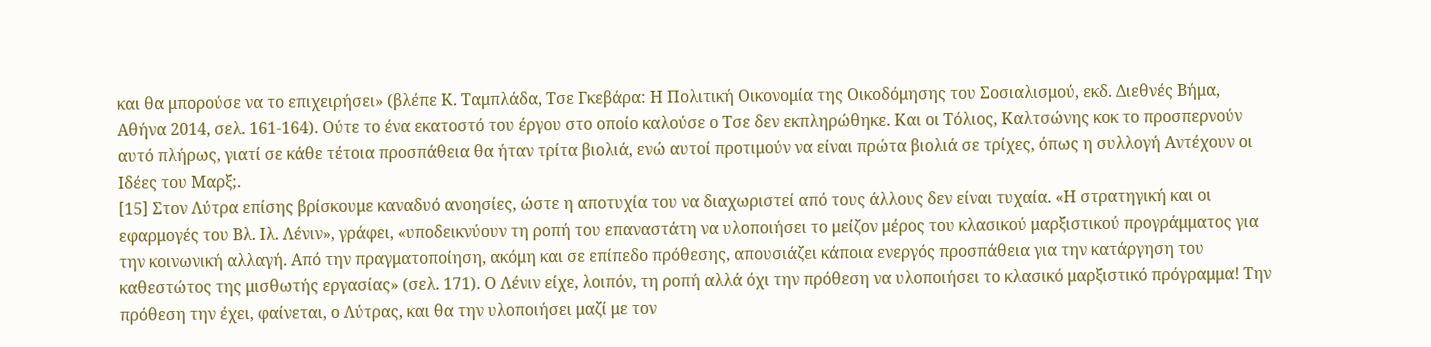και θα μπορούσε να το επιχειρήσει» (βλέπε Κ. Ταμπλάδα, Τσε Γκεβάρα: Η Πολιτική Οικονομία της Οικοδόμησης του Σοσιαλισμού, εκδ. Διεθνές Βήμα, Αθήνα 2014, σελ. 161-164). Ούτε το ένα εκατοστό του έργου στο οποίο καλούσε ο Τσε δεν εκπληρώθηκε. Και οι Τόλιος, Καλτσώνης κοκ το προσπερνούν αυτό πλήρως, γιατί σε κάθε τέτοια προσπάθεια θα ήταν τρίτα βιολιά, ενώ αυτοί προτιμούν να είναι πρώτα βιολιά σε τρίχες, όπως η συλλογή Αντέχουν οι Ιδέες του Μαρξ;.
[15] Στον Λύτρα επίσης βρίσκουμε καναδυό ανοησίες, ώστε η αποτυχία του να διαχωριστεί από τους άλλους δεν είναι τυχαία. «Η στρατηγική και οι εφαρμογές του Βλ. Ιλ. Λένιν», γράφει, «υποδεικνύουν τη ροπή του επαναστάτη να υλοποιήσει το μείζον μέρος του κλασικού μαρξιστικού προγράμματος για την κοινωνική αλλαγή. Από την πραγματοποίηση, ακόμη και σε επίπεδο πρόθεσης, απουσιάζει κάποια ενεργός προσπάθεια για την κατάργηση του καθεστώτος της μισθωτής εργασίας» (σελ. 171). Ο Λένιν είχε, λοιπόν, τη ροπή αλλά όχι την πρόθεση να υλοποιήσει το κλασικό μαρξιστικό πρόγραμμα! Την πρόθεση την έχει, φαίνεται, ο Λύτρας, και θα την υλοποιήσει μαζί με τον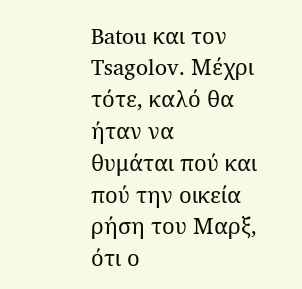Batou και τον Tsagolov. Μέχρι τότε, καλό θα ήταν να θυμάται πού και πού την οικεία ρήση του Μαρξ, ότι ο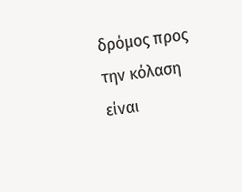δρόμος προς την κόλαση είναι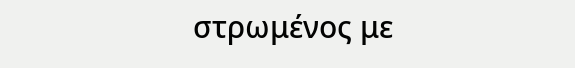στρωμένος με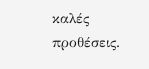καλές προθέσεις.